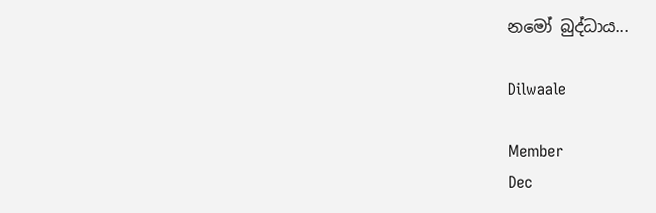නමෝ බුද්ධාය...

Dilwaale

Member
Dec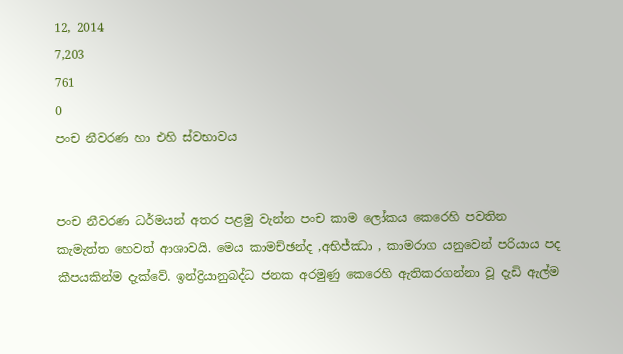12, 2014
7,203
761
0
පංච නීවරණ හා එහි ස්වභාවය


පංච නීවරණ ධර්මයන් අතර පළමු වැන්න පංච කාම ලෝකය කෙරෙහි පවතින කැමැත්ත හෙවත් ආශාවයි. මෙය කාමච්ඡන්ද ,අභිජ්ඣා , කාමරාග යනුවෙන් පරියාය පද කීපයකින්ම දැක්වේ. ඉන්ද්‍රියානුබද්ධ ජනක අරමුණු කෙරෙහි ඇතිකරගන්නා වූ දැඩි ඇල්ම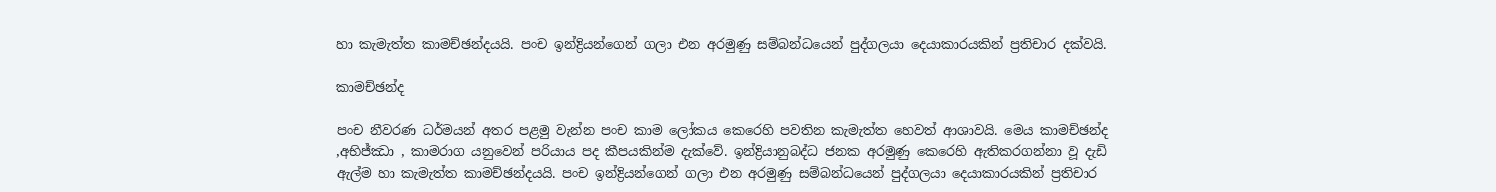හා කැමැත්ත කාමච්ඡන්දයයි. පංච ඉන්ද්‍රියන්ගෙන් ගලා එන අරමුණු සම්බන්ධයෙන් පුද්ගලයා දෙයාකාරයකින් ප්‍රතිචාර දක්වයි.

කාමච්ඡන්ද

පංච නීවරණ ධර්මයන් අතර පළමු වැන්න පංච කාම ලෝකය කෙරෙහි පවතින කැමැත්ත හෙවත් ආශාවයි. මෙය කාමච්ඡන්ද ,අභිජ්ඣා , කාමරාග යනුවෙන් පරියාය පද කීපයකින්ම දැක්වේ. ඉන්ද්‍රියානුබද්ධ ජනක අරමුණු කෙරෙහි ඇතිකරගන්නා වූ දැඩි ඇල්ම හා කැමැත්ත කාමච්ඡන්දයයි. පංච ඉන්ද්‍රියන්ගෙන් ගලා එන අරමුණු සම්බන්ධයෙන් පුද්ගලයා දෙයාකාරයකින් ප්‍රතිචාර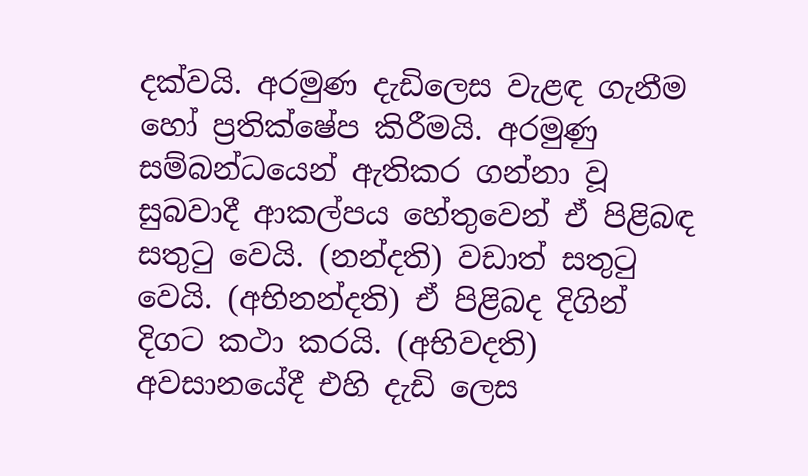දක්වයි. අරමුණ දැඩිලෙස වැළඳ ගැනීම හෝ ප්‍රතික්ෂේප කිරීමයි. අරමුණු සම්බන්ධයෙන් ඇතිකර ගන්නා වූ සුබවාදී ආකල්පය හේතුවෙන් ඒ පිළිබඳ සතුටු වෙයි. (නන්දති) වඩාත් සතුටු වෙයි. (අභිනන්දති) ඒ පිළිබද දිගින් දිගට කථා කරයි. (අභිවදති) අවසානයේදී එහි දැඩි ලෙස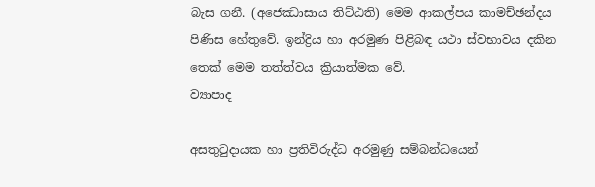බැස ගනී. (අජෙඣාසාය තිට්ඨති) මෙම ආකල්පය කාමච්ඡන්දය පිණිස හේතුවේ. ඉන්ද්‍රිය හා අරමුණ පිළිබඳ යථා ස්වභාවය දකින තෙක් මෙම තත්ත්වය ක්‍රියාත්මක වේ.
ව්‍යාපාද

අසතුටුදායක හා ප්‍රතිවිරුද්ධ අරමුණු සම්බන්ධයෙන්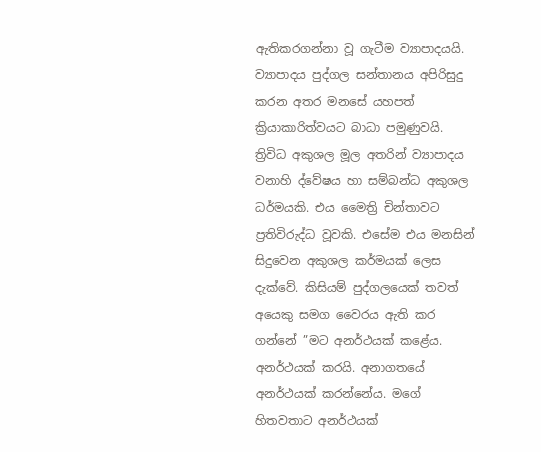ඇතිකරගන්නා වූ ගැටීම ව්‍යාපාදයයි. ව්‍යාපාදය පුද්ගල සන්තානය අපිරිසුදු කරන අතර මනසේ යහපත් ක්‍රියාකාරිත්වයට බාධා පමුණුවයි. ත්‍රිවිධ අකුශල මූල අතරින් ව්‍යාපාදය වනාහි ද්වේෂය හා සම්බන්ධ අකුශල ධර්මයකි. එය මෛත්‍රි චින්තාවට ප්‍රතිවිරුද්ධ වූවකි. එසේම එය මනසින් සිදුවෙන අකුශල කර්මයක් ලෙස දැක්වේ. කිසියම් පුද්ගලයෙක් තවත් අයෙකු සමග වෛරය ඇති කර ගන්නේ ”මට අනර්ථයක් කළේය. අනර්ථයක් කරයි. අනාගතයේ අනර්ථයක් කරන්නේය. මගේ හිතවතාට අනර්ථයක්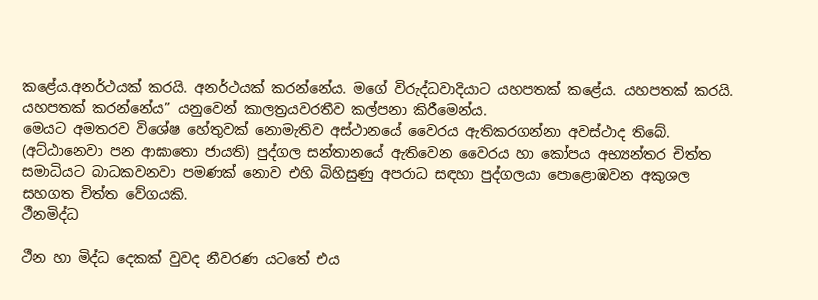කළේය.අනර්ථයක් කරයි. අනර්ථයක් කරන්නේය. මගේ විරුද්ධවාදියාට යහපතක් කළේය. යහපතක් කරයි. යහපතක් කරන්නේය” යනුවෙන් කාලත්‍රයවරතීව කල්පනා කිරීමෙන්ය.
මෙයට අමතරව විශේෂ හේතුවක් නොමැතිව අස්ථානයේ වෛරය ඇතිකරගන්නා අවස්ථාද තිබේ. (අට්ඨානෙවා පන ආඝාතො ජායති) පුද්ගල සන්තානයේ ඇතිවෙන වෛරය හා කෝපය අභ්‍යන්තර චිත්ත සමාධියට බාධකවනවා පමණක් නොව එහි බිහිසුණු අපරාධ සඳහා පුද්ගලයා පොළොඹවන අකුශල සහගත චිත්ත වේගයකි.
ථීනමිද්ධ

ථීන හා මිද්ධ දෙකක් වුවද නීවරණ යටතේ එය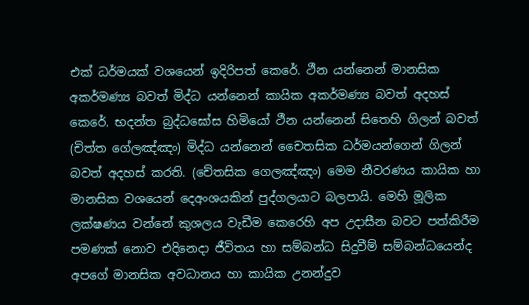එක් ධර්මයක් වශයෙන් ඉදිරිපත් කෙරේ. ථීන යන්නෙන් මානසික අකර්මණ්‍ය බවත් මිද්ධ යන්නෙන් කායික අකර්මණ්‍ය බවත් අදහස් කෙරේ. භදන්ත බුද්ධඝෝස හිමියෝ ථීන යන්නෙන් සිතෙහි ගිලන් බවත් (චිත්ත ගේලඤ්ඤං) මිද්ධ යන්නෙන් චෛතසික ධර්මයන්ගෙන් ගිලන් බවත් අදහස් කරති. (චේතසික ගෙලඤ්ඤං) මෙම නීවරණය කායික හා මානසික වශයෙන් දෙඅංශයකින් පුද්ගලයාට බලපායි. මෙහි මූලික ලක්ෂණය වන්නේ කුශලය වැඩීම කෙරෙහි අප උදාසීන බවට පත්කිරීම පමණක් නොව එදිනෙදා ජීවිතය හා සම්බන්ධ සිදුවීම් සම්බන්ධයෙන්ද අපගේ මානසික අවධානය හා කායික උනන්දුව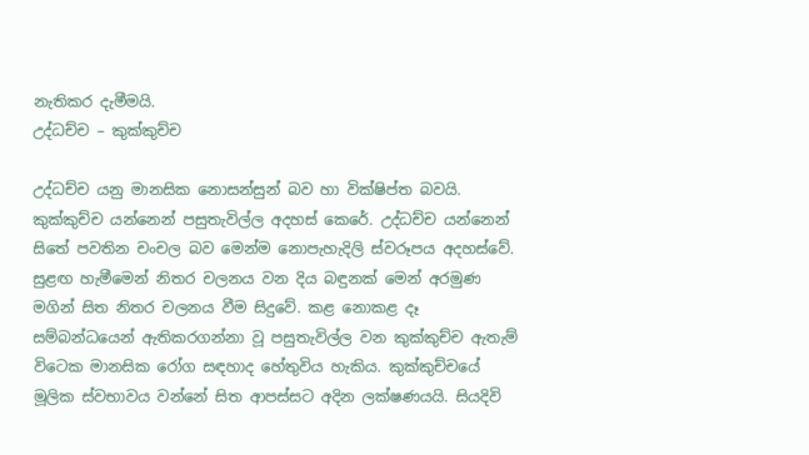නැතිකර දැමීමයි.
උද්ධච්ච – කුක්කුච්ච

උද්ධච්ච යනු මානසික නොසන්සුන් බව හා වික්ෂිප්ත බවයි. කුක්කුච්ච යන්නෙන් පසුතැවිල්ල අදහස් කෙරේ. උද්ධච්ච යන්නෙන් සිතේ පවතින චංචල බව මෙන්ම නොපැහැදිලි ස්වරූපය අදහස්වේ. සුළඟ හැමීමෙන් නිතර චලනය වන දිය බඳුනක් මෙන් අරමුණ මගින් සිත නිතර චලනය වීම සිදුවේ. කළ නොකළ දෑ සම්බන්ධයෙන් ඇතිකරගන්නා වූ පසුතැවිල්ල වන කුක්කුච්ච ඇතැම් විටෙක මානසික රෝග සඳහාද හේතුවිය හැකිය. කුක්කුච්චයේ මූලික ස්වභාවය වන්නේ සිත ආපස්සට අදින ලක්ෂණයයි. සියදිවි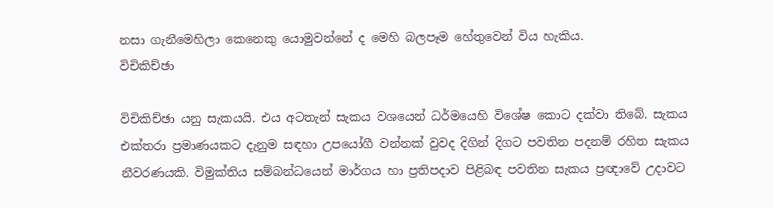නසා ගැනීමෙහිලා කෙනෙකු යොමුවන්නේ ද මෙහි බලපෑම හේතුවෙන් විය හැකිය.
විචිකිච්ඡා

විචිකිච්ඡා යනු සැකයයි. එය අටතැන් සැකය වශයෙන් ධර්මයෙහි විශේෂ කොට දක්වා තිබේ. සැකය එක්තරා ප්‍රමාණයකට දැනුම සඳහා උපයෝගී වන්නක් වුවද දිගින් දිගට පවතින පදනම් රහිත සැකය නීවරණයකි. විමුක්තිය සම්බන්ධයෙන් මාර්ගය හා ප්‍රතිපදාව පිළිබඳ පවතින සැකය ප්‍රඥාවේ උදාවට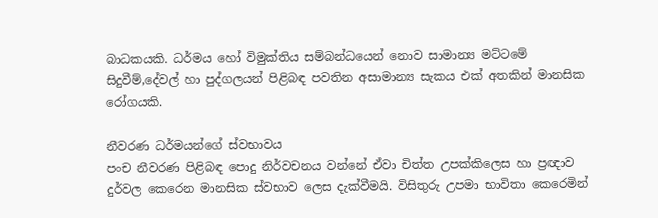බාධකයකි. ධර්මය හෝ විමුක්තිය සම්බන්ධයෙන් නොව සාමාන්‍ය මට්ටමේ සිදුවීම්,දේවල් හා පුද්ගලයන් පිළිබඳ පවතින අසාමාන්‍ය සැකය එක් අතකින් මානසික රෝගයකි.

නීවරණ ධර්මයන්ගේ ස්වභාවය
පංච නීවරණ පිළිබඳ පොදු නිර්වචනය වන්නේ ඒවා චිත්ත උපක්කිලෙස හා ප්‍රඥාව දුර්වල කෙරෙන මානසික ස්වභාව ලෙස දැක්වීමයි. විසිතුරු උපමා භාවිතා කෙරෙමින්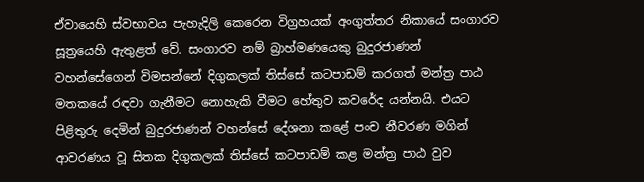ඒවායෙහි ස්වභාවය පැහැදිලි කෙරෙන විග්‍රහයක් අංගුත්තර නිකායේ සංගාරව සූත්‍රයෙහි ඇතුළත් වේ. සංගාරව නම් බ්‍රාහ්මණයෙකු බුදුරජාණන් වහන්සේගෙන් විමසන්නේ දිගුකලක් තිස්සේ කටපාඩම් කරගත් මන්ත්‍ර පාඨ මතකයේ රඳවා ගැනීමට නොහැකි වීමට හේතුව කවරේද යන්නයි. එයට පිළිතුරු දෙමින් බුදුරජාණන් වහන්සේ දේශනා කළේ පංච නීවරණ මගින් ආවරණය වූ සිතක දිගුකලක් තිස්සේ කටපාඩම් කළ මන්ත්‍ර පාඨ වුව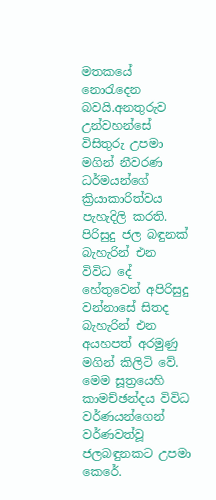මතකයේ නොරැදෙන බවයි.අනතුරුව උන්වහන්සේ විසිතුරු උපමා මගින් නීවරණ ධර්මයන්ගේ ක්‍රියාකාරිත්වය පැහැදිලි කරති. පිරිසුදු ජල බඳුනක් බැහැරින් එන විවිධ දේ හේතුවෙන් අපිරිසුදු වන්නාසේ සිතද බැහැරින් එන අයහපත් අරමුණු මගින් කිලිටි වේ. මෙම සූත්‍රයෙහි කාමච්ඡන්දය විවිධ වර්ණයන්ගෙන් වර්ණවත්වූ ජලබඳුනකට උපමා කෙරේ.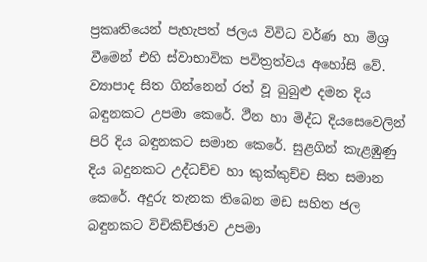ප්‍රකෘතියෙන් පැහැපත් ජලය විවිධ වර්ණ හා මිශ්‍ර වීමෙන් එහි ස්වාභාවික පවිත්‍රත්වය අහෝසි වේ. ව්‍යාපාද සිත ගින්නෙන් රත් වූ බුබුළු දමන දිය බඳුනකට උපමා කෙරේ. ථීන හා මිද්ධ දියසෙවෙලින් පිරි දිය බඳුනකට සමාන කෙරේ. සුළගින් කැළඹුණු දිය බදුනකට උද්ධච්ච හා කුක්කුච්ච සිත සමාන කෙරේ. අදුරු තැනක තිබෙන මඩ සහිත ජල බඳුනකට විචිකිච්ඡාව උපමා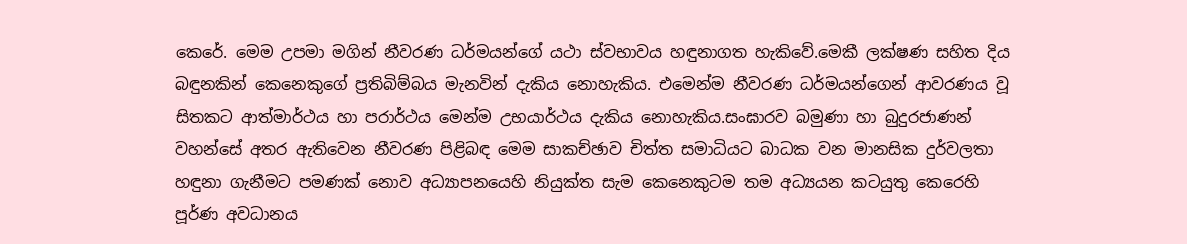කෙරේ. මෙම උපමා මගින් නීවරණ ධර්මයන්ගේ යථා ස්වභාවය හඳුනාගත හැකිවේ.මෙකී ලක්ෂණ සහිත දිය බඳුනකින් කෙනෙකුගේ ප්‍රතිබිම්බය මැනවින් දැකිය නොහැකිය. එමෙන්ම නීවරණ ධර්මයන්ගෙන් ආවරණය වූ සිතකට ආත්මාර්ථය හා පරාර්ථය මෙන්ම උභයාර්ථය දැකිය නොහැකිය.සංඝාරව බමුණා හා බුදුරජාණන් වහන්සේ අතර ඇතිවෙන නීවරණ පිළිබඳ මෙම සාකච්ඡාව චිත්ත සමාධියට බාධක වන මානසික දුර්වලතා හඳුනා ගැනීමට පමණක් නොව අධ්‍යාපනයෙහි නියුක්ත සැම කෙනෙකුටම තම අධ්‍යයන කටයුතු කෙරෙහි පූර්ණ අවධානය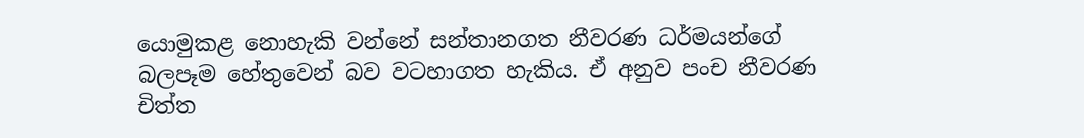යොමුකළ නොහැකි වන්නේ සන්තානගත නීවරණ ධර්මයන්ගේ බලපෑම හේතුවෙන් බව වටහාගත හැකිය. ඒ අනුව පංච නීවරණ චිත්ත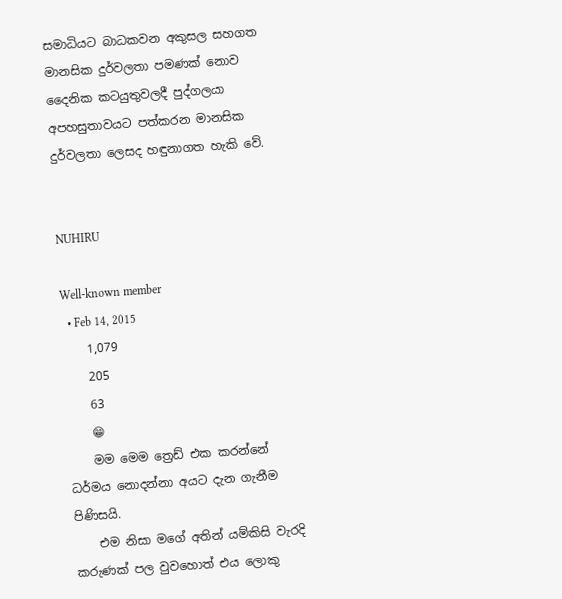සමාධියට බාධකවන අකුසල සහගත මානසික දුර්වලතා පමණක් නොව දෛනික කටයුතුවලදී පුද්ගලයා අපහසුතාවයට පත්කරන මානසික දුර්වලතා ලෙසද හඳුනාගත හැකි වේ.


NUHIRU

Well-known member
  • Feb 14, 2015
    1,079
    205
    63
    😁
    මම මෙම ත්‍රෙඩ් එක කරන්නේ ධර්මය නොදන්නා අයට දැන ගැනීම පිණිසයි.
    එම නිසා මගේ අතින් යම්කිසි වැරදි කරුණක් පල වුවහොත් එය ලොකු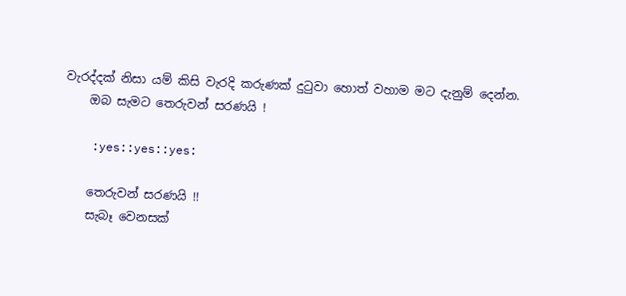වැරද්දක් නිසා යම් කිසි වැරදි කරුණක් දුටුවා හොත් වහාම මට දැනුම් දෙන්න.
    ඔබ සැමට තෙරුවන් සරණයි !

    :yes::yes::yes:

    තෙරුවන් සරණයි !!
    සැබෑ වෙනසක්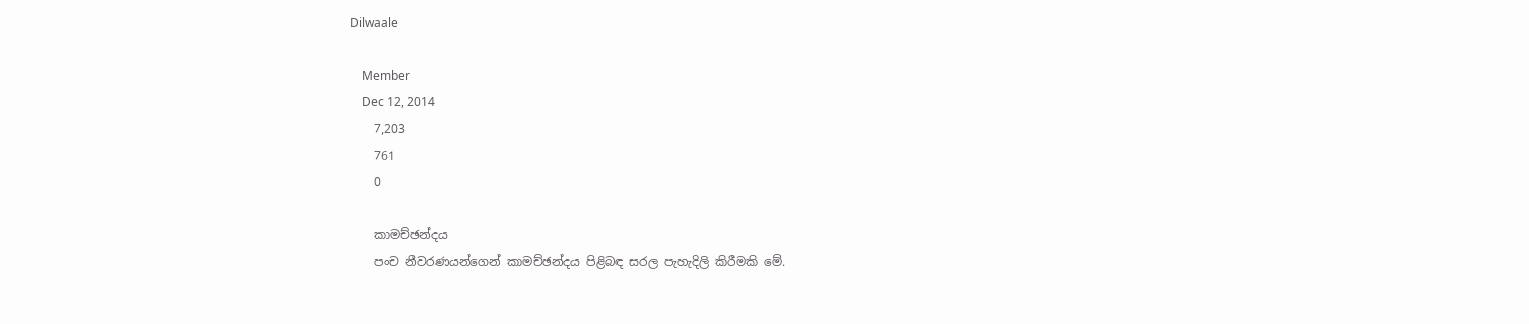Dilwaale

    Member
    Dec 12, 2014
    7,203
    761
    0

    කාමච්ඡන්දය
    පංච නීවරණයන්ගෙන් කාමච්ඡන්දය පිළිබඳ සරල පැහැදිලි කිරීමකි මේ.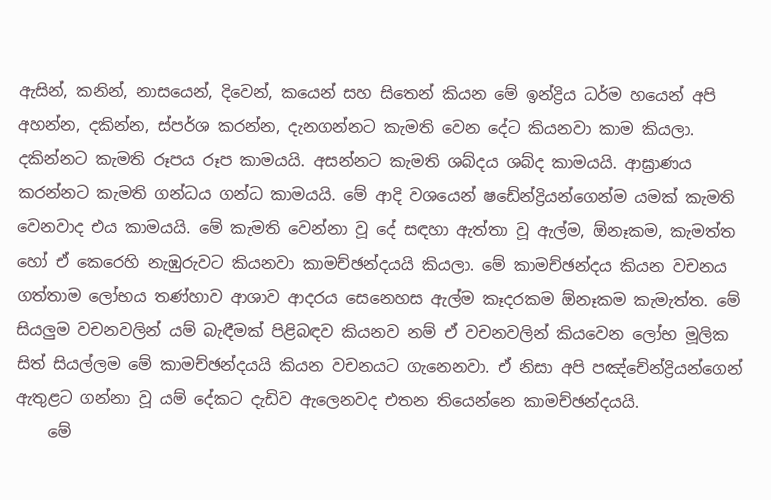ඇසින්, කනින්, නාසයෙන්, දිවෙන්, කයෙන් සහ සිතෙන් කියන මේ ඉන්ද්‍රිය ධර්ම හයෙන් අපි අහන්න, දකින්න, ස්පර්ශ කරන්න, දැනගන්නට කැමති වෙන දේට කියනවා කාම කියලා. දකින්නට කැමති රූපය රූප කාමයයි. අසන්නට කැමති ශබ්දය ශබ්ද කාමයයි. ආඝ්‍රාණය කරන්නට කැමති ගන්ධය ගන්ධ කාමයයි. මේ ආදි වශයෙන් ෂඩේන්ද්‍රියන්ගෙන්ම යමක් කැමති වෙනවාද එය කාමයයි. මේ කැමති වෙන්නා වූ දේ සඳහා ඇත්තා වූ ඇල්ම, ඕනෑකම, කැමත්ත හෝ ඒ කෙරෙහි නැඹුරුවට කියනවා කාමච්ඡන්දයයි කියලා. මේ කාමච්ඡන්දය කියන වචනය ගත්තාම ලෝභය තණ්හාව ආශාව ආදරය සෙනෙහස ඇල්ම කෑදරකම ඕනෑකම කැමැත්ත. මේ සියලුම වචනවලින් යම් බැඳීමක් පිළිබඳව කියනව නම් ඒ වචනවලින් කියවෙන ලෝභ මූලික සිත් සියල්ලම මේ කාමච්ඡන්දයයි කියන වචනයට ගැනෙනවා. ඒ නිසා අපි පඤ්චේන්ද්‍රියන්ගෙන් ඇතුළට ගන්නා වූ යම් දේකට දැඩිව ඇලෙනවද එතන තියෙන්නෙ කාමච්ඡන්දයයි.
    මේ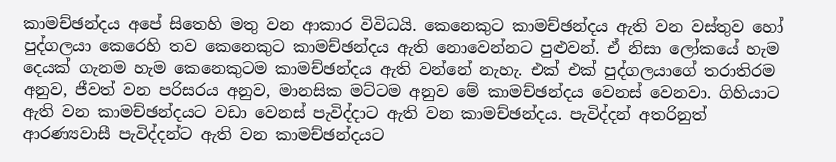කාමච්ඡන්දය අපේ සිතෙහි මතු වන ආකාර විවිධයි. කෙනෙකුට කාමච්ඡන්දය ඇති වන වස්තුව හෝ පුද්ගලයා කෙරෙහි තව කෙනෙකුට කාමච්ඡන්දය ඇති නොවෙන්නට පුළුවන්. ඒ නිසා ලෝකයේ හැම දෙයක් ගැනම හැම කෙනෙකුටම කාමච්ඡන්දය ඇති වන්නේ නැහැ. එක් එක් පුද්ගලයාගේ තරාතිරම අනුව, ජීවත් වන පරිසරය අනුව, මානසික මට්ටම අනුව මේ කාමච්ඡන්දය වෙනස් වෙනවා. ගිහියාට ඇති වන කාමච්ඡන්දයට වඩා වෙනස් පැවිද්දාට ඇති වන කාමච්ඡන්දය. පැවිද්දන් අතරිනුත් ආරණ්‍යවාසී පැවිද්දන්ට ඇති වන කාමච්ඡන්දයට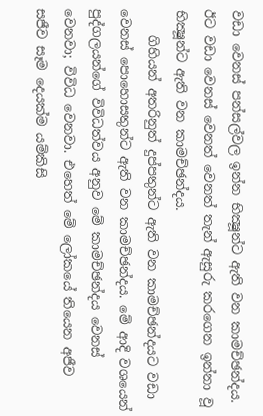වඩා වෙනස් පන්සල්වල ඉන්න භික්‍ෂූන්ට ඇති වන කාමච්ඡන්දය. ඊට වඩා වෙනස් වෙනත් වෙනත් තැන් ඇසුරු කරගෙන ඉන්නා වූ භික්‍ෂූන්ට ඇති වන කාමච්ඡන්දය.
    ගිහියන් අතරිනුත් දුප්පතුන්ට ඇති වන කාමච්ඡන්දයට වඩා වෙනස් පොහොසතුන්ට ඇති වන කාමච්ඡන්දය. මේ ආදි වශයෙන් පුද්ගලයන්ගේ විවිධත්වය අනුව මේ කාමච්ඡන්දය වෙනස් වෙනවා; විවිධ වෙනවා. එහෙත් මේ ලෝකයේ තියෙන අජීව සජීව සෑම දෙයක්ම යම්කිසි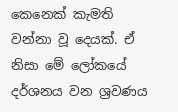කෙනෙක් කැමති වන්නා වූ දෙයක්. ඒ නිසා මේ ලෝකයේ දර්ශනය වන ශ්‍රවණය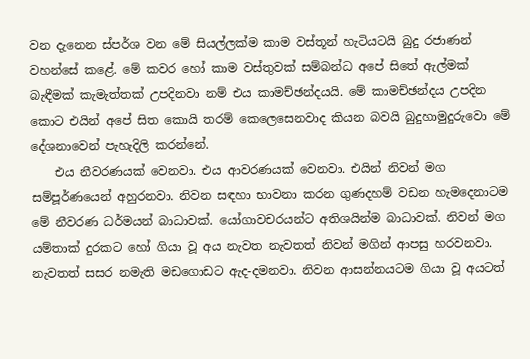වන දැනෙන ස්පර්ශ වන මේ සියල්ලක්ම කාම වස්තූන් හැටියටයි බුදු රජාණන් වහන්සේ කළේ. මේ කවර හෝ කාම වස්තුවක් සම්බන්ධ අපේ සිතේ ඇල්මක් බැඳීමක් කැමැත්තක් උපදිනවා නම් එය කාමච්ඡන්දයයි. මේ කාමච්ඡන්දය උපදින කොට එයින් අපේ සිත කොයි තරම් කෙලෙසෙනවාද කියන බවයි බුදුහාමුදුරුවො මේ දේශනාවෙන් පැහැදිලි කරන්නේ.
    එය නීවරණයක් වෙනවා. එය ආවරණයක් වෙනවා. එයින් නිවන් මග සම්පූර්ණයෙන් අහුරනවා. නිවන සඳහා භාවනා කරන ගුණදහම් වඩන හැමදෙනාටම මේ නීවරණ ධර්මයන් බාධාවක්. යෝගාවචරයන්ට අතිශයින්ම බාධාවක්. නිවන් මග යම්තාක් දුරකට හෝ ගියා වූ අය නැවත නැවතත් නිවන් මගින් ආපසු හරවනවා. නැවතත් සසර නමැති මඩගොඩට ඇද-දමනවා. නිවන ආසන්නයටම ගියා වූ අයටත්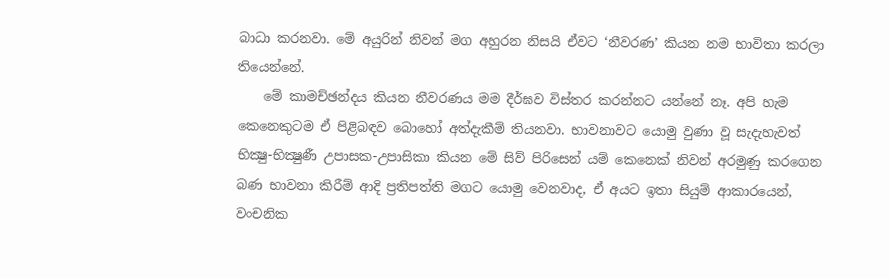බාධා කරනවා. මේ අයුරින් නිවන් මග අහුරන නිසයි ඒවට ‘නීවරණ’ කියන නම භාවිතා කරලා තියෙන්නේ.
    මේ කාමච්ඡන්දය කියන නීවරණය මම දීර්ඝව විස්තර කරන්නට යන්නේ නෑ. අපි හැම කෙනෙකුටම ඒ පිළිබඳව බොහෝ අත්දැකීම් තියනවා. භාවනාවට යොමු වුණා වූ සැදැහැවත් භික්‍ෂු-භික්‍ෂුණී උපාසක-උපාසිකා කියන මේ සිව් පිරිසෙන් යම් කෙනෙක් නිවන් අරමුණු කරගෙන බණ භාවනා කිරීම් ආදි ප්‍රතිපත්ති මගට යොමු වෙනවාද, ඒ අයට ඉතා සියුම් ආකාරයෙන්, වංචනික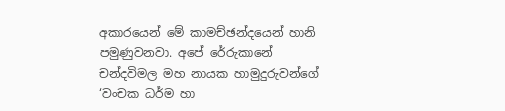අකාරයෙන් මේ කාමච්ඡන්දයෙන් හානි පමුණුවනවා. අපේ රේරුකානේ චන්දවිමල මහ නායක හාමුදුරුවන්ගේ ‘වංචක ධර්ම හා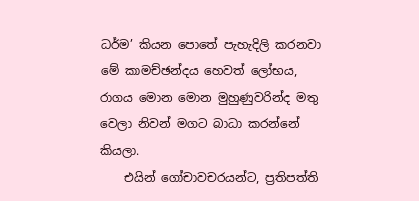ධර්ම’ කියන පොතේ පැහැදිලි කරනවා මේ කාමච්ඡන්දය හෙවත් ලෝභය, රාගය මොන මොන මුහුණුවරින්ද මතු වෙලා නිවන් මගට බාධා කරන්නේ කියලා.
    එයින් ගෝචාවචරයන්ට, ප්‍රතිපත්ති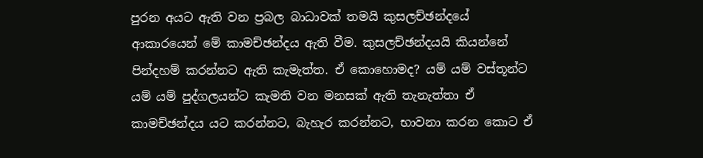පුරන අයට ඇති වන ප්‍රබල බාධාවක් තමයි කුසලච්ඡන්දයේ ආකාරයෙන් මේ කාමච්ඡන්දය ඇති වීම. කුසලච්ඡන්දයයි කියන්නේ පින්දහම් කරන්නට ඇති කැමැත්ත. ඒ කොහොමද? යම් යම් වස්තූන්ට යම් යම් පුද්ගලයන්ට කැමති වන මනසක් ඇති තැනැත්තා ඒ කාමච්ඡන්දය යට කරන්නට, බැහැර කරන්නට, භාවනා කරන කොට ඒ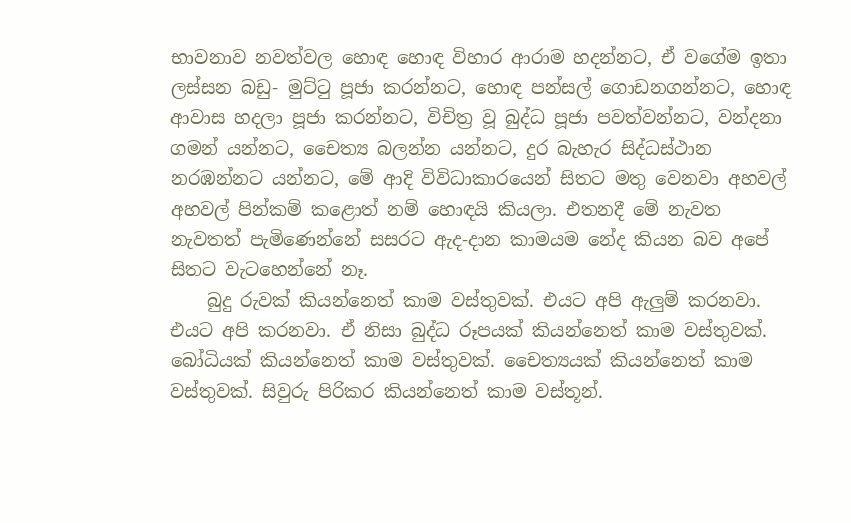භාවනාව නවත්වල හොඳ හොඳ විහාර ආරාම හදන්නට, ඒ වගේම ඉතා ලස්සන බඩු- මුට්ටු පූජා කරන්නට, හොඳ පන්සල් ගොඩනගන්නට, හොඳ ආවාස හදලා පූජා කරන්නට, විචිත්‍ර වූ බුද්ධ පූජා පවත්වන්නට, වන්දනා ගමන් යන්නට, චෛත්‍ය බලන්න යන්නට, දුර බැහැර සිද්ධස්ථාන නරඹන්නට යන්නට, මේ ආදි විවිධාකාරයෙන් සිතට මතු වෙනවා අහවල් අහවල් පින්කම් කළොත් නම් හොඳයි කියලා. එතනදී මේ නැවත නැවතත් පැමිණෙන්නේ සසරට ඇද-දාන කාමයම නේද කියන බව අපේ සිතට වැටහෙන්නේ නෑ.
    බුදු රුවක් කියන්නෙත් කාම වස්තුවක්. එයට අපි ඇලුම් කරනවා. එයට අපි කරනවා. ඒ නිසා බුද්ධ රූපයක් කියන්නෙත් කාම වස්තුවක්. බෝධියක් කියන්නෙත් කාම වස්තුවක්. චෛත්‍යයක් කියන්නෙත් කාම වස්තුවක්. සිවුරු පිරිකර කියන්නෙත් කාම වස්තූන්.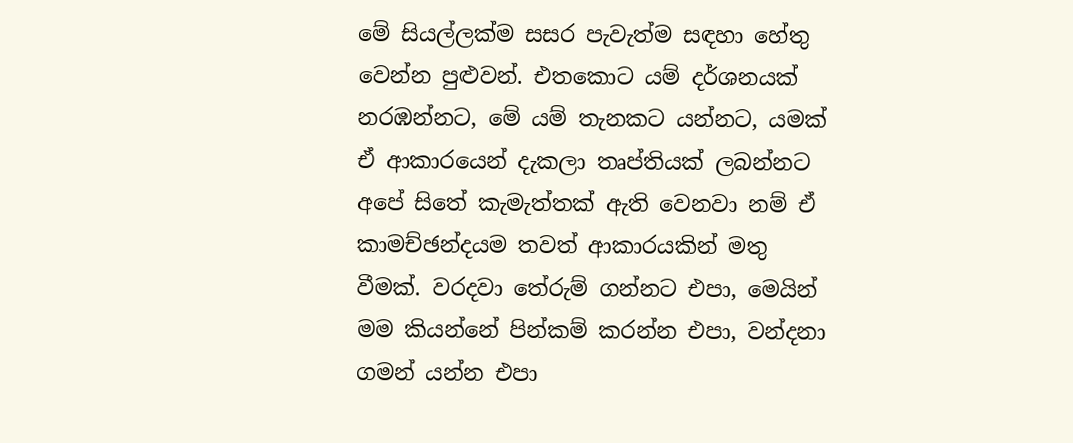මේ සියල්ලක්ම සසර පැවැත්ම සඳහා හේතු වෙන්න පුළුවන්. එතකොට යම් දර්ශනයක් නරඹන්නට, මේ යම් තැනකට යන්නට, යමක් ඒ ආකාරයෙන් දැකලා තෘප්තියක් ලබන්නට අපේ සිතේ කැමැත්තක් ඇති වෙනවා නම් ඒ කාමච්ඡන්දයම තවත් ආකාරයකින් මතු වීමක්. වරදවා තේරුම් ගන්නට එපා, මෙයින් මම කියන්නේ පින්කම් කරන්න එපා, වන්දනා ගමන් යන්න එපා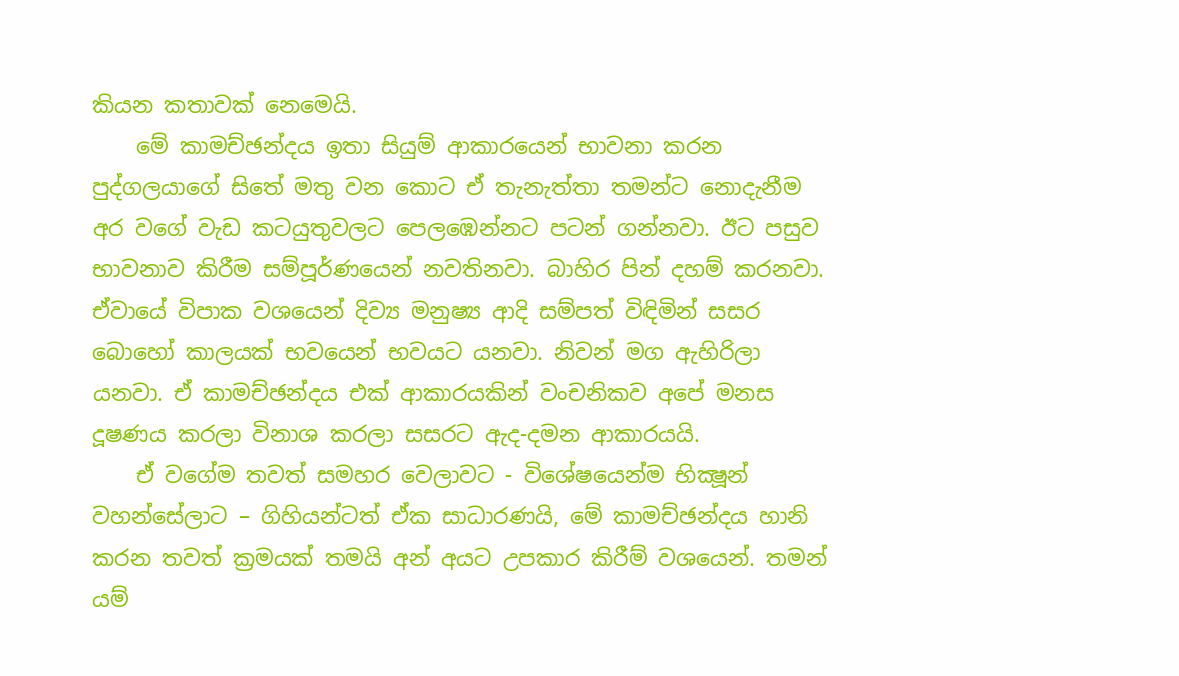කියන කතාවක් නෙමෙයි.
    මේ කාමච්ඡන්දය ඉතා සියුම් ආකාරයෙන් භාවනා කරන පුද්ගලයාගේ සිතේ මතු වන කොට ඒ තැනැත්තා තමන්ට නොදැනීම අර වගේ වැඩ කටයුතුවලට පෙලඹෙන්නට පටන් ගන්නවා. ඊට පසුව භාවනාව කිරීම සම්පූර්ණයෙන් නවතිනවා. බාහිර පින් දහම් කරනවා. ඒවායේ විපාක වශයෙන් දිව්‍ය මනුෂ්‍ය ආදි සම්පත් විඳිමින් සසර බොහෝ කාලයක් භවයෙන් භවයට යනවා. නිවන් මග ඇහිරිලා යනවා. ඒ කාමච්ඡන්දය එක් ආකාරයකින් වංචනිකව අපේ මනස දූෂණය කරලා විනාශ කරලා සසරට ඇද-දමන ආකාරයයි.
    ඒ වගේම තවත් සමහර වෙලාවට - විශේෂයෙන්ම භික්‍ෂූන් වහන්සේලාට – ගිහියන්ටත් ඒක සාධාරණයි, මේ කාමච්ඡන්දය හානි කරන තවත් ක්‍රමයක් තමයි අන් අයට උපකාර කිරීම් වශයෙන්. තමන් යම්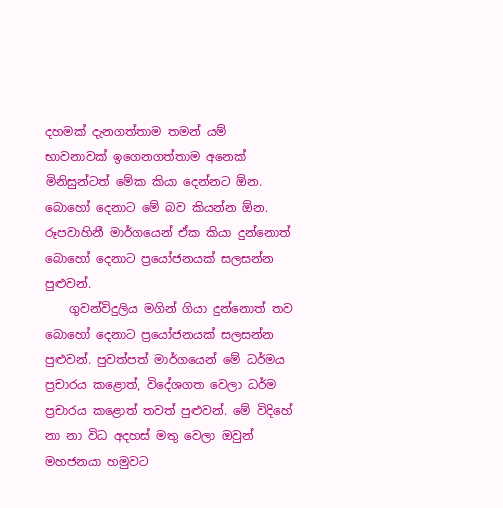දහමක් දැනගත්තාම තමන් යම් භාවනාවක් ඉගෙනගත්තාම අනෙක් මිනිසුන්ටත් මේක කියා දෙන්නට ඕන. බොහෝ දෙනාට මේ බව කියන්න ඕන. රූපවාහිනී මාර්ගයෙන් ඒක කියා දුන්නොත් බොහෝ දෙනාට ප්‍රයෝජනයක් සලසන්න පුළුවන්.
    ගුවන්විදුලිය මගින් ගියා දුන්නොත් තව බොහෝ දෙනාට ප්‍රයෝජනයක් සලසන්න පුළුවන්. පුවත්පත් මාර්ගයෙන් මේ ධර්මය ප්‍රචාරය කළොත්, විදේශගත වෙලා ධර්ම ප්‍රචාරය කළොත් තවත් පුළුවන්. මේ විදිහේ නා නා විධ අදහස් මතු වෙලා ඔවුන් මහජනයා හමුවට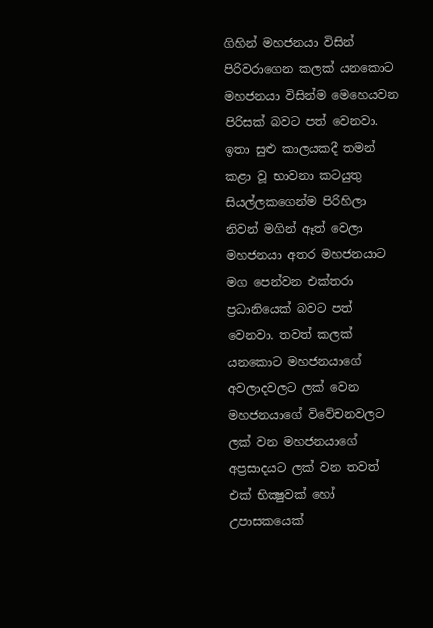ගිහින් මහජනයා විසින් පිරිවරාගෙන කලක් යනකොට මහජනයා විසින්ම මෙහෙයවන පිරිසක් බවට පත් වෙනවා. ඉතා සුළු කාලයකදී තමන් කළා වූ භාවනා කටයුතු සියල්ලකගෙන්ම පිරිහිලා නිවන් මගින් ඈත් වෙලා මහජනයා අතර මහජනයාට මග පෙන්වන එක්තරා ප්‍රධානියෙක් බවට පත් වෙනවා. තවත් කලක් යනකොට මහජනයාගේ අවලාදවලට ලක් වෙන මහජනයාගේ විවේචනවලට ලක් වන මහජනයාගේ අප්‍රසාදයට ලක් වන තවත් එක් භික්‍ෂුවක් හෝ උපාසකයෙක්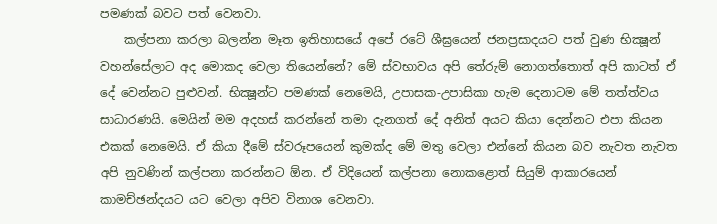පමණක් බවට පත් වෙනවා.
    කල්පනා කරලා බලන්න මෑත ඉතිහාසයේ අපේ රටේ ශීඝ්‍රයෙන් ජනප්‍රසාදයට පත් වුණ භික්‍ෂූන් වහන්සේලාට අද මොකද වෙලා තියෙන්නේ? මේ ස්වභාවය අපි තේරුම් නොගත්තොත් අපි කාටත් ඒ දේ වෙන්නට පුළුවන්. භික්‍ෂූන්ට පමණක් නෙමෙයි, උපාසක-උපාසිකා හැම දෙනාටම මේ තත්ත්වය සාධාරණයි. මෙයින් මම අදහස් කරන්නේ තමා දැනගත් දේ අනිත් අයට කියා දෙන්නට එපා කියන එකක් නෙමෙයි. ඒ කියා දීමේ ස්වරූපයෙන් කුමක්ද මේ මතු වෙලා එන්නේ කියන බව නැවත නැවත අපි නුවණින් කල්පනා කරන්නට ඕන. ඒ විදියෙන් කල්පනා නොකළොත් සියුම් ආකාරයෙන් කාමච්ඡන්දයට යට වෙලා අපිව විනාශ වෙනවා.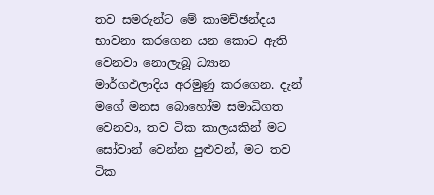තව සමරුන්ට මේ කාමච්ඡන්දය භාවනා කරගෙන යන කොට ඇති වෙනවා නොලැබූ ධ්‍යාන මාර්ගඵලාදිය අරමුණු කරගෙන. දැන් මගේ මනස බොහෝම සමාධිගත වෙනවා, තව ටික කාලයකින් මට සෝවාන් වෙන්න පුළුවන්, මට තව ටික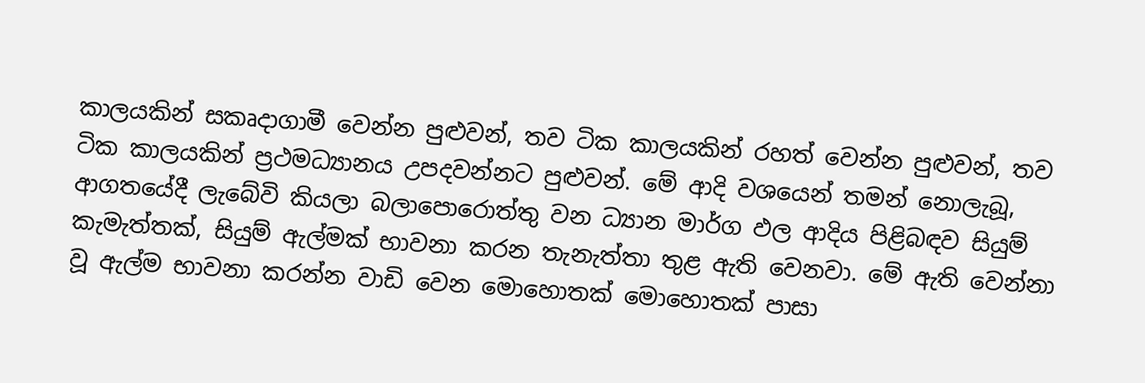කාලයකින් සකෘදාගාමී වෙන්න පුළුවන්, තව ටික කාලයකින් රහත් වෙන්න පුළුවන්, තව ටික කාලයකින් ප්‍රථමධ්‍යානය උපදවන්නට පුළුවන්. මේ ආදි වශයෙන් තමන් නොලැබූ, ආගතයේදී ලැබේවි කියලා බලාපොරොත්තු වන ධ්‍යාන මාර්ග ඵල ආදිය පිළිබඳව සියුම් කැමැත්තක්, සියුම් ඇල්මක් භාවනා කරන තැනැත්තා තුළ ඇති වෙනවා. මේ ඇති වෙන්නා වූ ඇල්ම භාවනා කරන්න වාඩි වෙන මොහොතක් මොහොතක් පාසා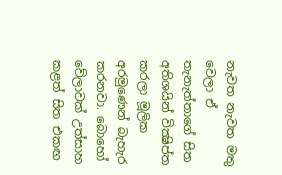නැවත නැවත මතු වෙලා ඒ තැනැත්තාගේ සිත අතිශයින් වික්‍ෂිප්ත කරලා මූලික අරමුණෙන් බැහැර කරනවා. බොහෝ වේලාවක් උත්සාහ කළත් සිත එකඟ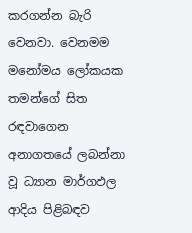කරගන්න බැරි වෙනවා. වෙනමම මනෝමය ලෝකයක තමන්ගේ සිත රඳවාගෙන අනාගතයේ ලබන්නා වූ ධ්‍යාන මාර්ගඵල ආදිය පිළිබඳව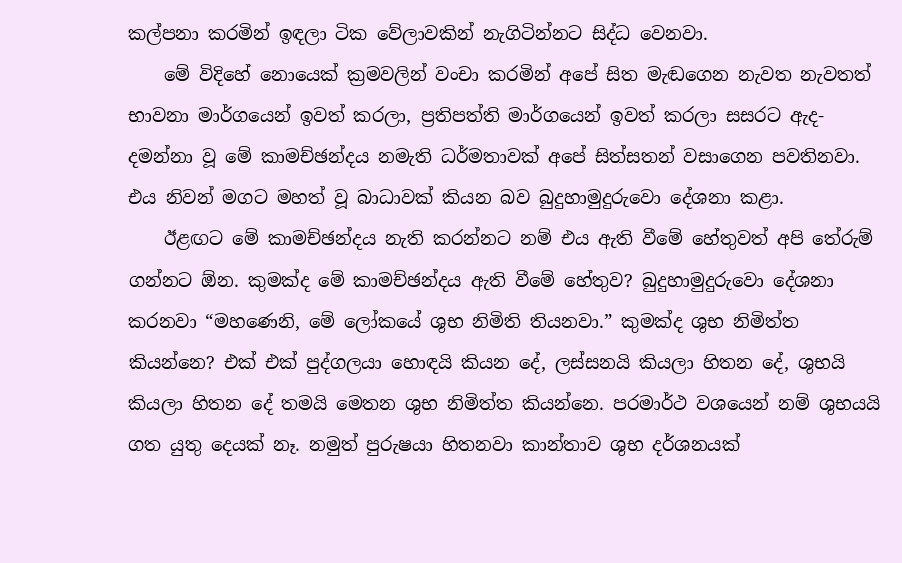කල්පනා කරමින් ඉඳලා ටික වේලාවකින් නැගිටින්නට සිද්ධ වෙනවා.
    මේ විදිහේ නොයෙක් ක්‍රමවලින් වංචා කරමින් අපේ සිත මැඬගෙන නැවත නැවතත් භාවනා මාර්ගයෙන් ඉවත් කරලා, ප්‍රතිපත්ති මාර්ගයෙන් ඉවත් කරලා සසරට ඇද-දමන්නා වූ මේ කාමච්ඡන්දය නමැති ධර්මතාවක් අපේ සිත්සතන් වසාගෙන පවතිනවා. එය නිවන් මගට මහත් වූ බාධාවක් කියන බව බුදුහාමුදුරුවො දේශනා කළා.
    ඊළඟට මේ කාමච්ඡන්දය නැති කරන්නට නම් එය ඇති වීමේ හේතුවත් අපි තේරුම් ගන්නට ඕන. කුමක්ද මේ කාමච්ඡන්දය ඇති වීමේ හේතුව? බුදුහාමුදුරුවො දේශනා කරනවා “මහණෙනි, මේ ලෝකයේ ශුභ නිමිති තියනවා.” කුමක්ද ශුභ නිමිත්ත කියන්නෙ? එක් එක් පුද්ගලයා හොඳයි කියන දේ, ලස්සනයි කියලා හිතන දේ, ශුභයි කියලා හිතන දේ තමයි මෙතන ශුභ නිමිත්ත කියන්නෙ. පරමාර්ථ වශයෙන් නම් ශුභයයි ගත යුතු දෙයක් නෑ. නමුත් පුරුෂයා හිතනවා කාන්තාව ශුභ දර්ශනයක්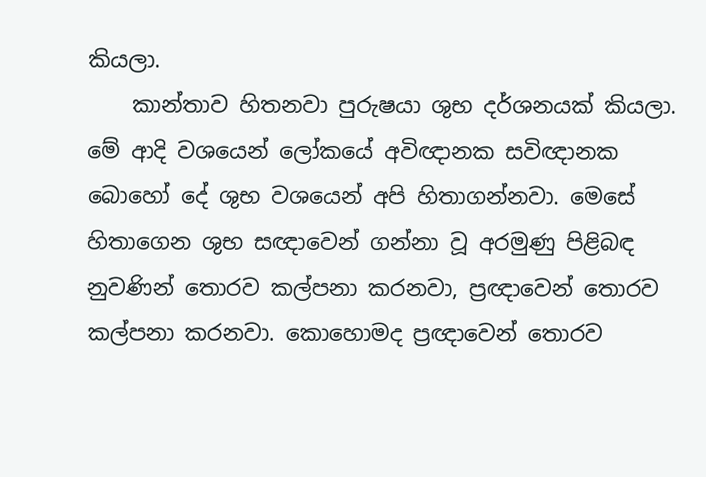කියලා.
    කාන්තාව හිතනවා පුරුෂයා ශුභ දර්ශනයක් කියලා. මේ ආදි වශයෙන් ලෝකයේ අවිඥානක සවිඥානක බොහෝ දේ ශුභ වශයෙන් අපි හිතාගන්නවා. මෙසේ හිතාගෙන ශුභ සඥාවෙන් ගන්නා වූ අරමුණු පිළිබඳ නුවණින් තොරව කල්පනා කරනවා, ප්‍රඥාවෙන් තොරව කල්පනා කරනවා. කොහොමද ප්‍රඥාවෙන් තොරව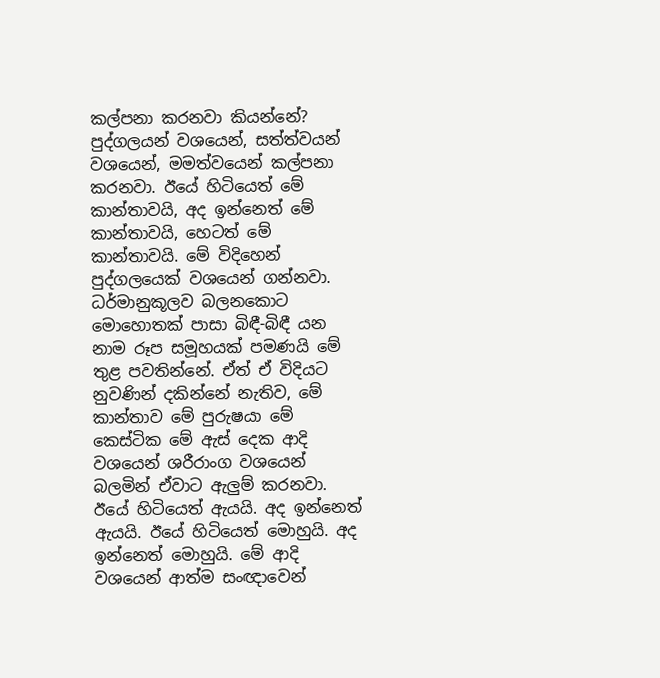කල්පනා කරනවා කියන්නේ? පුද්ගලයන් වශයෙන්, සත්ත්වයන් වශයෙන්, මමත්වයෙන් කල්පනා කරනවා. ඊයේ හිටියෙත් මේ කාන්තාවයි, අද ඉන්නෙත් මේ කාන්තාවයි, හෙටත් මේ කාන්තාවයි. මේ විදිහෙන් පුද්ගලයෙක් වශයෙන් ගන්නවා. ධර්මානුකූලව බලනකොට මොහොතක් පාසා බිඳී-බිඳී යන නාම රූප සමූහයක් පමණයි මේ තුළ පවතින්නේ. ඒත් ඒ විදියට නුවණින් දකින්නේ නැතිව, මේ කාන්තාව මේ පුරුෂයා මේ කෙස්ටික මේ ඇස් දෙක ආදි වශයෙන් ශරීරාංග වශයෙන් බලමින් ඒවාට ඇලුම් කරනවා. ඊයේ හිටියෙත් ඇයයි. අද ඉන්නෙත් ඇයයි. ඊයේ හිටියෙත් මොහුයි. අද ඉන්නෙත් මොහුයි. මේ ආදි වශයෙන් ආත්ම සංඥාවෙන්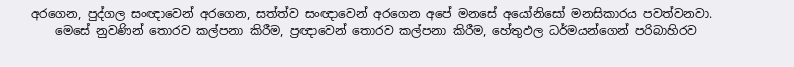අරගෙන, පුද්ගල සංඥාවෙන් අරගෙන, සත්ත්ව සංඥාවෙන් අරගෙන අපේ මනසේ අයෝනිසෝ මනසිකාරය පවත්වනවා.
    මෙසේ නුවණින් තොරව කල්පනා කිරීම, ප්‍රඥාවෙන් තොරව කල්පනා කිරීම, හේතුඵල ධර්මයන්ගෙන් පරිබාහිරව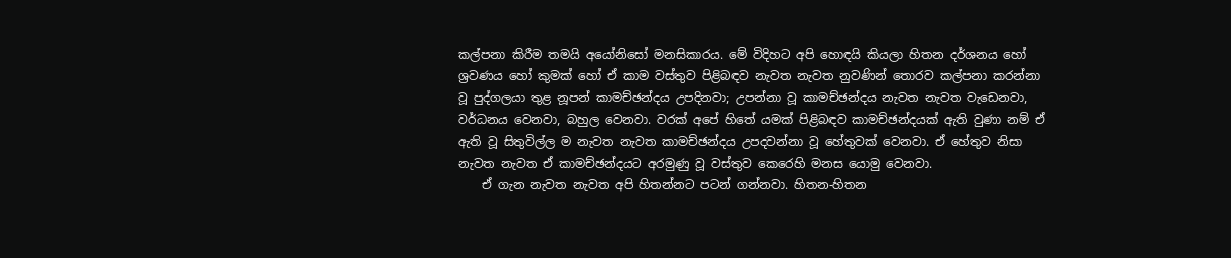කල්පනා කිරීම තමයි අයෝනිසෝ මනසිකාරය. මේ විදිහට අපි හොඳයි කියලා හිතන දර්ශනය හෝ ශ්‍රවණය හෝ කුමක් හෝ ඒ කාම වස්තුව පිළිබඳව නැවත නැවත නුවණින් තොරව කල්පනා කරන්නා වූ පුද්ගලයා තුළ නූපන් කාමච්ඡන්දය උපදිනවා; උපන්නා වූ කාමච්ඡන්දය නැවත නැවත වැඩෙනවා, වර්ධනය වෙනවා, බහුල වෙනවා. වරක් අපේ හිතේ යමක් පිළිබඳව කාමච්ඡන්දයක් ඇති වුණා නම් ඒ ඇති වූ සිතුවිල්ල ම නැවත නැවත කාමච්ඡන්දය උපදවන්නා වූ හේතුවක් වෙනවා. ඒ හේතුව නිසා නැවත නැවත ඒ කාමච්ඡන්දයට අරමුණු වූ වස්තුව කෙරෙහි මනස යොමු වෙනවා.
    ඒ ගැන නැවත නැවත අපි හිතන්නට පටන් ගන්නවා. හිතන-හිතන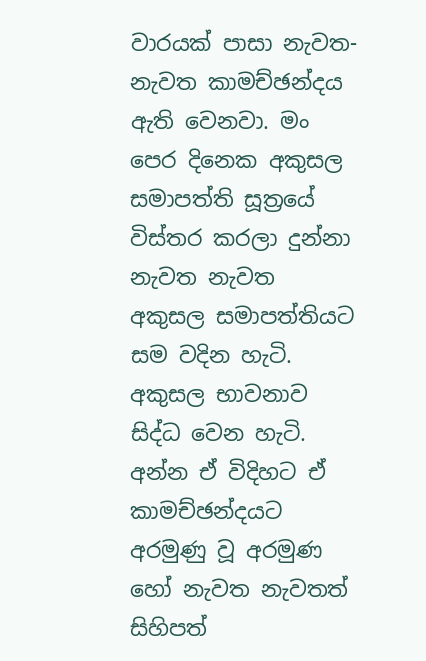වාරයක් පාසා නැවත-නැවත කාමච්ඡන්දය ඇති වෙනවා. මං පෙර දිනෙක අකුසල සමාපත්ති සූත්‍රයේ විස්තර කරලා දුන්නා නැවත නැවත අකුසල සමාපත්තියට සම වදින හැටි. අකුසල භාවනාව සිද්ධ වෙන හැටි. අන්න ඒ විදිහට ඒ කාමච්ඡන්දයට අරමුණු වූ අරමුණ හෝ නැවත නැවතත් සිහිපත්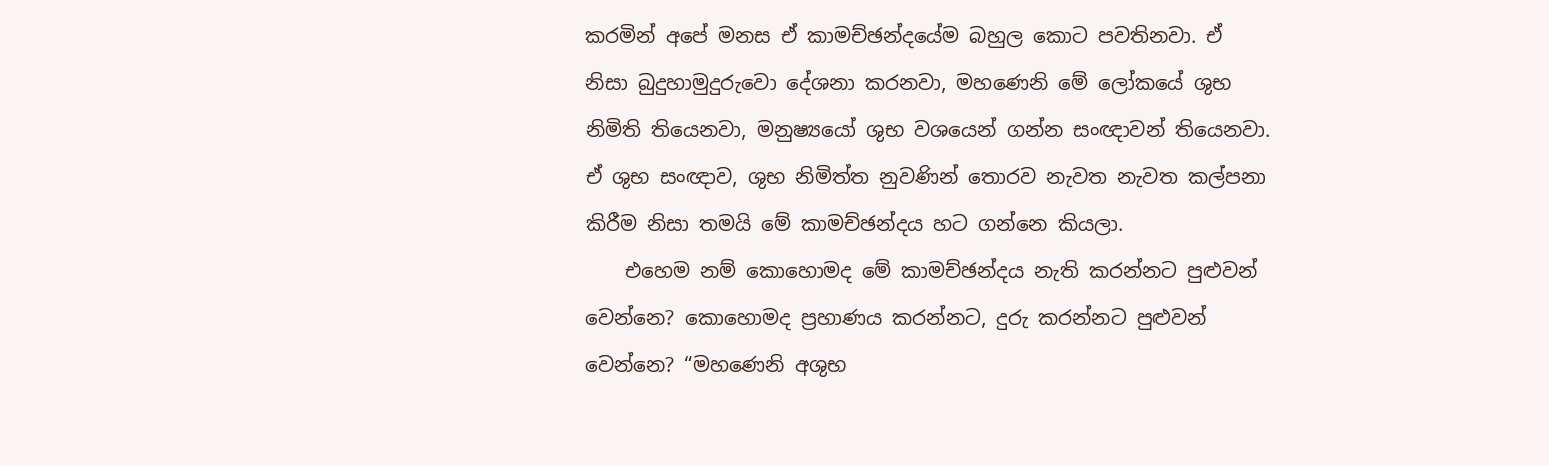කරමින් අපේ මනස ඒ කාමච්ඡන්දයේම බහුල කොට පවතිනවා. ඒ නිසා බුදුහාමුදුරුවො දේශනා කරනවා, මහණෙනි මේ ලෝකයේ ශුභ නිමිති තියෙනවා, මනුෂ්‍යයෝ ශුභ වශයෙන් ගන්න සංඥාවන් තියෙනවා. ඒ ශුභ සංඥාව, ශුභ නිමිත්ත නුවණින් තොරව නැවත නැවත කල්පනා කිරීම නිසා තමයි මේ කාමච්ඡන්දය හට ගන්නෙ කියලා.
    එහෙම නම් කොහොමද මේ කාමච්ඡන්දය නැති කරන්නට පුළුවන් වෙන්නෙ? කොහොමද ප්‍රහාණය කරන්නට, දුරු කරන්නට පුළුවන් වෙන්නෙ? “මහණෙනි අශුභ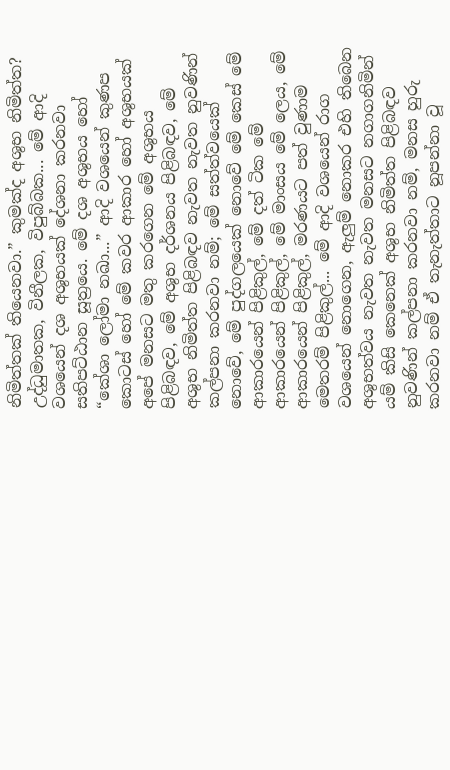නිමිත්තක් තියෙනවා.” කුමක්ද අශුභ නිමිත්ත? උද්ධුමාතක, විනීලක, විපුබ්බක... මේ ආදි වශයෙන් දශ අශුභයක් දේශනා කරනවා සතිපට්ඨාන සූත්‍රයෙ. මේ දශ අශුභය හෝ “කේශා ලෝමා නඛා...” ආදි වශයෙන් කුණප කොටස් හෝ මේ කවර ආකාර හෝ අශුභයක් අපේ මනසට මතු කරගෙන මේ අශුභය පිළිබඳව, මේ අශුභ දර්ශනය පිළිබඳව, මේ අශුභ නිමිත්ත පිළිබඳව නැවත නැවත නුවණින් කල්පනා කරනවා නම්; මේ සත්ත්වයෙක් නොවේ, මේ පුද්ගලයෙක් නොවේ මේ කෙස් මේ ආකාරයෙන් පිළිකුල්, මේ දත් ටික මේ ආකාරයෙන් පිළිකුල්, මේ මාංසය මේ ලෙය, මේ ආකාරයෙන් පිළිකුල්, මරණයට පත් වුණාම මෙතරම් පිළිකුල්... මේ ආදි වශයෙන් රාග වශයෙන් නොගෙන, ඇලුම් නොකර එහි තිබෙන අශුභත්වය නැවත නැවත මනසට නගාගනිමින් යම් කිසි කෙනෙක් අශුභ නිමිත්ත පිළිබඳව නුවණින් කල්පනා කරනවා නම්, මනස හුරු කරනවා නම් ඒ තැනැත්තාට නූපන්නා වූ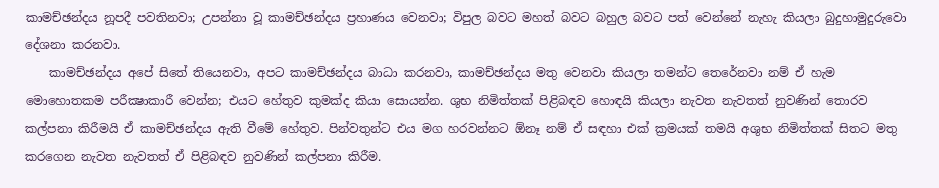කාමච්ඡන්දය නූපදී පවතිනවා; උපන්නා වූ කාමච්ඡන්දය ප්‍රහාණය වෙනවා; විපුල බවට මහත් බවට බහුල බවට පත් වෙන්නේ නැහැ කියලා බුදුහාමුදුරුවො දේශනා කරනවා.
    කාමච්ඡන්දය අපේ සිතේ තියෙනවා, අපට කාමච්ඡන්දය බාධා කරනවා, කාමච්ඡන්දය මතු වෙනවා කියලා තමන්ට තෙරේනවා නම් ඒ හැම මොහොතකම පරීක්‍ෂාකාරී වෙන්න; එයට හේතුව කුමක්ද කියා සොයන්න. ශුභ නිමිත්තක් පිළිබඳව හොඳයි කියලා නැවත නැවතත් නුවණින් තොරව කල්පනා කිරීමයි ඒ කාමච්ඡන්දය ඇති වීමේ හේතුව. පින්වතුන්ට එය මග හරවන්නට ඕනෑ නම් ඒ සඳහා එක් ක්‍රමයක් තමයි අශුභ නිමිත්තක් සිතට මතු කරගෙන නැවත නැවතත් ඒ පිළිබඳව නුවණින් කල්පනා කිරීම.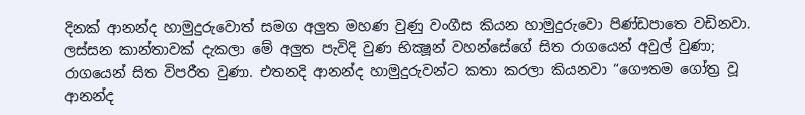දිනක් ආනන්ද හාමුදුරුවොත් සමග අලුත මහණ වුණු වංගීස කියන හාමුදුරුවො පිණ්ඩපාතෙ වඩිනවා. ලස්සන කාන්තාවක් දැකලා මේ අලුත පැවිදි වුණ භික්‍ෂූන් වහන්සේගේ සිත රාගයෙන් අවුල් වුණා; රාගයෙන් සිත විපරීත වුණා. එතනදි ආනන්ද හාමුදුරුවන්ට කතා කරලා කියනවා “ගෞතම ගෝත්‍ර වූ ආනන්ද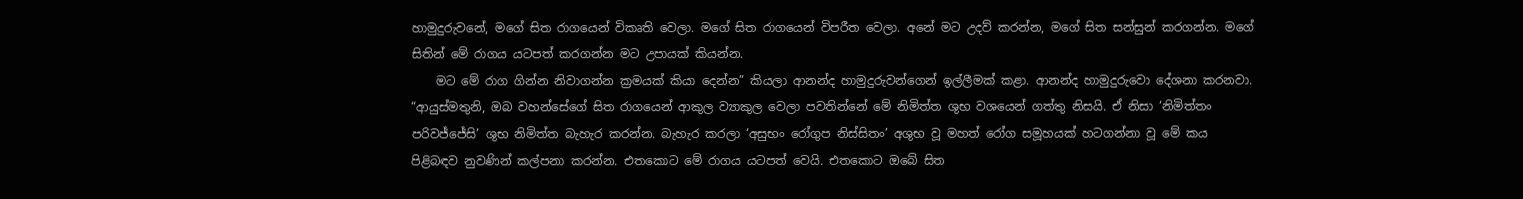හාමුදුරුවනේ, මගේ සිත රාගයෙන් විකෘති වෙලා. මගේ සිත රාගයෙන් විපරීත වෙලා. අනේ මට උදව් කරන්න, මගේ සිත සන්සුන් කරගන්න. මගේ සිතින් මේ රාගය යටපත් කරගන්න මට උපායක් කියන්න.
    මට මේ රාග ගින්න නිවාගන්න ක්‍රමයක් කියා දෙන්න” කියලා ආනන්ද හාමුදුරුවන්ගෙන් ඉල්ලීමක් කළා. ආනන්ද හාමුදුරුවො දේශනා කරනවා. “ආයුස්මතුනි, ඔබ වහන්සේගේ සිත රාගයෙන් ආකුල ව්‍යාකුල වෙලා පවතින්නේ මේ නිමිත්ත ශුභ වශයෙන් ගත්තු නිසයි. ඒ නිසා ‘නිමිත්තං පරිවජ්ජේසි’ ශුභ නිමිත්ත බැහැර කරන්න. බැහැර කරලා ‘අසුභං රෝගුප නිස්සිතං’ අශුභ වූ මහත් රෝග සමූහයක් හටගන්නා වූ මේ කය පිළිබඳව නුවණින් කල්පනා කරන්න. එතකොට මේ රාගය යටපත් වෙයි. එතකොට ඔබේ සිත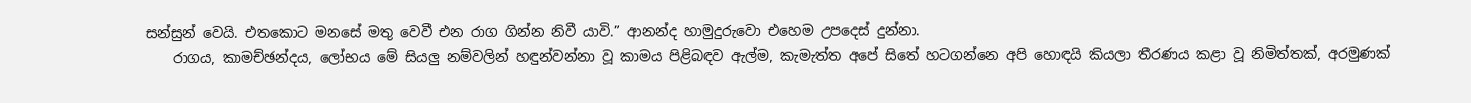සන්සුන් වෙයි. එතකොට මනසේ මතු වෙවී එන රාග ගින්න නිවී යාවි.” ආනන්ද හාමුදුරුවො එහෙම උපදෙස් දුන්නා.
    රාගය, කාමච්ඡන්දය, ලෝභය මේ සියලු නම්වලින් හඳුන්වන්නා වූ කාමය පිළිබඳව ඇල්ම, කැමැත්ත අපේ සිතේ හටගන්නෙ අපි හොඳයි කියලා තීරණය කළා වූ නිමිත්තක්, අරමුණක්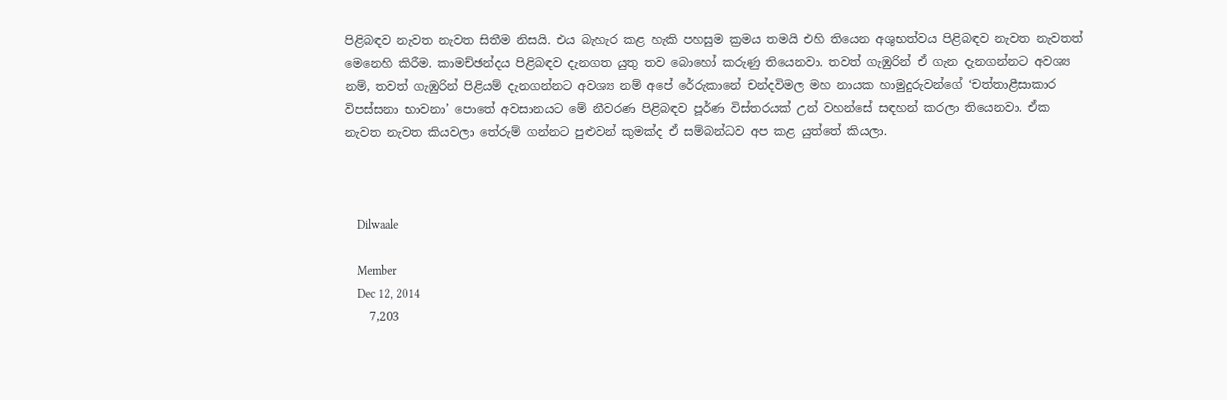පිළිබඳව නැවත නැවත සිතීම නිසයි. එය බැහැර කළ හැකි පහසුම ක්‍රමය තමයි එහි තියෙන අශුභත්වය පිළිබඳව නැවත නැවතත් මෙනෙහි කිරීම. කාමච්ඡන්දය පිළිබඳව දැනගත යුතු තව බොහෝ කරුණු තියෙනවා. තවත් ගැඹුරින් ඒ ගැන දැනගන්නට අවශ්‍ය නම්, තවත් ගැඹුරින් පිළියම් දැනගන්නට අවශ්‍ය නම් අපේ රේරුකානේ චන්දවිමල මහ නායක හාමුදුරුවන්ගේ ‘චත්තාළීසාකාර විපස්සනා භාවනා’ පොතේ අවසානයට මේ නීවරණ පිළිබඳව පූර්ණ විස්තරයක් උන් වහන්සේ සඳහන් කරලා තියෙනවා. ඒක නැවත නැවත කියවලා තේරුම් ගන්නට පුළුවන් කුමක්ද ඒ සම්බන්ධව අප කළ යුත්තේ කියලා.



    Dilwaale

    Member
    Dec 12, 2014
    7,203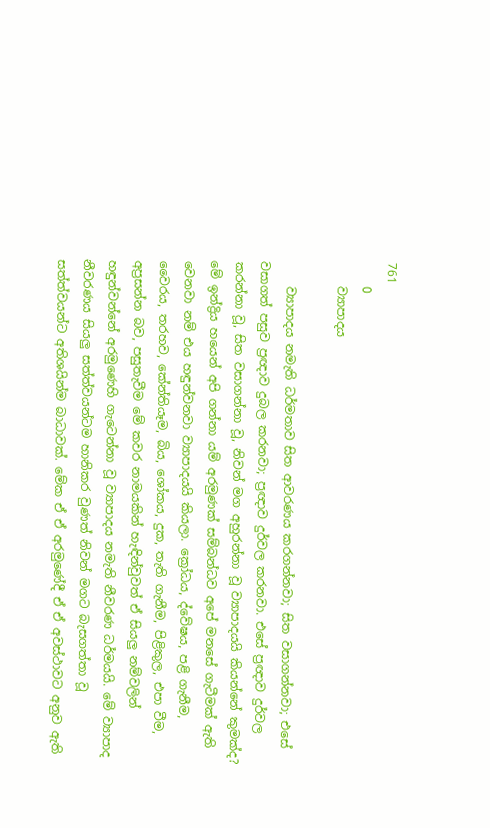761
    0
    ව්‍යාපාදය

    ව්‍යාපාදය නමැති ධර්මතාව සිත ආවරණය කරගන්නවා; සිත වසාගන්නවා; එසේ වසාගත් පසුව ප්‍රඥාව දුබල කරනවා; ප්‍රඥාව දුර්වල කරනවා. එසේ ප්‍රඥාව දුර්වල කරන්නා වූ, සිත වසාගන්නා වූ, නිවන් මග අහුරන්නා වූ ව්‍යාපාදයයි කියන්නේ කුමක්ද? මේ ඉන්ද්‍රිය හයෙන් අපි ගන්නා යම් අරමුණක් සම්බන්ධව අපේ මනසේ ගැටීමක් ඇති වෙනවා නම් එය හඳුන්වනවා ව්‍යාපාදයයි කියලා. ක්‍රෝධය, ද්වේෂය, පළි ගැනීම, වෛරය, තරහව, කේන්තියෑම, බිය, ශෝකය, දුක, තැති ගැනීම, පිළිකුල, එපා වීම, අප්‍රසන්න බව, පසුතැවීම මේ කවර නාමයකින් හැඳින්වුවත් ඒ සියලු නම්වලින් හඳුන්වන්නේ අරමුණෙහි ගැටෙන්නා වූ ව්‍යාපාදය නමැති නීවරණ ධර්මයයි. මේ ව්‍යාපාද නීවරණය සියලු සත්ත්වයන්ටම හානිකර වුණත් නිවන් මගට බැසගත්තා වූ සත්ත්වයන්ට අතිශයින්ම බාධාවක්. මේක ඒ ඒ අරමුණේදී ඒ ඒ අවස්ථාවට අනුව ඇති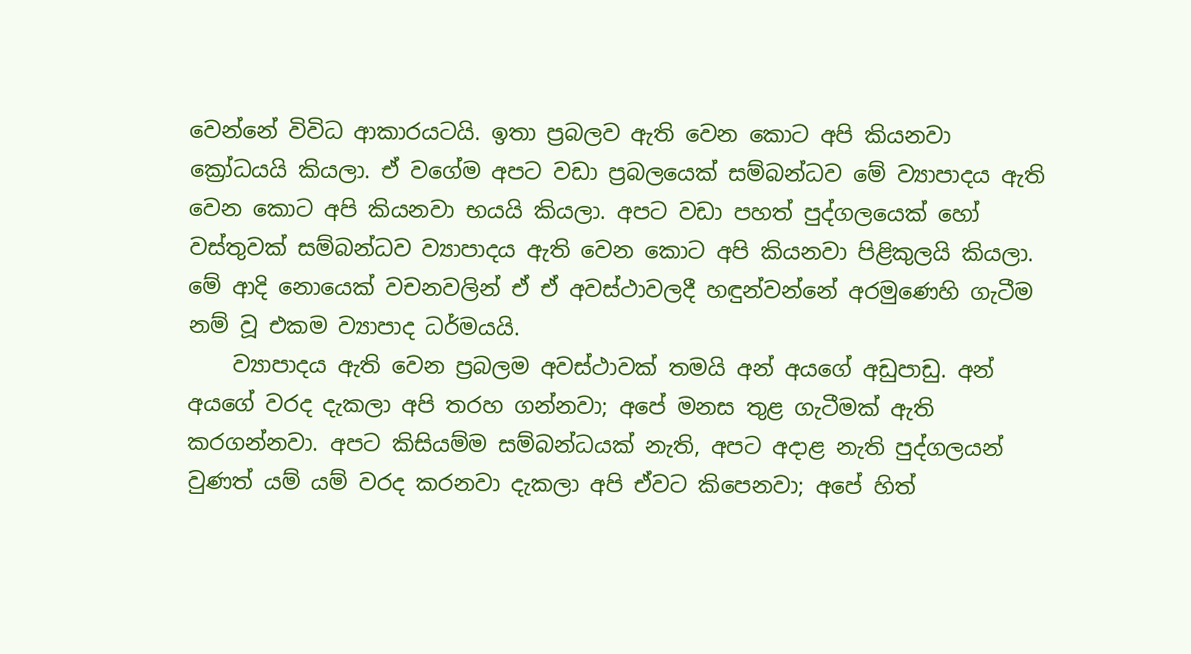වෙන්නේ විවිධ ආකාරයටයි. ඉතා ප්‍රබලව ඇති වෙන කොට අපි කියනවා ක්‍රෝධයයි කියලා. ඒ වගේම අපට වඩා ප්‍රබලයෙක් සම්බන්ධව මේ ව්‍යාපාදය ඇති වෙන කොට අපි කියනවා භයයි කියලා. අපට වඩා පහත් පුද්ගලයෙක් හෝ වස්තුවක් සම්බන්ධව ව්‍යාපාදය ඇති වෙන කොට අපි කියනවා පිළිකුලයි කියලා. මේ ආදි නොයෙක් වචනවලින් ඒ ඒ අවස්ථාවලදී හඳුන්වන්නේ අරමුණෙහි ගැටීම නම් වූ එකම ව්‍යාපාද ධර්මයයි.
    ව්‍යාපාදය ඇති වෙන ප්‍රබලම අවස්ථාවක් තමයි අන් අයගේ අඩුපාඩු. අන් අයගේ වරද දැකලා අපි තරහ ගන්නවා; අපේ මනස තුළ ගැටීමක් ඇති කරගන්නවා. අපට කිසියම්ම සම්බන්ධයක් නැති, අපට අදාළ නැති පුද්ගලයන් වුණත් යම් යම් වරද කරනවා දැකලා අපි ඒවට කිපෙනවා; අපේ හිත්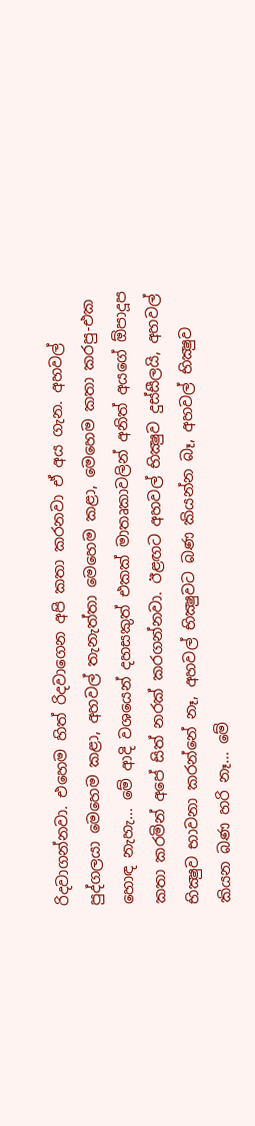රිදවාගන්නවා. එහෙම හිත් රිදවාගෙන අපි කතා කරනවා ඒ අය ගැන. අහවල් පුද්ගලයා මෙහෙම කළා, අහවල් තැනැත්තා මෙහෙම කළා, මෙහෙම කතා කරපු-එක හොඳ නැහැ... මේ ආදි වශයෙන් දහසකුත් එකක් මාතෘකාවලින් අනිත් අයගේ ඕපාදූප කතා කරමින් අපේ සිත් නරක් කරගන්නවා. ඊළඟට අහවල් භික්‍ෂුව දුස්සීලයි, අහවල් භික්‍ෂුව භාවනා කරන්නේ නෑ, අහවල් භික්‍ෂුවට බණ කියන්න බෑ, අහවල් භික්‍ෂුව කියන බණ හරි නෑ... මේ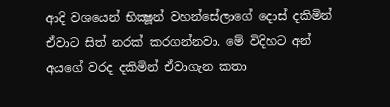ආදි වශයෙන් භික්‍ෂූන් වහන්සේලාගේ දොස් දකිමින් ඒවාට සිත් නරක් කරගන්නවා. මේ විදිහට අන් අයගේ වරද දකිමින් ඒවාගැන කතා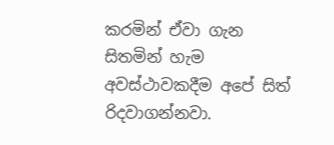කරමින් ඒවා ගැන සිතමින් හැම අවස්ථාවකදීම අපේ සිත් රිදවාගන්නවා.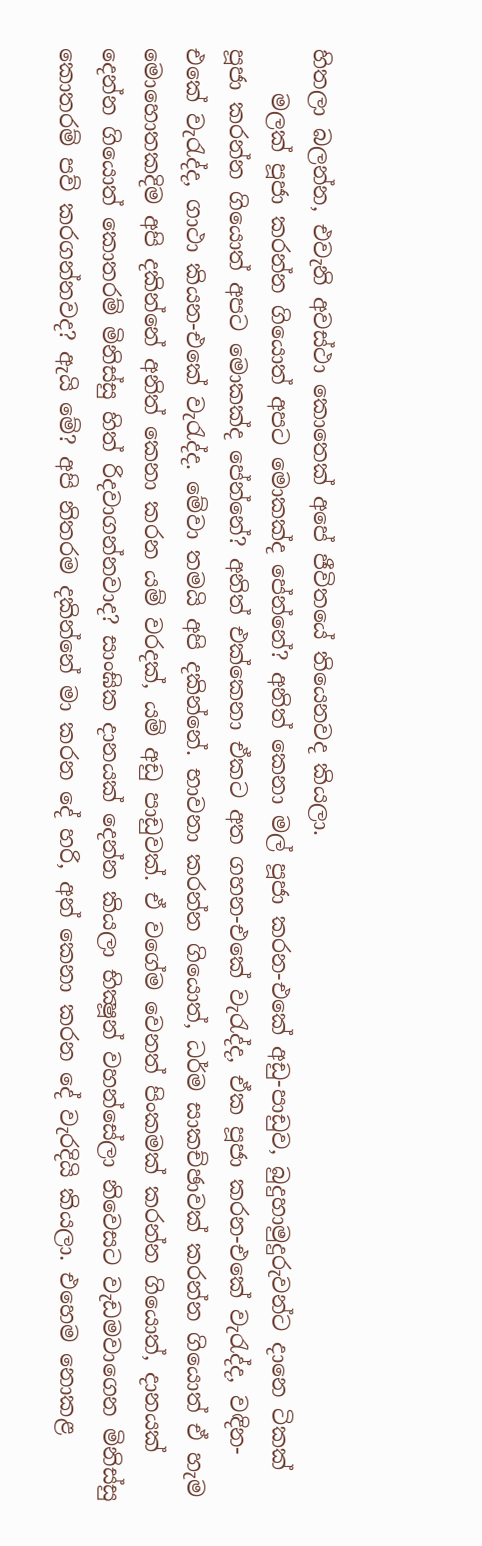හිතලා බලන්න, එවැනි අවස්ථා කොතෙක් අපේ ජීවිතයේ තියෙනවද කියලා.
    මලක් පූජා කරන්න ගියොත් අපට මොකක්ද පේන්නේ? අනිත් කෙනා මල් පූජා කරන-එකේ අඩු-පාඩුව, බුදුහාමුදුරුවන්ට දානෙ ටිකක් පූජා කරන්න ගියොත් අපට මොකක්ද පේන්නේ? අනිත් එක්කෙනා ඒකට අත ගහන-එකේ වැරැද්ද, ඒක පූජා කරන-එකේ වැරැද්ද, වඳින-එකේ වැරැද්ද, ගාථා කියන-එකේ වැරැද්ද. මේවා තමයි අපි දකින්නේ. භාවනා කරන්න ගියොත්, ධර්ම සාකච්ඡාවක් කරන්න ගියොත් ඒ හැම මොහොතකදිම අපි දකින්නේ අනිත් කෙනා කරන යම් වරදක්, යම් අඩු පාඩුවක්. ඒ වගේම වෙනත් පිංකමක් කරන්න ගියොත්, දානයක් දෙන්න ගියොත් කොතරම් මිනිස්සු හිත් රිදවාගන්නවාද? සාංඝික දානයක් දෙන්න කියලා භික්‍ෂූන් වහන්සේලා නිවෙසට වැඩමවාගෙන මිනිස්සු කොතරම් පව් කරගන්නවද? ඇයි මේ? අපි නිතරම දකින්නේ මා කරන දේ හරි, අන් කෙනා කරන දේ වැරදියි කියලා. එහෙම නොකළ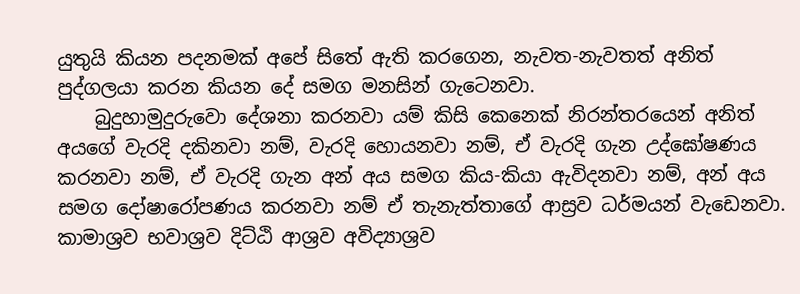යුතුයි කියන පදනමක් අපේ සිතේ ඇති කරගෙන, නැවත-නැවතත් අනිත් පුද්ගලයා කරන කියන දේ සමග මනසින් ගැටෙනවා.
    බුදුහාමුදුරුවො දේශනා කරනවා යම් කිසි කෙනෙක් නිරන්තරයෙන් අනිත් අයගේ වැරදි දකිනවා නම්, වැරදි හොයනවා නම්, ඒ වැරදි ගැන උද්ඝෝෂණය කරනවා නම්, ඒ වැරදි ගැන අන් අය සමග කිය-කියා ඇවිදනවා නම්, අන් අය සමග දෝෂාරෝපණය කරනවා නම් ඒ තැනැත්තාගේ ආස්‍රව ධර්මයන් වැඩෙනවා. කාමාශ්‍රව භවාශ්‍රව දිට්ඨි ආශ්‍රව අවිද්‍යාශ්‍රව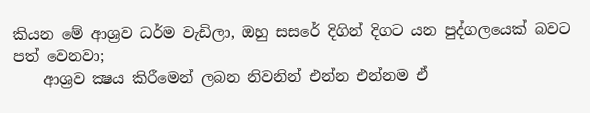කියන මේ ආශ්‍රව ධර්ම වැඩිලා, ඔහු සසරේ දිගින් දිගට යන පුද්ගලයෙක් බවට පත් වෙනවා;
    ආශ්‍රව ක්‍ෂය කිරීමෙන් ලබන නිවනින් එන්න එන්නම ඒ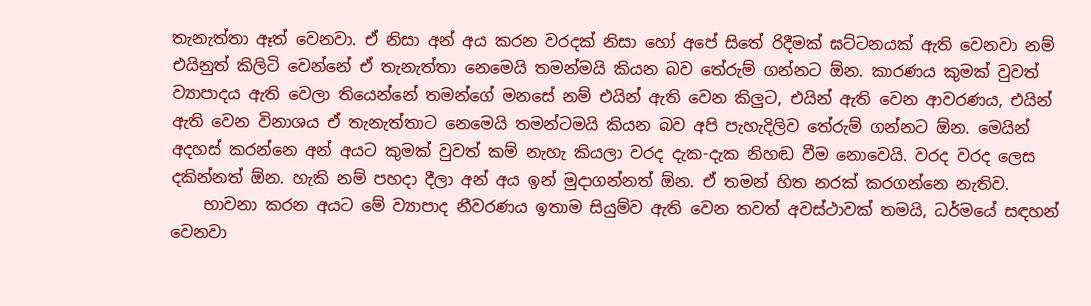තැනැත්තා ඈත් වෙනවා. ඒ නිසා අන් අය කරන වරදක් නිසා හෝ අපේ සිතේ රිදීමක් ඝට්ටනයක් ඇති වෙනවා නම් එයිනුත් කිලිටි වෙන්නේ ඒ තැනැත්තා නෙමෙයි තමන්මයි කියන බව තේරුම් ගන්නට ඕන. කාරණය කුමක් වුවත් ව්‍යාපාදය ඇති වෙලා තියෙන්නේ තමන්ගේ මනසේ නම් එයින් ඇති වෙන කිලුට, එයින් ඇති වෙන ආවරණය, එයින් ඇති වෙන විනාශය ඒ තැනැත්තාට නෙමෙයි තමන්ටමයි කියන බව අපි පැහැදිලිව තේරුම් ගන්නට ඕන. මෙයින් අදහස් කරන්නෙ අන් අයට කුමක් වුවත් කම් නැහැ කියලා වරද දැක-දැක නිහඬ වීම නොවෙයි. වරද වරද ලෙස දකින්නත් ඕන. හැකි නම් පහදා දීලා අන් අය ඉන් මුදාගන්නත් ඕන. ඒ තමන් හිත නරක් කරගන්නෙ නැතිව.
    භාවනා කරන අයට මේ ව්‍යාපාද නීවරණය ඉතාම සියුම්ව ඇති වෙන තවත් අවස්ථාවක් තමයි, ධර්මයේ සඳහන් වෙනවා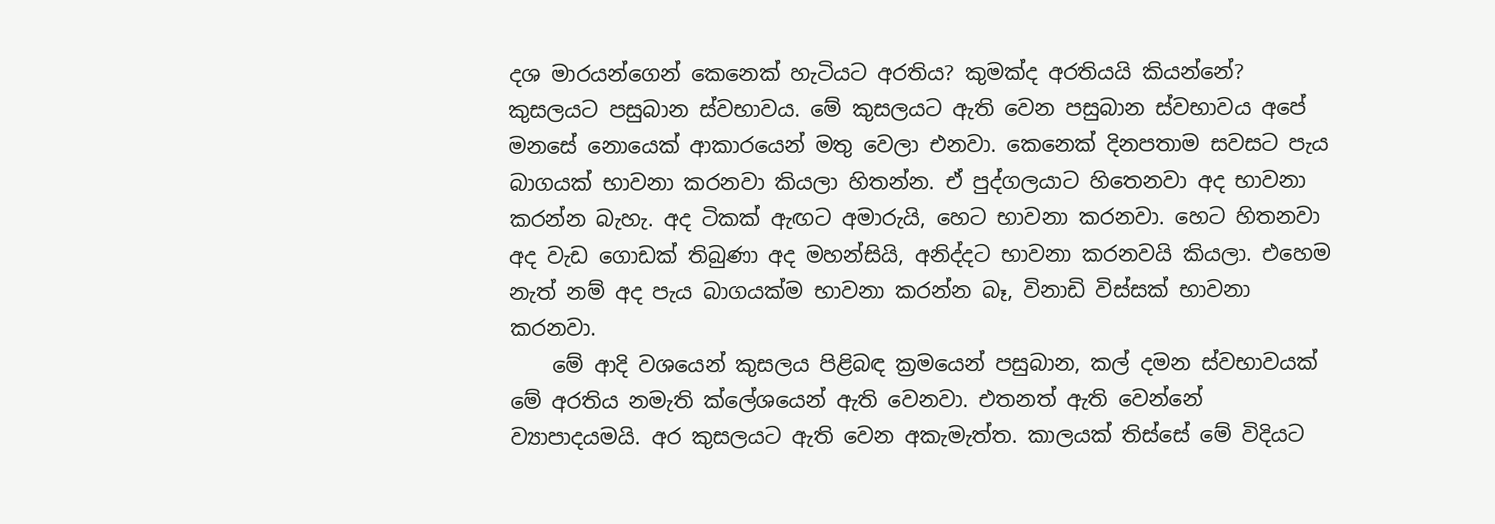දශ මාරයන්ගෙන් කෙනෙක් හැටියට අරතිය? කුමක්ද අරතියයි කියන්නේ? කුසලයට පසුබාන ස්වභාවය. මේ කුසලයට ඇති වෙන පසුබාන ස්වභාවය අපේ මනසේ නොයෙක් ආකාරයෙන් මතු වෙලා එනවා. කෙනෙක් දිනපතාම සවසට පැය බාගයක් භාවනා කරනවා කියලා හිතන්න. ඒ පුද්ගලයාට හිතෙනවා අද භාවනා කරන්න බැහැ. අද ටිකක් ඇඟට අමාරුයි, හෙට භාවනා කරනවා. හෙට හිතනවා අද වැඩ ගොඩක් තිබුණා අද මහන්සියි, අනිද්දට භාවනා කරනවයි කියලා. එහෙම නැත් නම් අද පැය බාගයක්ම භාවනා කරන්න බෑ, විනාඩි විස්සක් භාවනා කරනවා.
    මේ ආදි වශයෙන් කුසලය පිළිබඳ ක්‍රමයෙන් පසුබාන, කල් දමන ස්වභාවයක් මේ අරතිය නමැති ක්ලේශයෙන් ඇති වෙනවා. එතනත් ඇති වෙන්නේ ව්‍යාපාදයමයි. අර කුසලයට ඇති වෙන අකැමැත්ත. කාලයක් තිස්සේ මේ විදියට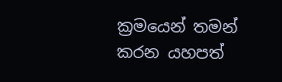ක්‍රමයෙන් තමන් කරන යහපත්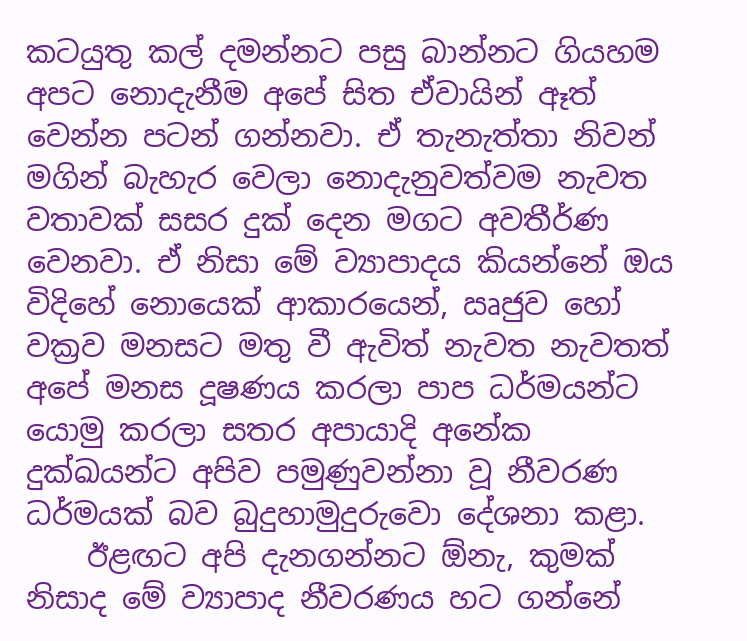කටයුතු කල් දමන්නට පසු බාන්නට ගියහම අපට නොදැනීම අපේ සිත ඒවායින් ඈත් වෙන්න පටන් ගන්නවා. ඒ තැනැත්තා නිවන් මගින් බැහැර වෙලා නොදැනුවත්වම නැවත වතාවක් සසර දුක් දෙන මගට අවතීර්ණ වෙනවා. ඒ නිසා මේ ව්‍යාපාදය කියන්නේ ඔය විදිහේ නොයෙක් ආකාරයෙන්, ඍජුව හෝ වක්‍රව මනසට මතු වී ඇවිත් නැවත නැවතත් අපේ මනස දූෂණය කරලා පාප ධර්මයන්ට යොමු කරලා සතර අපායාදි අනේක දුක්ඛයන්ට අපිව පමුණුවන්නා වූ නීවරණ ධර්මයක් බව බුදුහාමුදුරුවො දේශනා කළා.
    ඊළඟට අපි දැනගන්නට ඕනැ, කුමක් නිසාද මේ ව්‍යාපාද නීවරණය හට ගන්නේ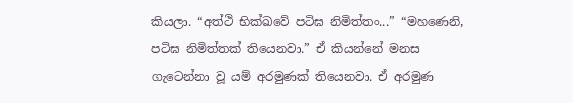කියලා. “අත්ථි භික්ඛවේ පටිඝ නිමිත්තං...” “මහණෙනි, පටිඝ නිමිත්තක් තියෙනවා.” ඒ කියන්නේ මනස ගැටෙන්නා වූ යම් අරමුණක් තියෙනවා. ඒ අරමුණ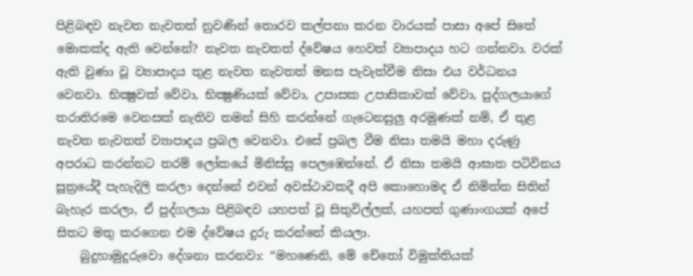පිළිබඳව නැවත නැවතත් නුවණින් තොරව කල්පනා කරන වාරයක් පාසා අපේ සිතේ මොකක්ද ඇති වෙන්නේ? නැවත නැවතත් ද්වේෂය හෙවත් ව්‍යාපාදය හට ගන්නවා. වරක් ඇති වුණා වූ ව්‍යාපාදය තුළ නැවත නැවතත් මනස පැවැත්වීම නිසා එය වර්ධනය වෙනවා. භික්‍ෂුවක් වේවා, භික්‍ෂුණියක් වේවා, උපාසක උපාසිකාවක් වේවා, පුද්ගලයාගේ තරාතිරමෙ වෙනසක් නැතිව තමන් සිහි කරන්නේ ගැටෙනසුලු අරමුණක් නම්, ඒ තුළ නැවත නැවතත් ව්‍යාපාදය ප්‍රබල වෙනවා. එසේ ප්‍රබල වීම නිසා තමයි මහා දරුණු අපරාධ කරන්නට තරම් ලෝකයේ මිනිස්සු පෙලඹෙන්නේ. ඒ නිසා තමයි ආඝාත පටිවිනය සූත්‍රයේදී පැහැදිලි කරලා දෙන්නේ එවන් අවස්ථාවකදී අපි කොහොමද ඒ නිමිත්ත සිතින් බැහැර කරලා, ඒ පුද්ගලයා පිළිබඳව යහපත් වූ සිතුවිල්ලක්, යහපත් ගුණාංගයක් අපේ සිතට මතු කරගෙන එම ද්වේෂය දුරු කරන්නේ කියලා.
    බුදුහාමුදුරුවො දේශනා කරනවා: “මහණෙනි, මේ චේතෝ විමුක්තියක්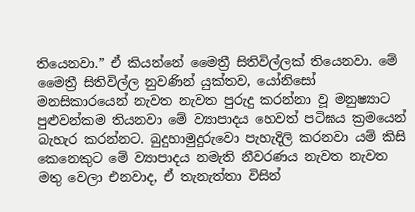තියෙනවා.” ඒ කියන්නේ මෛත්‍රී සිතිවිල්ලක් තියෙනවා. මේ මෛත්‍රී සිතිවිල්ල නුවණින් යුක්තව, යෝනිසෝ මනසිකාරයෙන් නැවත නැවත පුරුදු කරන්නා වූ මනුෂ්‍යාට පුළුවන්කම තියනවා මේ ව්‍යාපාදය හෙවත් පටිඝය ක්‍රමයෙන් බැහැර කරන්නට. බුදුහාමුදුරුවො පැහැදිලි කරනවා යම් කිසි කෙනෙකුට මේ ව්‍යාපාදය නමැති නීවරණය නැවත නැවත මතු වෙලා එනවාද, ඒ තැනැත්තා විසින්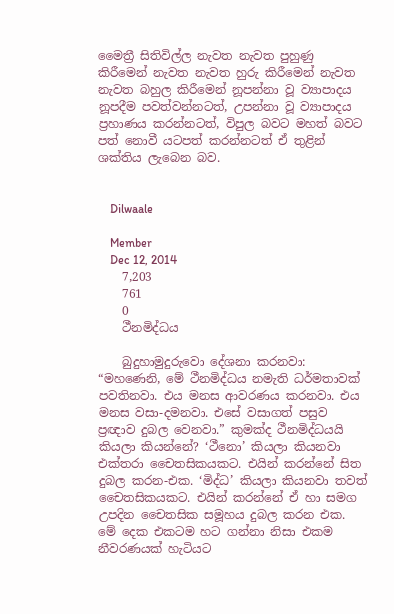මෛත්‍රී සිතිවිල්ල නැවත නැවත පුහුණු කිරීමෙන් නැවත නැවත හුරු කිරීමෙන් නැවත නැවත බහුල කිරීමෙන් නූපන්නා වූ ව්‍යාපාදය නූපදීම පවත්වන්නටත්, උපන්නා වූ ව්‍යාපාදය ප්‍රහාණය කරන්නටත්, විපුල බවට මහත් බවට පත් නොවී යටපත් කරන්නටත් ඒ තුළින් ශක්තිය ලැබෙන බව.


    Dilwaale

    Member
    Dec 12, 2014
    7,203
    761
    0
    ථීනමිද්ධය

    බුදුහාමුදුරුවො දේශනා කරනවා: “මහණෙනි, මේ ථීනමිද්ධය නමැති ධර්මතාවක් පවතිනවා. එය මනස ආවරණය කරනවා. එය මනස වසා-දමනවා. එසේ වසාගත් පසුව ප්‍රඥාව දුබල වෙනවා.” කුමක්ද ථීනමිද්ධයයි කියලා කියන්නේ? ‘ථීනො’ කියලා කියනවා එක්තරා චෛතසිකයකට. එයින් කරන්නේ සිත දුබල කරන-එක. ‘මිද්ධ’ කියලා කියනවා තවත් චෛතසිකයකට. එයින් කරන්නේ ඒ හා සමග උපදින චෛතසික සමූහය දුබල කරන එක. මේ දෙක එකටම හට ගන්නා නිසා එකම නීවරණයක් හැටියට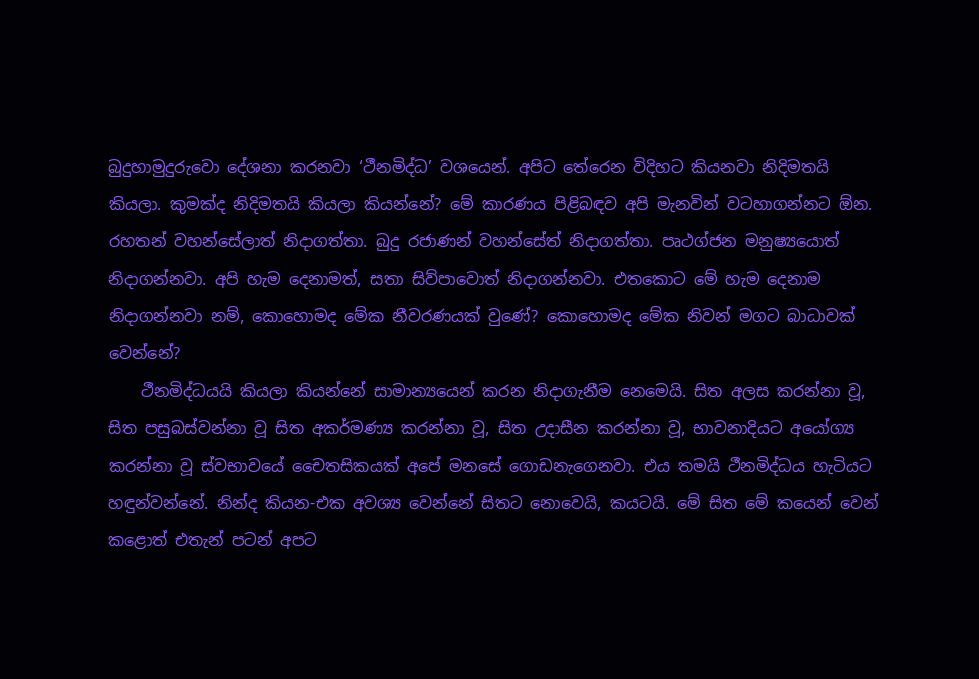බුදුහාමුදුරුවො දේශනා කරනවා ‘ථීනමිද්ධ’ වශයෙන්. අපිට තේරෙන විදිහට කියනවා නිදිමතයි කියලා. කුමක්ද නිදිමතයි කියලා කියන්නේ? මේ කාරණය පිළිබඳව අපි මැනවින් වටහාගන්නට ඕන. රහතන් වහන්සේලාත් නිදාගත්තා. බුදු රජාණන් වහන්සේත් නිදාගත්තා. පෘථග්ජන මනුෂ්‍යයොත් නිදාගන්නවා. අපි හැම දෙනාමත්, සතා සිව්පාවොත් නිදාගන්නවා. එතකොට මේ හැම දෙනාම නිදාගන්නවා නම්, කොහොමද මේක නීවරණයක් වුණේ? කොහොමද මේක නිවන් මගට බාධාවක් වෙන්නේ?
    ථීනමිද්ධයයි කියලා කියන්නේ සාමාන්‍යයෙන් කරන නිදාගැනීම නෙමෙයි. සිත අලස කරන්නා වූ, සිත පසුබස්වන්නා වූ සිත අකර්මණ්‍ය කරන්නා වූ, සිත උදාසීන කරන්නා වූ, භාවනාදියට අයෝග්‍ය කරන්නා වූ ස්වභාවයේ චෛතසිකයක් අපේ මනසේ ගොඩනැගෙනවා. එය තමයි ථීනමිද්ධය හැටියට හඳුන්වන්නේ. නින්ද කියන-එක අවශ්‍ය වෙන්නේ සිතට නොවෙයි, කයටයි. මේ සිත මේ කයෙන් වෙන් කළොත් එතැන් පටන් අපට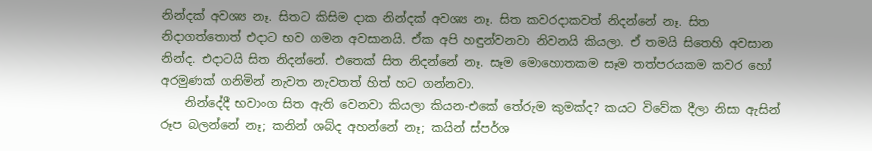නින්දක් අවශ්‍ය නෑ. සිතට කිසිම දාක නින්දක් අවශ්‍ය නෑ. සිත කවරදාකවත් නිදන්නේ නෑ. සිත නිදාගත්තොත් එදාට භව ගමන අවසානයි. ඒක අපි හඳුන්වනවා නිවනයි කියලා. ඒ තමයි සිතෙහි අවසාන නින්ද. එදාටයි සිත නිදන්නේ. එතෙක් සිත නිදන්නේ නෑ. සෑම මොහොතකම සෑම තත්පරයකම කවර හෝ අරමුණක් ගනිමින් නැවත නැවතත් හිත් හට ගන්නවා.
    නින්දේදී භවාංග සිත ඇති වෙනවා කියලා කියන-එකේ තේරුම කුමක්ද? කයට විවේක දීලා නිසා ඇසින් රූප බලන්නේ නෑ; කනින් ශබ්ද අහන්නේ නෑ; කයින් ස්පර්ශ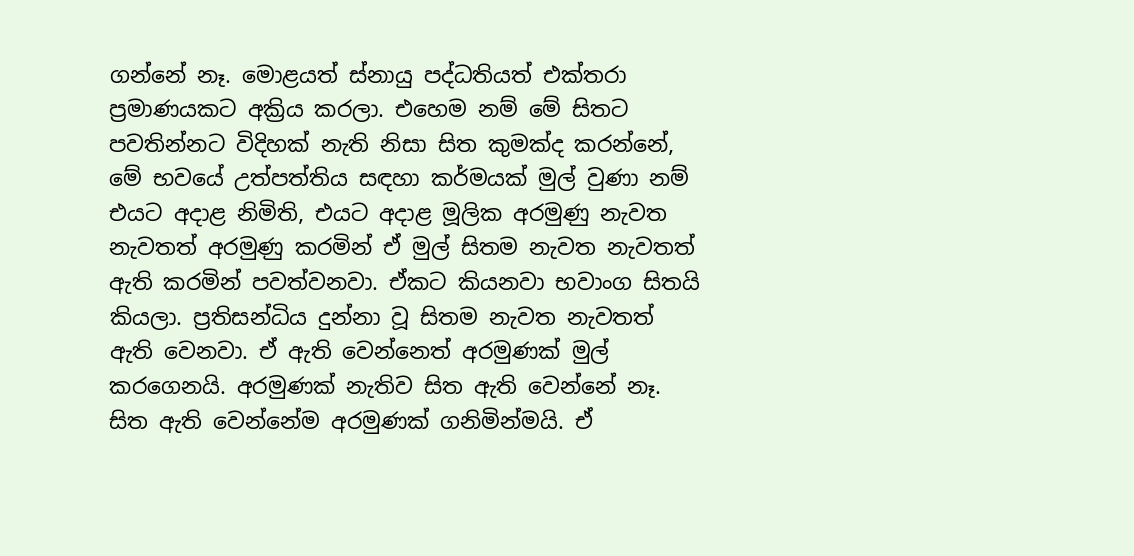ගන්නේ නෑ. මොළයත් ස්නායු පද්ධතියත් එක්තරා ප්‍රමාණයකට අක්‍රිය කරලා. එහෙම නම් මේ සිතට පවතින්නට විදිහක් නැති නිසා සිත කුමක්ද කරන්නේ, මේ භවයේ උත්පත්තිය සඳහා කර්මයක් මුල් වුණා නම් එයට අදාළ නිමිති, එයට අදාළ මූලික අරමුණු නැවත නැවතත් අරමුණු කරමින් ඒ මුල් සිතම නැවත නැවතත් ඇති කරමින් පවත්වනවා. ඒකට කියනවා භවාංග සිතයි කියලා. ප්‍රතිසන්ධිය දුන්නා වූ සිතම නැවත නැවතත් ඇති වෙනවා. ඒ ඇති වෙන්නෙත් අරමුණක් මුල් කරගෙනයි. අරමුණක් නැතිව සිත ඇති වෙන්නේ නෑ. සිත ඇති වෙන්නේම අරමුණක් ගනිමින්මයි. ඒ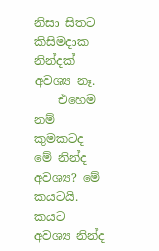නිසා සිතට කිසිමදාක නින්දක් අවශ්‍ය නෑ.
    එහෙම නම් කුමකටද මේ නින්ද අවශ්‍ය? මේ කයටයි. කයට අවශ්‍ය නින්ද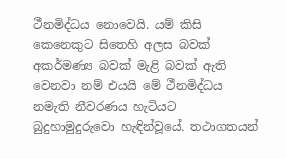ථීනමිද්ධය නොවෙයි. යම් කිසි කෙනෙකුට සිතෙහි අලස බවක් අකර්මණ්‍ය බවක් මැළි බවක් ඇති වෙනවා නම් එයයි මේ ථීනමිද්ධය නමැති නීවරණය හැටියට බුදුහාමුදුරුවො හැඳින්වූයේ. තථාගතයන්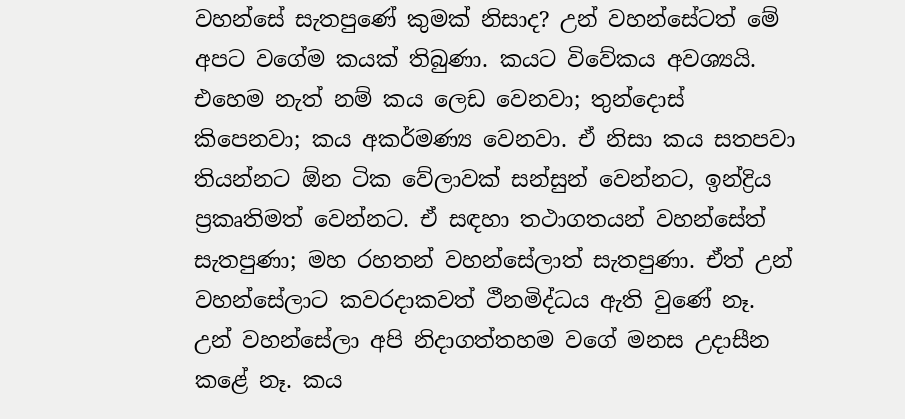වහන්සේ සැතපුණේ කුමක් නිසාද? උන් වහන්සේටත් මේ අපට වගේම කයක් තිබුණා. කයට විවේකය අවශ්‍යයි. එහෙම නැත් නම් කය ලෙඩ වෙනවා; තුන්දොස් කිපෙනවා; කය අකර්මණ්‍ය වෙනවා. ඒ නිසා කය සතපවා තියන්නට ඕන ටික වේලාවක් සන්සුන් වෙන්නට, ඉන්ද්‍රිය ප්‍රකෘතිමත් වෙන්නට. ඒ සඳහා තථාගතයන් වහන්සේත් සැතපුණා; මහ රහතන් වහන්සේලාත් සැතපුණා. ඒත් උන් වහන්සේලාට කවරදාකවත් ථීනමිද්ධය ඇති වුණේ නෑ. උන් වහන්සේලා අපි නිදාගත්තහම වගේ මනස උදාසීන කළේ නෑ. කය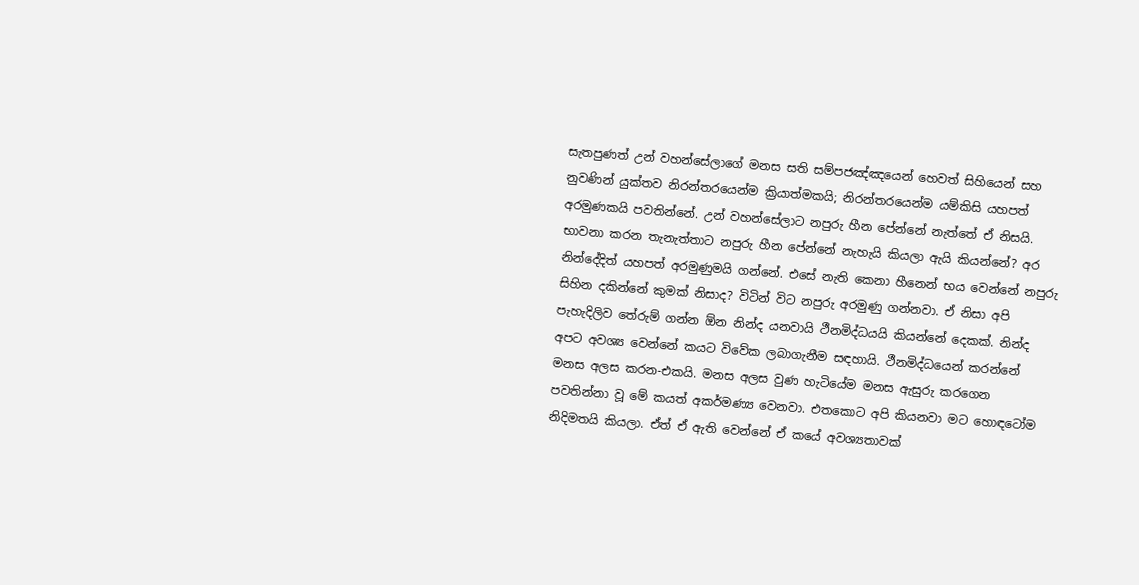සැතපුණත් උන් වහන්සේලාගේ මනස සති සම්පජඤ්ඤයෙන් හෙවත් සිහියෙන් සහ නුවණින් යුක්තව නිරන්තරයෙන්ම ක්‍රියාත්මකයි; නිරන්තරයෙන්ම යම්කිසි යහපත් අරමුණකයි පවතින්නේ. උන් වහන්සේලාට නපුරු හීන පේන්නේ නැත්තේ ඒ නිසයි. භාවනා කරන තැනැත්තාට නපුරු හීන පේන්නේ නැහැයි කියලා ඇයි කියන්නේ? අර නින්දේදිත් යහපත් අරමුණුමයි ගන්නේ. එසේ නැති කෙනා හීනෙන් භය වෙන්නේ නපුරු සිහින දකින්නේ කුමක් නිසාද? විටින් විට නපුරු අරමුණු ගන්නවා. ඒ නිසා අපි පැහැදිලිව තේරුම් ගන්න ඕන නින්ද යනවායි ථීනමිද්ධයයි කියන්නේ දෙකක්. නින්ද අපට අවශ්‍ය වෙන්නේ කයට විවේක ලබාගැනීම සඳහායි. ථීනමිද්ධයෙන් කරන්නේ මනස අලස කරන-එකයි. මනස අලස වුණ හැටියේම මනස ඇසුරු කරගෙන පවතින්නා වූ මේ කයත් අකර්මණ්‍ය වෙනවා. එතකොට අපි කියනවා මට හොඳටෝම නිදිමතයි කියලා. ඒත් ඒ ඇති වෙන්නේ ඒ කයේ අවශ්‍යතාවක්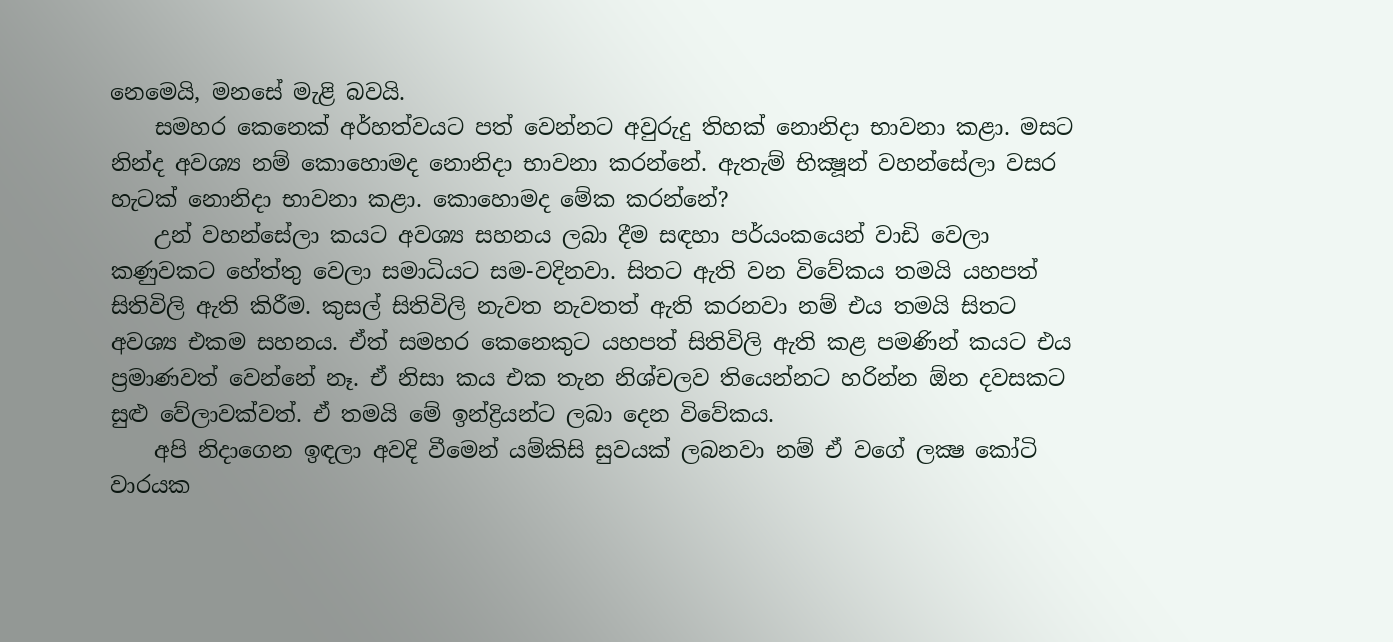නෙමෙයි, මනසේ මැළි බවයි.
    සමහර කෙනෙක් අර්හත්වයට පත් වෙන්නට අවුරුදු තිහක් නොනිදා භාවනා කළා. මසට නින්ද අවශ්‍ය නම් කොහොමද නොනිදා භාවනා කරන්නේ. ඇතැම් භික්‍ෂූන් වහන්සේලා වසර හැටක් නොනිදා භාවනා කළා. කොහොමද මේක කරන්නේ?
    උන් වහන්සේලා කයට අවශ්‍ය සහනය ලබා දීම සඳහා පර්යංකයෙන් වාඩි වෙලා කණුවකට හේත්තු වෙලා සමාධියට සම-වදිනවා. සිතට ඇති වන විවේකය තමයි යහපත් සිතිවිලි ඇති කිරීම. කුසල් සිතිවිලි නැවත නැවතත් ඇති කරනවා නම් එය තමයි සිතට අවශ්‍ය එකම සහනය. ඒත් සමහර කෙනෙකුට යහපත් සිතිවිලි ඇති කළ පමණින් කයට එය ප්‍රමාණවත් වෙන්නේ නෑ. ඒ නිසා කය එක තැන නිශ්චලව තියෙන්නට හරින්න ඕන දවසකට සුළු වේලාවක්වත්. ඒ තමයි මේ ඉන්ද්‍රියන්ට ලබා දෙන විවේකය.
    අපි නිදාගෙන ඉඳලා අවදි වීමෙන් යම්කිසි සුවයක් ලබනවා නම් ඒ වගේ ලක්‍ෂ කෝටි වාරයක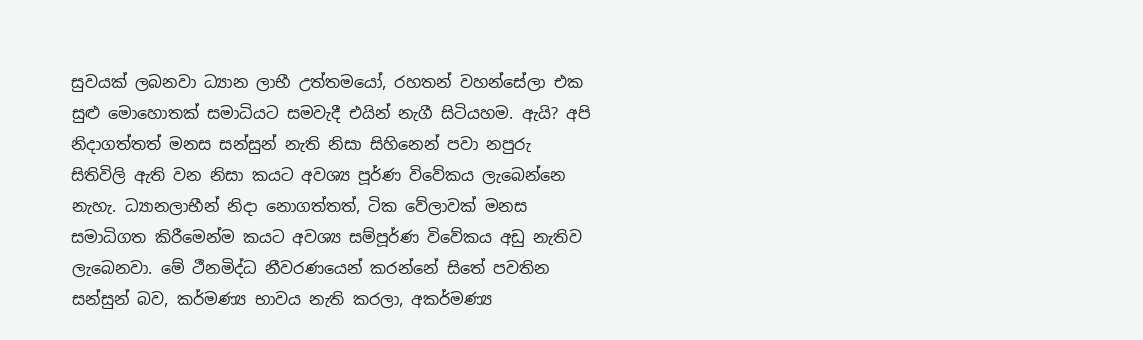සුවයක් ලබනවා ධ්‍යාන ලාභී උත්තමයෝ, රහතන් වහන්සේලා එක සුළු මොහොතක් සමාධියට සමවැදී එයින් නැගී සිටියහම. ඇයි? අපි නිදාගත්තත් මනස සන්සුන් නැති නිසා සිහිනෙන් පවා නපුරු සිතිවිලි ඇති වන නිසා කයට අවශ්‍ය පූර්ණ විවේකය ලැබෙන්නෙ නැහැ. ධ්‍යානලාභීන් නිදා නොගත්තත්, ටික වේලාවක් මනස සමාධිගත කිරීමෙන්ම කයට අවශ්‍ය සම්පූර්ණ විවේකය අඩු නැතිව ලැබෙනවා. මේ ථීනමිද්ධ නීවරණයෙන් කරන්නේ සිතේ පවතින සන්සුන් බව, කර්මණ්‍ය භාවය නැති කරලා, අකර්මණ්‍ය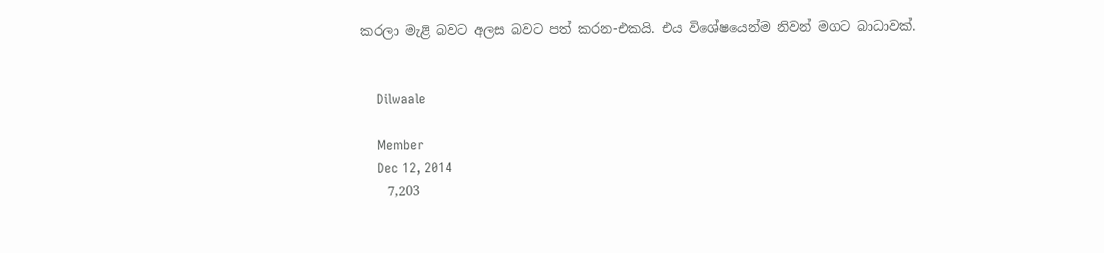කරලා මැළි බවට අලස බවට පත් කරන-එකයි. එය විශේෂයෙන්ම නිවන් මගට බාධාවක්.


    Dilwaale

    Member
    Dec 12, 2014
    7,203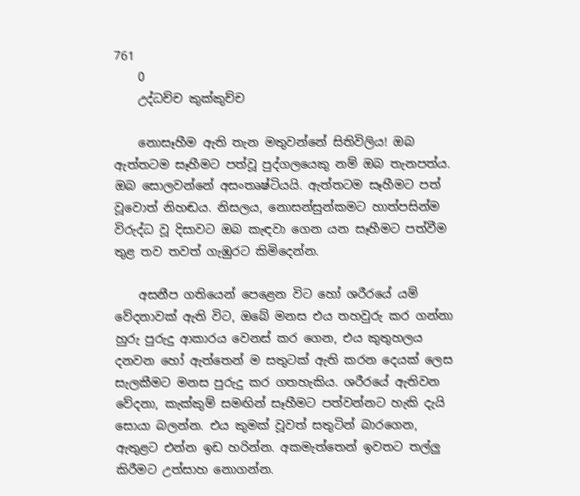761
    0
    උද්ධච්ච කුක්කුච්ච

    නොසෑහීම ඇති තැන මතුවන්නේ සිතිවිලිය! ඔබ ඇත්තටම සෑහීමට පත්වූ පුද්ගලයෙකු නම් ඔබ තැනපත්ය. ඔබ සොලවන්නේ අසංතෘෂ්ටියයි. ඇත්තටම සෑහීමට පත් වූවොත් නිහඬය. නිසලය, නොසන්සුන්කමට හාත්පසින්ම විරුද්ධ වූ දිසාවට ඔබ කැඳවා ගෙන යන සෑහීමට පත්වීම තුළ තව තවත් ගැඹුරට කිමිදෙන්න.

    අසනීප ගතියෙන් පෙළෙන විට හෝ ශරීරයේ යම් වේදනාවක් ඇති විට, ඔබේ මනස එය තහවුරු කර ගන්නා හුරු පුරුදු ආකාරය වෙනස් කර ගෙන, එය කුතුහලය දනවන හෝ ඇත්තෙන් ම සතුටක් ඇති කරන දෙයක් ලෙස සැලකීමට මනස පුරුදු කර ගතහැකිය. ශරීරයේ ඇතිවන වේදනා, කැක්කුම් සමඟින් සෑහීමට පත්වන්නට හැකි දැයි සොයා බලන්න. එය කුමක් වූවත් සතුටින් බාරගෙන, ඇතුළට එන්න ඉඩ හරින්න. අකමැත්තෙන් ඉවතට තල්ලු කිරීමට උත්සාහ නොගන්න.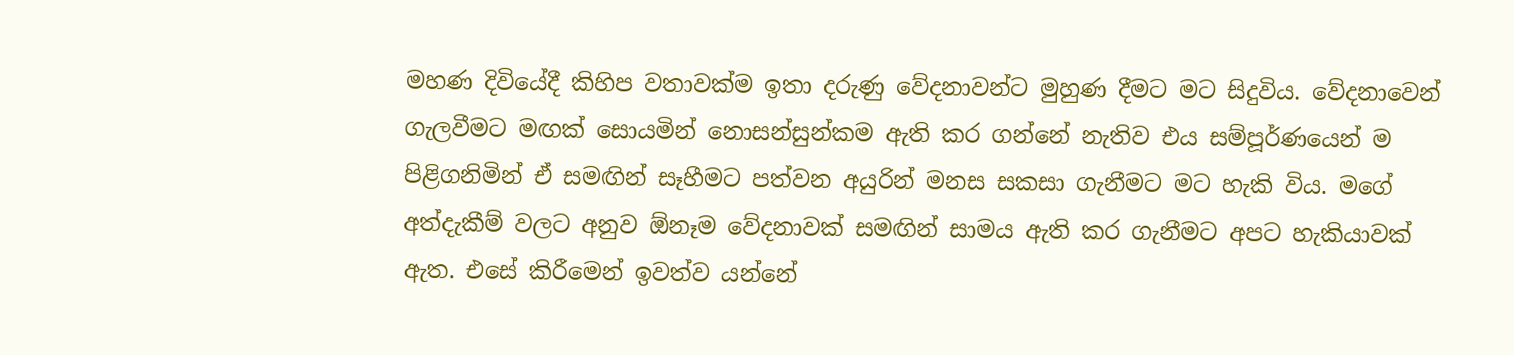මහණ දිවියේදී කිහිප වතාවක්ම ඉතා දරුණු වේදනාවන්ට මුහුණ දීමට මට සිදුවිය. වේදනාවෙන් ගැලවීමට මඟක් සොයමින් නොසන්සුන්කම ඇති කර ගන්නේ නැතිව එය සම්පූර්ණයෙන් ම පිළිගනිමින් ඒ සමඟින් සෑහීමට පත්වන අයුරින් මනස සකසා ගැනීමට මට හැකි විය. මගේ අත්දැකීම් වලට අනුව ඕනෑම වේදනාවක් සමඟින් සාමය ඇති කර ගැනීමට අපට හැකියාවක් ඇත. එසේ කිරීමෙන් ඉවත්ව යන්නේ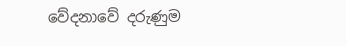වේදනාවේ දරුණුම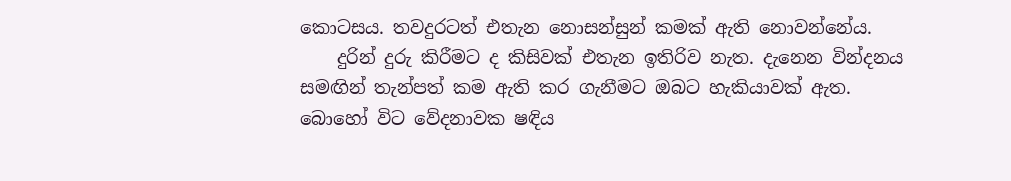කොටසය. තවදුරටත් එතැන නොසන්සුන් කමක් ඇති නොවන්නේය.
    දුරින් දුරු කිරීමට ද කිසිවක් එතැන ඉතිරිව නැත. දැනෙන වින්දනය සමඟින් තැන්පත් කම ඇති කර ගැනීමට ඔබට හැකියාවක් ඇත. බොහෝ විට වේදනාවක ෂඳිය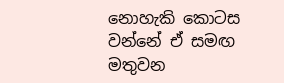නොහැකි කොටස වන්නේ ඒ සමඟ මතුවන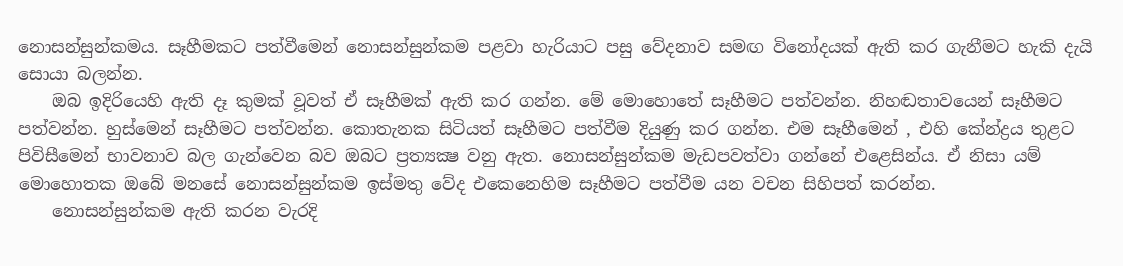නොසන්සුන්කමය. සෑහීමකට පත්වීමෙන් නොසන්සුන්කම පළවා හැරියාට පසු වේදනාව සමඟ විනෝදයක් ඇති කර ගැනීමට හැකි දැයි සොයා බලන්න.
    ඔබ ඉදිරියෙහි ඇති දෑ කුමක් වූවත් ඒ සෑහීමක් ඇති කර ගන්න. මේ මොහොතේ සෑහීමට පත්වන්න. නිහඬතාවයෙන් සෑහීමට පත්වන්න. හුස්මෙන් සෑහීමට පත්වන්න. කොතැනක සිටියත් සෑහීමට පත්වීම දියුණු කර ගන්න. එම සෑහීමෙන් , එහි කේන්ද්‍රය තුළට පිවිසීමෙන් භාවනාව බල ගැන්වෙන බව ඔබට ප්‍රත්‍යක්‍ෂ වනු ඇත. නොසන්සුන්කම මැඩපවත්වා ගන්නේ එළෙසින්ය. ඒ නිසා යම් මොහොතක ඔබේ මනසේ නොසන්සුන්කම ඉස්මතු වේද එකෙනෙහිම සෑහීමට පත්වීම යන වචන සිහිපත් කරන්න.
    නොසන්සුන්කම ඇති කරන වැරදි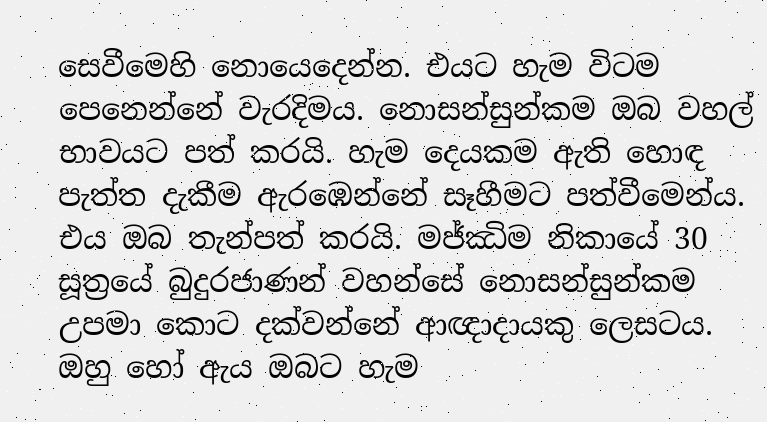සෙවීමෙහි නොයෙදෙන්න. එයට හැම විටම පෙනෙන්නේ වැරදිමය. නොසන්සුන්කම ඔබ වහල් භාවයට පත් කරයි. හැම දෙයකම ඇති හොඳ පැත්ත දැකීම ඇරඹෙන්නේ සෑහීමට පත්වීමෙන්ය. එය ඔබ තැන්පත් කරයි. මජ්ඣිම නිකායේ 30 සූත්‍රයේ බුදුරජාණන් වහන්සේ නොසන්සුන්කම උපමා කොට දක්වන්නේ ආඥාදායකු ලෙසටය. ඔහු හෝ ඇය ඔබට හැම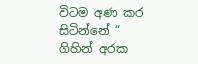විටම අණ කර සිටින්නේ “ ගිහින් අරක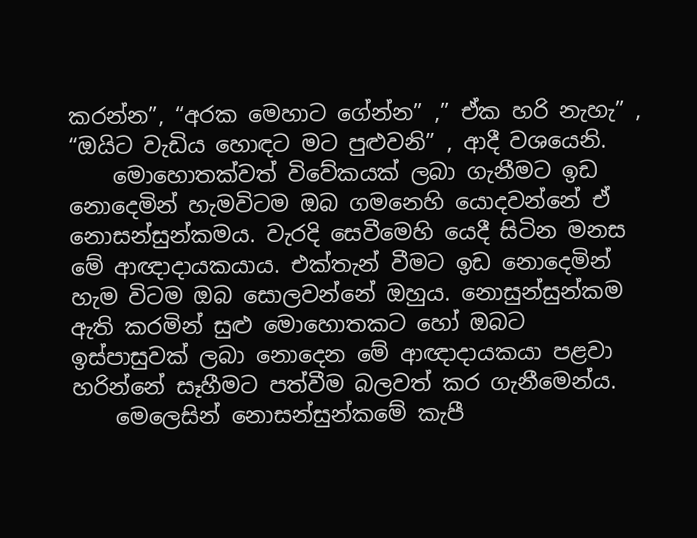කරන්න”, “අරක මෙහාට ගේන්න” ,” ඒක හරි නැහැ” , “ඔයිට වැඩිය හොඳට මට පුළුවනි” , ආදී වශයෙනි.
    මොහොතක්වත් විවේකයක් ලබා ගැනීමට ඉඩ නොදෙමින් හැමවිටම ඔබ ගමනෙහි යොදවන්නේ ඒ නොසන්සුන්කමය. වැරදි සෙවීමෙහි යෙදී සිටින මනස මේ ආඥාදායකයාය. එක්තැන් වීමට ඉඩ නොදෙමින් හැම විටම ඔබ සොලවන්නේ ඔහුය. නොසුන්සුන්කම ඇති කරමින් සුළු මොහොතකට හෝ ඔබට ඉස්පාසුවක් ලබා නොදෙන මේ ආඥාදායකයා පළවා හරින්නේ සෑහීමට පත්වීම බලවත් කර ගැනීමෙන්ය.
    මෙලෙසින් නොසන්සුන්කමේ කැපී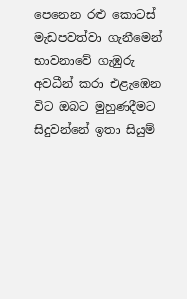පෙනෙන රළු කොටස් මැඩපවත්වා ගැනීමෙන් භාවනාවේ ගැඹුරු අවධීන් කරා එළැඹෙන විට ඔබට මුහුණදීමට සිදුවන්නේ ඉතා සියුම්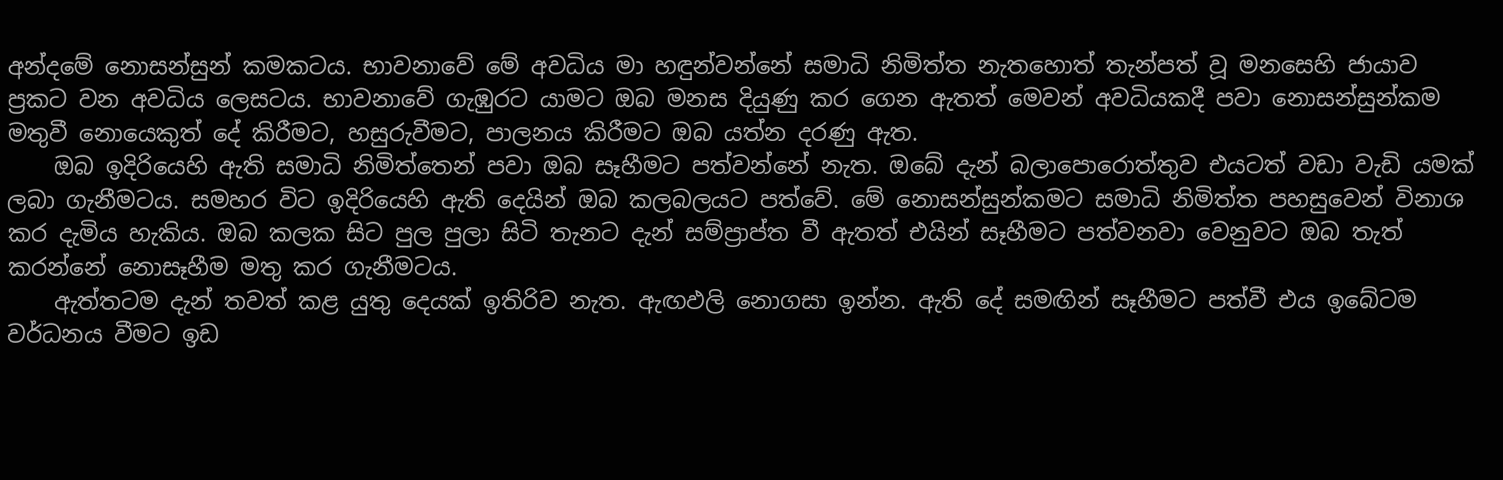අන්දමේ නොසන්සුන් කමකටය. භාවනාවේ මේ අවධිය මා හඳුන්වන්නේ සමාධි නිමිත්ත නැතහොත් තැන්පත් වූ මනසෙහි ජායාව ප්‍රකට වන අවධිය ලෙසටය. භාවනාවේ ගැඹුරට යාමට ඔබ මනස දියුණු කර ගෙන ඇතත් මෙවන් අවධියකදී පවා නොසන්සුන්කම මතුවී නොයෙකුත් දේ කිරීමට, හසුරුවීමට, පාලනය කිරීමට ඔබ යත්න දරණු ඇත.
    ඔබ ඉදිරියෙහි ඇති සමාධි නිමිත්තෙන් පවා ඔබ සෑහීමට පත්වන්නේ නැත. ඔබේ දැන් බලාපොරොත්තුව එයටත් වඩා වැඩි යමක් ලබා ගැනීමටය. සමහර විට ඉදිරියෙහි ඇති දෙයින් ඔබ කලබලයට පත්වේ. මේ නොසන්සුන්කමට සමාධි නිමිත්ත පහසුවෙන් විනාශ කර දැමිය හැකිය. ඔබ කලක සිට පුල පුලා සිටි තැනට දැන් සම්ප්‍රාප්ත වී ඇතත් එයින් සෑහීමට පත්වනවා වෙනුවට ඔබ තැත් කරන්නේ නොසෑහීම මතු කර ගැනීමටය.
    ඇත්තටම දැන් තවත් කළ යුතු දෙයක් ඉතිරිව නැත. ඇඟඵලි නොගසා ඉන්න. ඇති දේ සමඟින් සෑහීමට පත්වී එය ඉබේටම වර්ධනය වීමට ඉඩ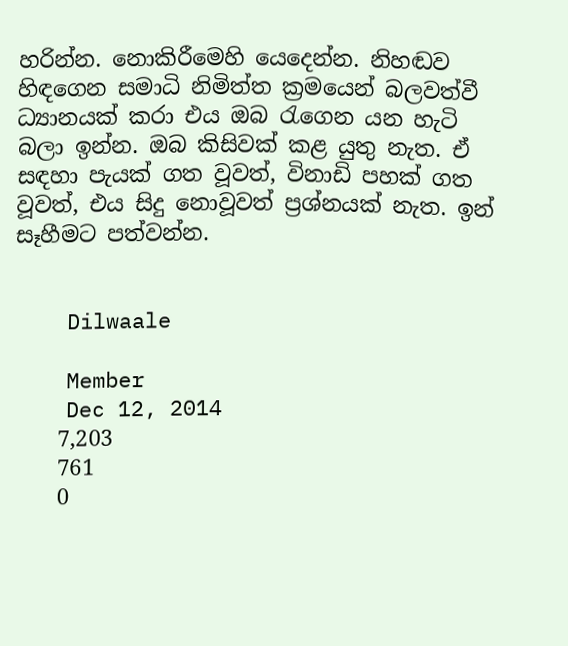හරින්න. නොකිරීමෙහි යෙදෙන්න. නිහඬව හිඳගෙන සමාධි නිමිත්ත ක්‍රමයෙන් බලවත්වී ධ්‍යානයක් කරා එය ඔබ රැගෙන යන හැටි බලා ඉන්න. ඔබ කිසිවක් කළ යුතු නැත. ඒ සඳහා පැයක් ගත වූවත්, විනාඩි පහක් ගත වූවත්, එය සිදු නොවූවත් ප්‍රශ්නයක් නැත. ඉන් සෑහීමට පත්වන්න.


    Dilwaale

    Member
    Dec 12, 2014
    7,203
    761
    0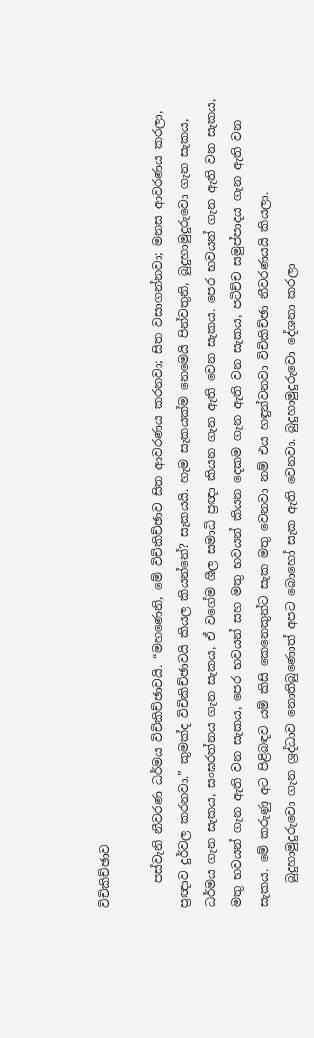විචිකිච්ඡාව

    පස්වැනි නීවරණ ධර්මය විචිකිච්ඡාවයි. “මහණෙනි, මේ විචිකිච්ඡාව සිත ආවරණය කරනවා; සිත වසාගන්නවා; මනස ආවරණය කරලා, ප්‍රඥාව දුර්වල කරනවා.” කුමක්ද විචිකිච්ඡාවයි කියල කියන්නේ? සැකයයි. හැම සැකයක්ම නෙමෙයි පින්වතුනි, බුදුහාමුදුරුවො ගැන සැකය, ධර්මය ගැන සැකය, සංඝරත්නය ගැන සැකය, ඒ වගේම ශීල සමාධි ප්‍රඥා කියන ගැන ඇති වෙන සැකය. පෙර භවයන් ගැන ඇති වන සැකය, මතු භවයන් ගැන ඇති වන සැකය, පෙර භවයන් සහ මතු භවයන් කියන දෙකම ගැන ඇති වන සැකය, පටිච්ච සමුප්පාදය ගැන ඇති වන සැකය. මේ කරුණු අට පිළිබඳව යම් කිසි කෙනෙකුන්ට සැක මතු වෙනවා නම් එය හඳුන්වනවා විචිකිච්ඡා නීවරණයයි කියලා.
    බුදුහාමුදුරුවො ගැන ශ්‍රද්ධාව නොතිබුණොත් අපට බොහෝ සැක ඇති වෙනවා. බුදුහාමුදුරුවො දේශනා කරලා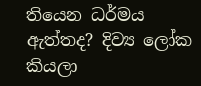තියෙන ධර්මය ඇත්තද? දිව්‍ය ලෝක කියලා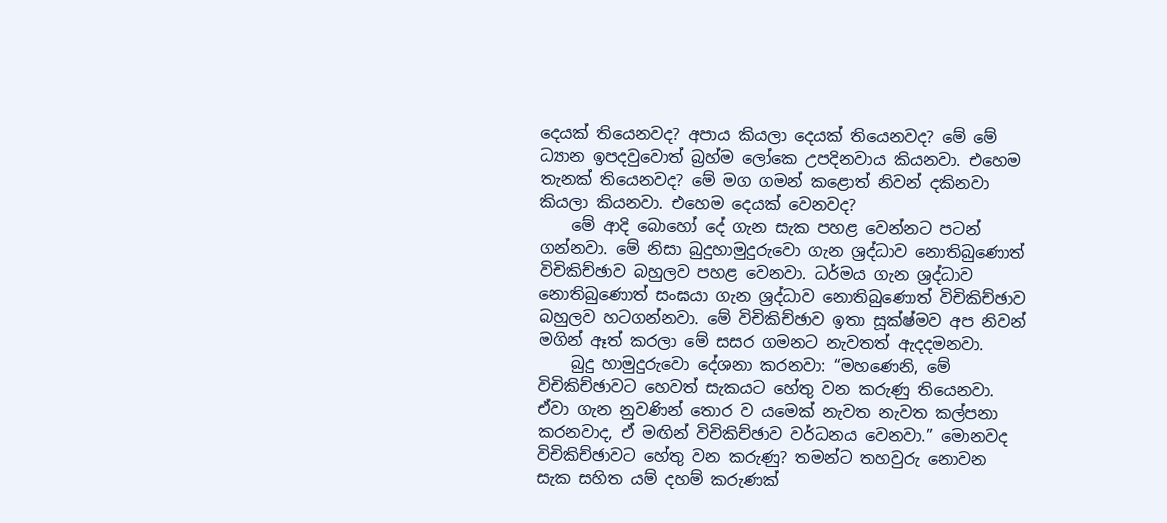දෙයක් තියෙනවද? අපාය කියලා දෙයක් තියෙනවද? මේ මේ ධ්‍යාන ඉපදවුවොත් බ්‍රහ්ම ලෝකෙ උපදිනවාය කියනවා. එහෙම තැනක් තියෙනවද? මේ මග ගමන් කළොත් නිවන් දකිනවා කියලා කියනවා. එහෙම දෙයක් වෙනවද?
    මේ ආදි බොහෝ දේ ගැන සැක පහළ වෙන්නට පටන් ගන්නවා. මේ නිසා බුදුහාමුදුරුවො ගැන ශ්‍රද්ධාව නොතිබුණොත් විචිකිච්ඡාව බහුලව පහළ වෙනවා. ධර්මය ගැන ශ්‍රද්ධාව නොතිබුණොත් සංඝයා ගැන ශ්‍රද්ධාව නොතිබුණොත් විචිකිච්ඡාව බහුලව හටගන්නවා. මේ විචිකිච්ඡාව ඉතා සූක්ෂ්මව අප නිවන් මගින් ඈත් කරලා මේ සසර ගමනට නැවතත් ඇදදමනවා.
    බුදු හාමුදුරුවො දේශනා කරනවා: “මහණෙනි, මේ විචිකිච්ඡාවට හෙවත් සැකයට හේතු වන කරුණු තියෙනවා. ඒවා ගැන නුවණින් තොර ව යමෙක් නැවත නැවත කල්පනා කරනවාද, ඒ මඟින් විචිකිච්ඡාව වර්ධනය වෙනවා.” මොනවද විචිකිච්ඡාවට හේතු වන කරුණු? තමන්ට තහවුරු නොවන සැක සහිත යම් දහම් කරුණක්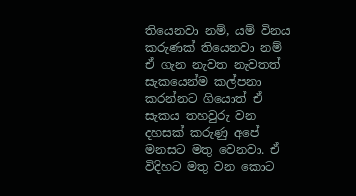තියෙනවා නම්, යම් විනය කරුණක් තියෙනවා නම් ඒ ගැන නැවත නැවතත් සැකයෙන්ම කල්පනා කරන්නට ගියොත් ඒ සැකය තහවුරු වන දහසක් කරුණු අපේ මනසට මතු වෙනවා. ඒ විදිහට මතු වන කොට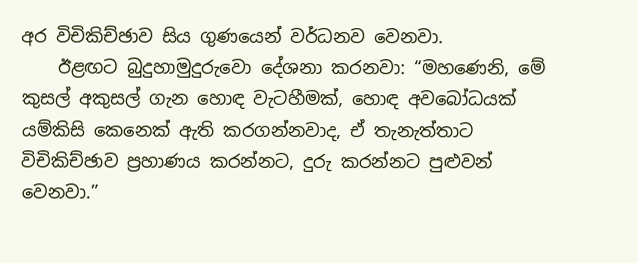අර විචිකිච්ඡාව සිය ගුණයෙන් වර්ධනව වෙනවා.
    ඊළඟට බුදුහාමුදුරුවො දේශනා කරනවා: “මහණෙනි, මේ කුසල් අකුසල් ගැන හොඳ වැටහීමක්, හොඳ අවබෝධයක් යම්කිසි කෙනෙක් ඇති කරගන්නවාද, ඒ තැනැත්තාට විචිකිච්ඡාව ප්‍රහාණය කරන්නට, දුරු කරන්නට පුළුවන් වෙනවා.”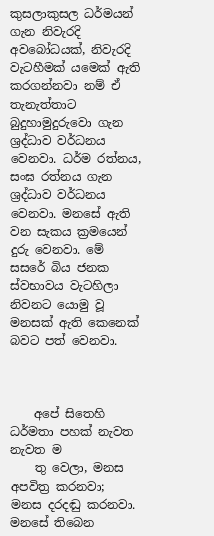කුසලාකුසල ධර්මයන් ගැන නිවැරදි අවබෝධයක්, නිවැරදි වැටහීමක් යමෙක් ඇති කරගන්නවා නම් ඒ තැනැත්තාට බුදුහාමුදුරුවො ගැන ශ්‍රද්ධාව වර්ධනය වෙනවා. ධර්ම රත්නය, සංඝ රත්නය ගැන ශ්‍රද්ධාව වර්ධනය වෙනවා. මනසේ ඇති වන සැකය ක්‍රමයෙන් දුරු වෙනවා. මේ සසරේ බිය ජනක ස්වභාවය වැටහිලා නිවනට යොමු වූ මනසක් ඇති කෙනෙක් බවට පත් වෙනවා.



    අපේ සිතෙහි ධර්මතා පහක් නැවත නැවත ම
    තු වෙලා, මනස අපවිත්‍ර කරනවා; මනස දරදඬු කරනවා. මනසේ තිබෙන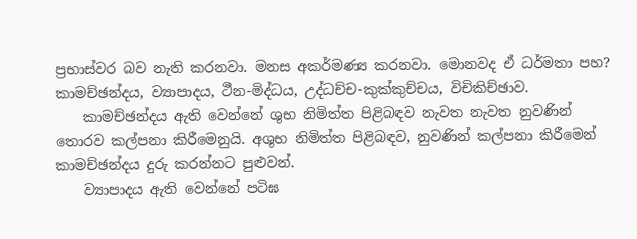ප්‍රභාස්වර බව නැති කරනවා. මනස අකර්මණ්‍ය කරනවා. මොනවද ඒ ධර්මතා පහ? කාමච්ඡන්දය, ව්‍යාපාදය, ථීන-මිද්ධය, උද්ධච්ච-කුක්කුච්චය, විචිකිච්ඡාව.
    කාමච්ඡන්දය ඇති වෙන්නේ ශුභ නිමිත්ත පිළිබඳව නැවත නැවත නුවණින් තොරව කල්පනා කිරීමෙනුයි. අශුභ නිමිත්ත පිළිබඳව, නුවණින් කල්පනා කිරීමෙන් කාමච්ඡන්දය දුරු කරන්නට පුළුවන්.
    ව්‍යාපාදය ඇති වෙන්නේ පටිඝ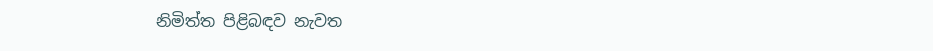නිමිත්ත පිළිබඳව නැවත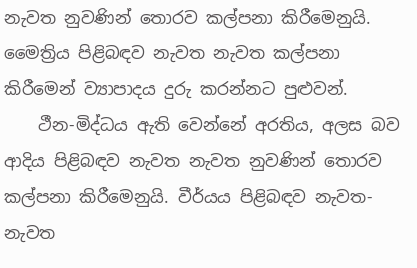නැවත නුවණින් තොරව කල්පනා කිරීමෙනුයි. මෛත්‍රිය පිළිබඳව නැවත නැවත කල්පනා කිරීමෙන් ව්‍යාපාදය දුරු කරන්නට පුළුවන්.
    ථීන-මිද්ධය ඇති වෙන්නේ අරතිය, අලස බව ආදිය පිළිබඳව නැවත නැවත නුවණින් තොරව කල්පනා කිරීමෙනුයි. වීර්යය පිළිබඳව නැවත-නැවත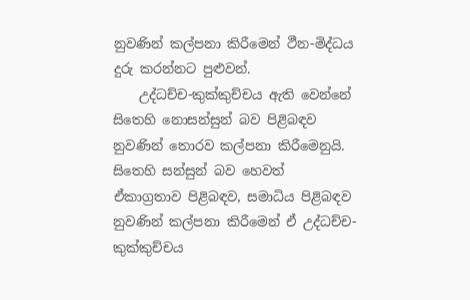නුවණින් කල්පනා කිරීමෙන් ථීන-මිද්ධය දුරු කරන්නට පුළුවන්.
    උද්ධච්ච-කුක්කුච්චය ඇති වෙන්නේ සිතෙහි නොසන්සුන් බව පිළිබඳව නුවණින් තොරව කල්පනා කිරීමෙනුයි. සිතෙහි සන්සුන් බව හෙවත් ඒකාග්‍රතාව පිළිබඳව, සමාධිය පිළිබඳව නුවණින් කල්පනා කිරීමෙන් ඒ උද්ධච්ච-කුක්කුච්චය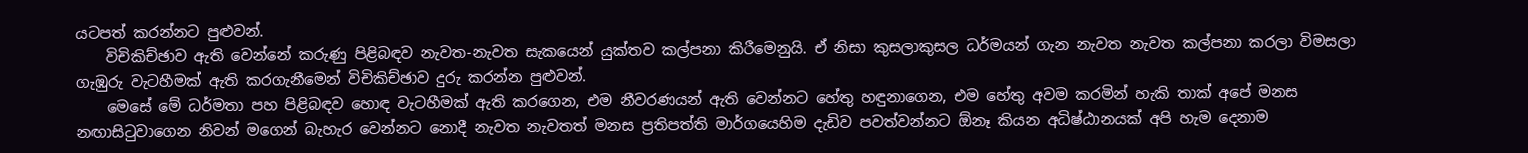යටපත් කරන්නට පුළුවන්.
    විචිකිච්ඡාව ඇති වෙන්නේ කරුණු පිළිබඳව නැවත-නැවත සැකයෙන් යුක්තව කල්පනා කිරීමෙනුයි. ඒ නිසා කුසලාකුසල ධර්මයන් ගැන නැවත නැවත කල්පනා කරලා විමසලා ගැඹුරු වැටහීමක් ඇති කරගැනීමෙන් විචිකිච්ඡාව දුරු කරන්න පුළුවන්.
    මෙසේ මේ ධර්මතා පහ පිළිබඳව හොඳ වැටහීමක් ඇති කරගෙන, එම නීවරණයන් ඇති වෙන්නට හේතු හඳුනාගෙන, එම හේතු අවම කරමින් හැකි තාක් අපේ මනස නඟාසිටුවාගෙන නිවන් මගෙන් බැහැර වෙන්නට නොදී නැවත නැවතත් මනස ප්‍රතිපත්ති මාර්ගයෙහිම දැඩිව පවත්වන්නට ඕනෑ කියන අධිෂ්ඨානයක් අපි හැම දෙනාම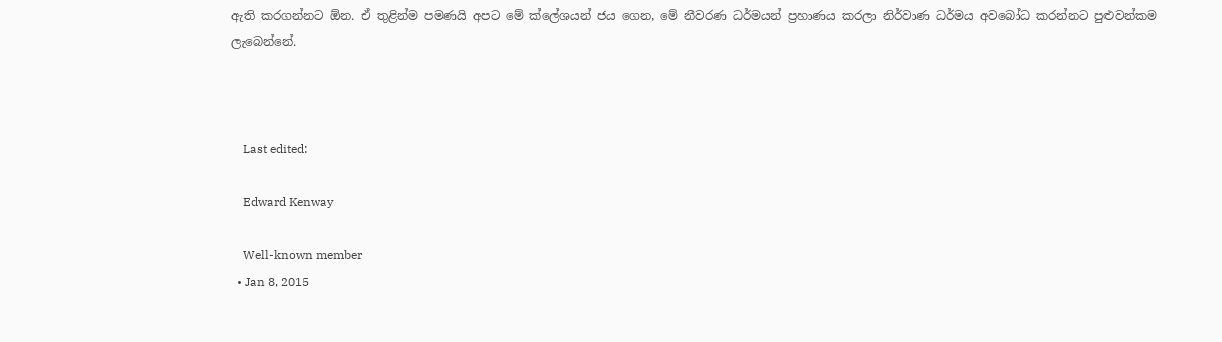ඇති කරගන්නට ඕන. ඒ තුළින්ම පමණයි අපට මේ ක්ලේශයන් ජය ගෙන, මේ නීවරණ ධර්මයන් ප්‍රහාණය කරලා නිර්වාණ ධර්මය අවබෝධ කරන්නට පුළුවන්කම ලැබෙන්නේ.



    Last edited:

    Edward Kenway

    Well-known member
  • Jan 8, 2015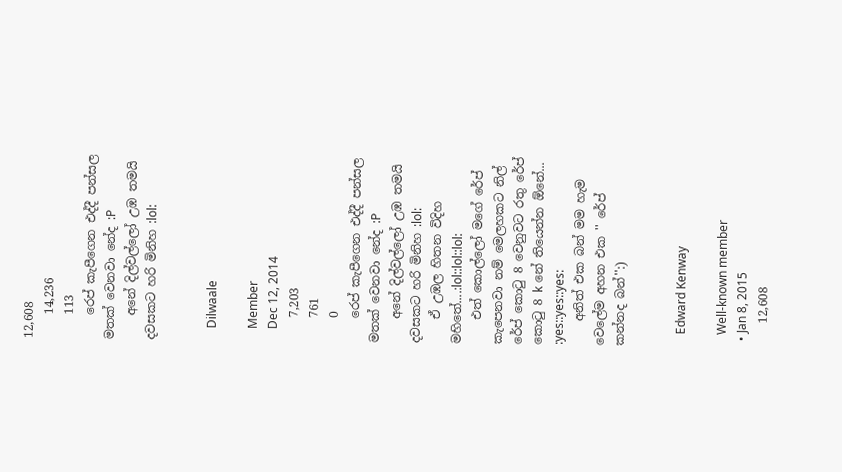12,608
    14,236
    113
    රෙප් කැපීගෙන එද්දී පන්සල මතක් වෙනවා නේද :P
    අනේ දිල්වල්ලෝ උඹ තමයි දවසකට හරි මිනිහ :lol:


    Dilwaale

    Member
    Dec 12, 2014
    7,203
    761
    0
    රෙප් කැපීගෙන එද්දී පන්සල මතක් වෙනවා නේද :P
    අනේ දිල්වල්ලෝ උඹ තමයි දවසකට හරි මිනිහ :lol:
    ඒ උඹල හිතන විදිහ මහිතේ....:lol::lol::lol:
    එත් කොල්ලෝ මගේ රේප් කැපෙනවා නම් මෙලහකට නිල් රේප් කොටු 8 වෙනුවට රතු රේප් කොටු 8 k නේ තියෙන්න ඕනේ... :yes::yes::yes:
    අනිත් එක බන් මම හැම වෙලේම අහන එක '' රේප් කන්නද බන්'':)


    Edward Kenway

    Well-known member
  • Jan 8, 2015
    12,608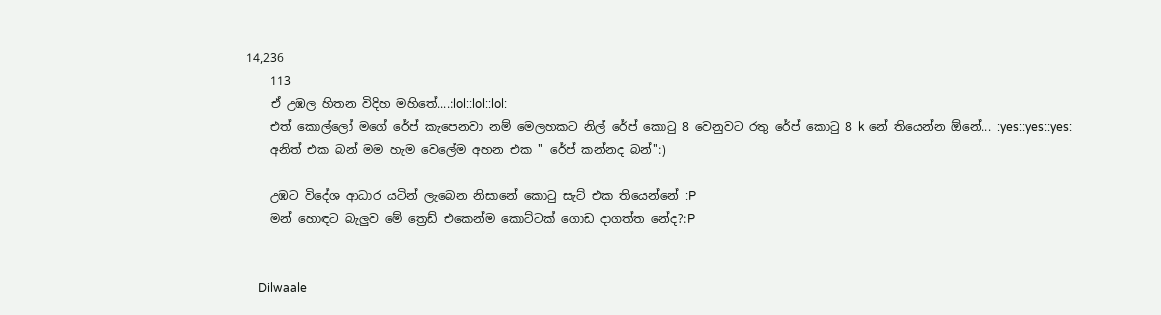14,236
    113
    ඒ උඹල හිතන විදිහ මහිතේ....:lol::lol::lol:
    එත් කොල්ලෝ මගේ රේප් කැපෙනවා නම් මෙලහකට නිල් රේප් කොටු 8 වෙනුවට රතු රේප් කොටු 8 k නේ තියෙන්න ඕනේ... :yes::yes::yes:
    අනිත් එක බන් මම හැම වෙලේම අහන එක '' රේප් කන්නද බන්'':)

    උඹට විදේශ ආධාර යටින් ලැබෙන නිසානේ කොටු සැට් එක තියෙන්නේ :P
    මන් හොඳට බැලුව මේ ත්‍රෙඩ් එකෙන්ම කොට්ටක් ගොඩ දාගත්ත නේද?:P


    Dilwaale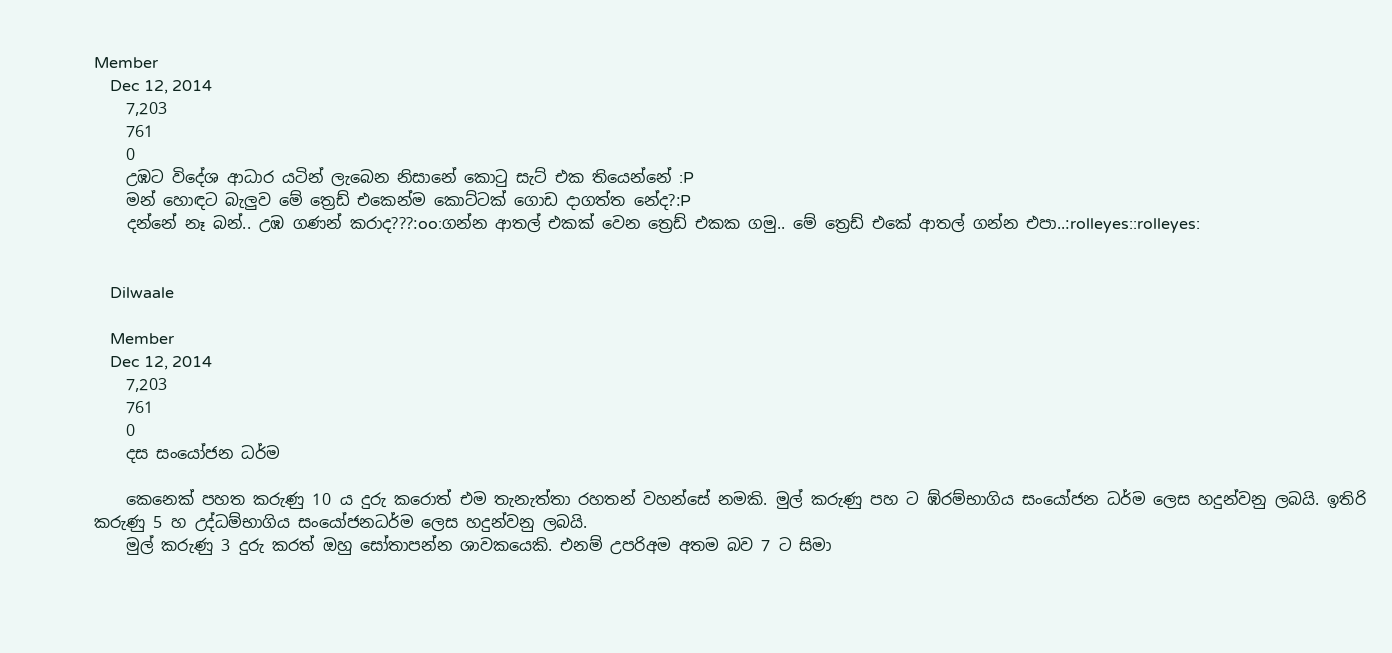Member
    Dec 12, 2014
    7,203
    761
    0
    උඹට විදේශ ආධාර යටින් ලැබෙන නිසානේ කොටු සැට් එක තියෙන්නේ :P
    මන් හොඳට බැලුව මේ ත්‍රෙඩ් එකෙන්ම කොට්ටක් ගොඩ දාගත්ත නේද?:P
    දන්නේ නෑ බන්.. උඹ ගණන් කරාද???:oo:ගන්න ආතල් එකක් වෙන ත්‍රෙඩ් එකක ගමු.. මේ ත්‍රෙඩ් එකේ ආතල් ගන්න එපා..:rolleyes::rolleyes:


    Dilwaale

    Member
    Dec 12, 2014
    7,203
    761
    0
    දස සංයෝජන ධර්ම

    කෙනෙක් පහත කරුණු 10 ය දුරු කරොත් එම තැනැත්තා රහතන් වහන්සේ නමකි. මුල් කරුණු පහ ට ඹ්රම්භාගිය සංයෝජන ධර්ම ලෙස හදුන්වනු ලබයි. ඉතිරි කරුණු 5 හ උද්ධම්භාගිය සංයෝජනධර්ම ලෙස හදුන්වනු ලබයි.
    මුල් කරුණු 3 දුරු කරත් ඔහු සෝතාපන්න ශාවකයෙකි. එනම් උපරිඅම අතම බව 7 ට සිමා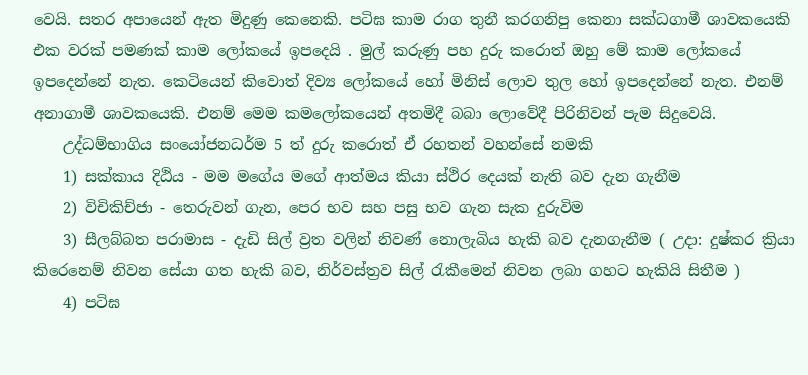වෙයි. සතර අපායෙන් ඇත මිදුණු කෙනෙකි. පටිඝ කාම රාග තුනී කරගනිපු කෙනා සක්ධගාමී ශාවකයෙකි එක වරක් පමණක් කාම ලෝකයේ ඉපදෙයි . මුල් කරුණු පහ දුරු කරොත් ඔහු මේ කාම ලෝකයේ ඉපදෙන්නේ නැත. කෙටියෙන් කිවොත් දිව්‍ය ලෝකයේ හෝ මිනිස් ලොව තුල හෝ ඉපදෙන්නේ නැත. එනම් අනාගාමී ශාවකයෙකි. එනම් මෙම කමලෝකයෙන් අතමිදී බබා ලොවේදී පිරිනිවන් පැම සිදුවෙයි.
    උද්ධම්භාගිය සංයෝජනධර්ම 5 ත් දුරු කරොත් ඒ රහතන් වහන්සේ නමකි
    1) සක්කාය දිඨිය - මම මගේය මගේ ආත්මය කියා ස්ථිර දෙයක් නැති බව දැන ගැනීම
    2) විචිකිච්ජා - තෙරුවන් ගැන, පෙර භව සහ පසු භව ගැන සැක දුරුවිම
    3) සීලබ්බත පරාමාස - දැඩි සිල් ව්‍රත වලින් නිවණ් නොලැබිය හැකි බව දැනගැනීම ( උදා: දුෂ්කර ක්‍රියා කිරෙනෙම් නිවන සේයා ගත හැකි බව, නිර්වස්ත්‍රව සිල් රැකීමෙන් නිවන ලබා ගහට හැකියි සිතීම )
    4) පටිඝ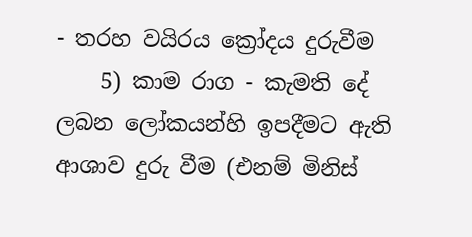- තරහ වයිරය ක්‍රෝදය දුරුවීම
    5) කාම රාග - කැමති දේ ලබන ලෝකයන්හි ඉපදීමට ඇති ආශාව දුරු වීම (එනම් මිනිස්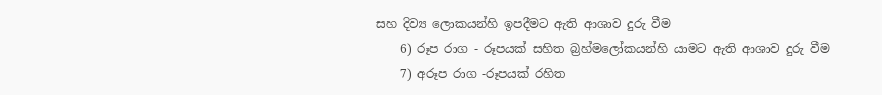සහ දිව්‍ය ලොකයන්හි ඉපදීමට ඇති ආශාව දුරු වීම
    6) රූප රාග - රූපයක් සහිත බ්‍රහ්මලෝකයන්හි යාමට ඇති ආශාව දුරු වීම
    7) අරූප රාග -රූපයක් රහිත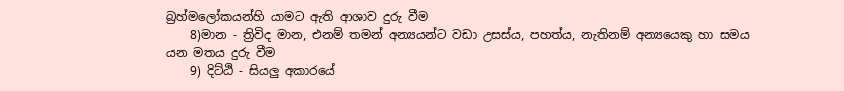බ්‍රහ්මලෝකයන්හි යාමට ඇති ආශාව දුරු වීම
    8)මාන - ත්‍රිවිද මාන, එනම් තමන් අන්‍යයන්ට වඩා උසස්ය, පහත්ය, නැතිනම් අන්‍යයෙකු හා සමය යන මතය දුරු වීම
    9) දිට්ඨි - සියලු අකාරයේ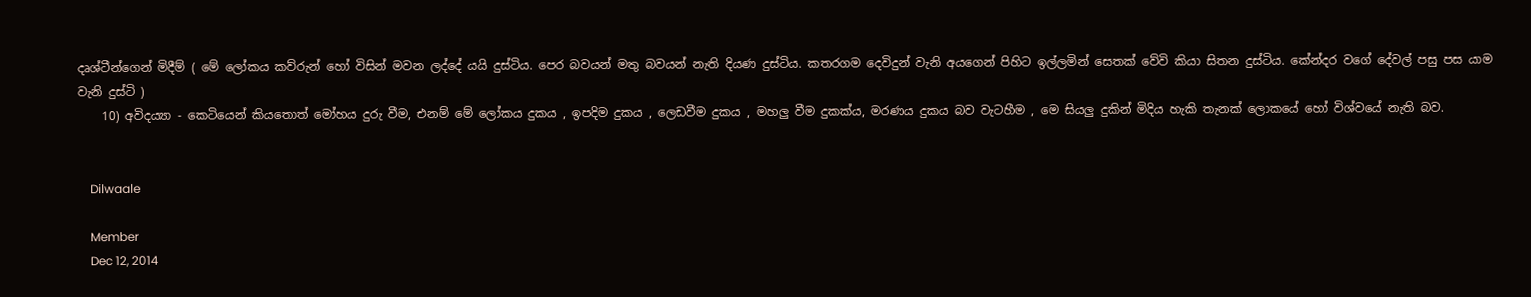දෘශ්ටීන්ගෙන් මිදීම් ( මේ ලෝකය කව්රුන් හෝ විසින් මවන ලද්දේ යයි දුස්ටිය. පෙර බවයන් මතු බවයන් නැති දියණ දුස්ටිය. කතරගම දෙවිදුන් වැනි අයගෙන් පිහිට ඉල්ලමින් සෙතක් වේවි කියා සිතන දුස්ටිය. කේන්දර වගේ දේවල් පසු පස යාම වැනි දුස්ටි )
    10) අවිදය්‍යා - කෙටියෙන් කියතොත් මෝහය දුරු වීම, එනම් මේ ලෝකය දුකය , ඉපදිම දුකය , ලෙඩවීම දුකය , මහලු වීම දුකක්ය, මරණය දුකය බව වැටහීම , මෙ සියලු දුකින් මිදිය හැකි තැනක් ලොකයේ හෝ විශ්වයේ නැති බව.


    Dilwaale

    Member
    Dec 12, 2014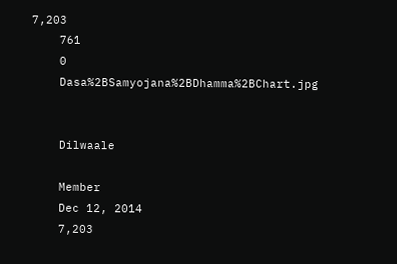7,203
    761
    0
    Dasa%2BSamyojana%2BDhamma%2BChart.jpg


    Dilwaale

    Member
    Dec 12, 2014
    7,203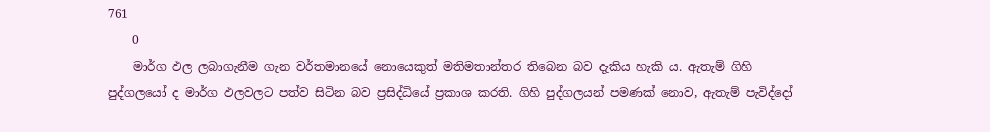761
    0
    මාර්ග ඵල ලබාගැනීම ගැන වර්තමානයේ නොයෙකුත් මතිමතාන්තර තිබෙන බව දැකිය හැකි ය. ඇතැම් ගිහි පුද්ගලයෝ ද මාර්ග ඵලවලට පත්ව සිටින බව ප්‍රසිද්ධියේ ප්‍රකාශ කරති. ගිහි පුද්ගලයන් පමණක් නොව, ඇතැම් පැවිද්දෝ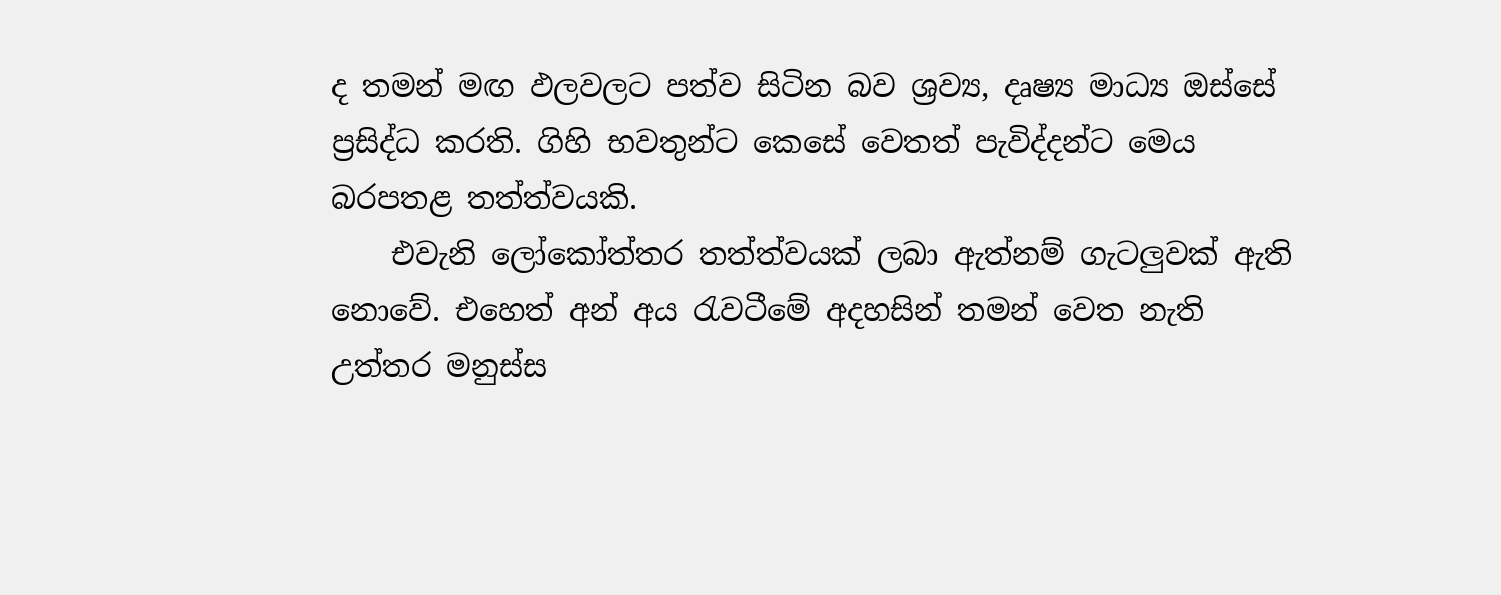ද තමන් මඟ ඵලවලට පත්ව සිටින බව ශ්‍රව්‍ය, දෘෂ්‍ය මාධ්‍ය ඔස්සේ ප්‍රසිද්ධ කරති. ගිහි භවතුන්ට කෙසේ වෙතත් පැවිද්දන්ට මෙය බරපතළ තත්ත්වයකි.
    එවැනි ලෝකෝත්තර තත්ත්වයක් ලබා ඇත්නම් ගැටලුවක් ඇති නොවේ. එහෙත් අන් අය රැවටීමේ අදහසින් තමන් වෙත නැති උත්තර මනුස්ස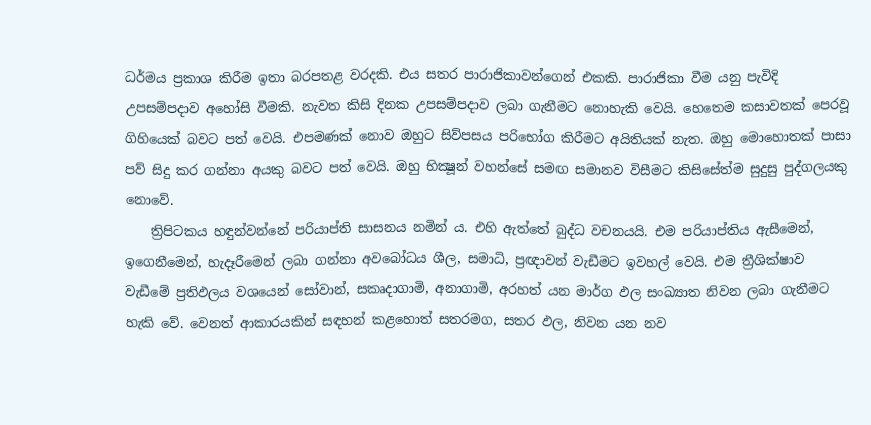ධර්මය ප්‍රකාශ කිරීම ඉතා බරපතළ වරදකි. එය සතර පාරාජිකාවන්ගෙන් එකකි. පාරාජිකා වීම යනු පැවිදි උපසම්පදාව අහෝසි වීමකි. නැවත කිසි දිනක උපසම්පදාව ලබා ගැනීමට නොහැකි වෙයි. හෙතෙම කසාවතක් පෙරවූ ගිහියෙක් බවට පත් වෙයි. එපමණක් නොව ඔහුට සිව්පසය පරිභෝග කිරීමට අයිතියක් නැත. ඔහු මොහොතක් පාසා පව් සිදු කර ගන්නා අයකු බවට පත් වෙයි. ඔහු භික්‍ෂූන් වහන්සේ සමඟ සමානව විසීමට කිසිසේත්ම සුදුසු පුද්ගලයකු නොවේ.
    ත්‍රිපිටකය හඳුන්වන්නේ පරියාප්ති සාසනය නමින් ය. එහි ඇත්තේ බුද්ධ වචනයයි. එම පරියාප්තිය ඇසීමෙන්, ඉගෙනීමෙන්, හැදෑරීමෙන් ලබා ගන්නා අවබෝධය ශීල, සමාධි, ප්‍රඥාවන් වැඩීමට ඉවහල් වෙයි. එම ත්‍රීශික්ෂාව වැඩීමේ ප්‍රතිඵලය වශයෙන් සෝවාන්, සකෘදාගාමි, අනාගාමි, අරහත් යන මාර්ග ඵල සංඛ්‍යාත නිවන ලබා ගැනීමට හැකි වේ. වෙනත් ආකාරයකින් සඳහන් කළහොත් සතරමග, සතර ඵල, නිවන යන නව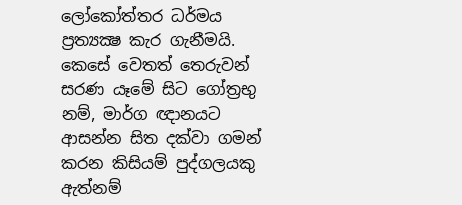ලෝකෝත්තර ධර්මය ප්‍රත්‍යක්‍ෂ කැර ගැනීමයි. කෙසේ වෙතත් තෙරුවන් සරණ යෑමේ සිට ගෝත්‍රභු නම්, මාර්ග ඥානයට ආසන්න සිත දක්වා ගමන් කරන කිසියම් පුද්ගලයකු ඇත්නම්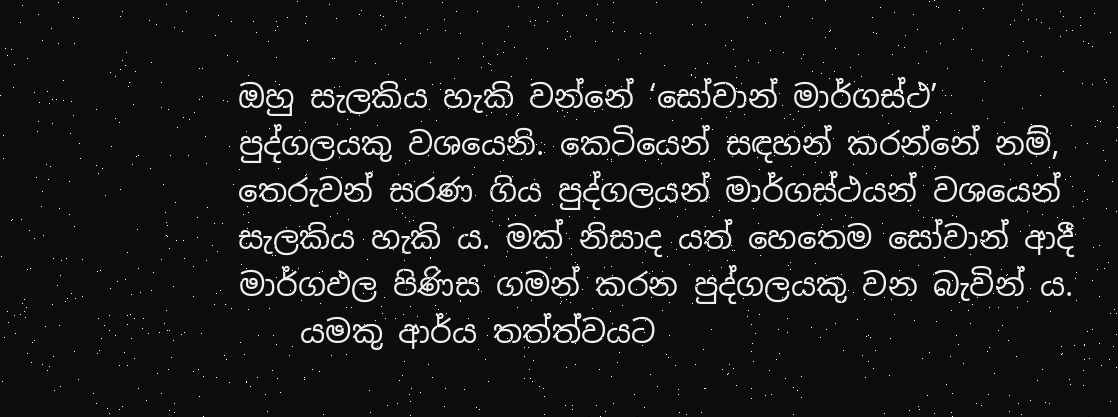ඔහු සැලකිය හැකි වන්නේ ‘සෝවාන් මාර්ගස්ථ’ පුද්ගලයකු වශයෙනි. කෙටියෙන් සඳහන් කරන්නේ නම්, තෙරුවන් සරණ ගිය පුද්ගලයන් මාර්ගස්ථයන් වශයෙන් සැලකිය හැකි ය. මක් නිසාද යත් හෙතෙම සෝවාන් ආදී මාර්ගඵල පිණිස ගමන් කරන පුද්ගලයකු වන බැවින් ය.
    යමකු ආර්ය තත්ත්වයට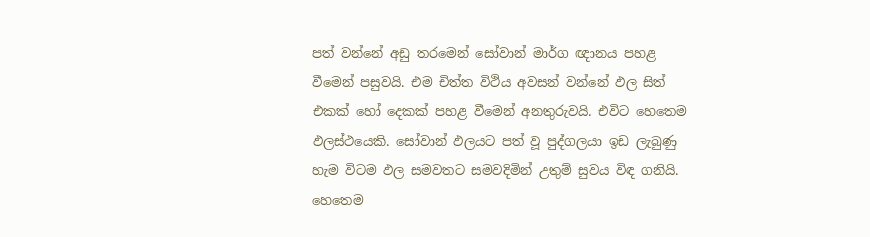පත් වන්නේ අඩු තරමෙන් සෝවාන් මාර්ග ඥානය පහළ වීමෙන් පසුවයි. එම චිත්ත විථිය අවසන් වන්නේ ඵල සිත් එකක් හෝ දෙකක් පහළ වීමෙන් අනතුරුවයි. එවිට හෙතෙම ඵලස්ථයෙකි. සෝවාන් ඵලයට පත් වූ පුද්ගලයා ඉඩ ලැබුණු හැම විටම ඵල සමවතට සමවදිමින් උතුම් සුවය විඳ ගනියි. හෙතෙම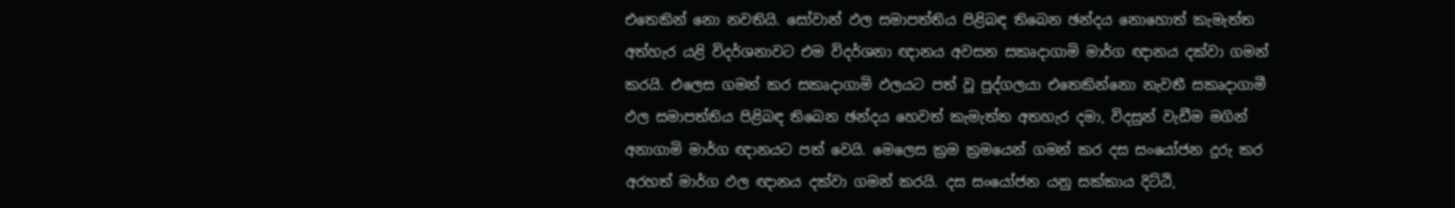එතෙකින් නො නවතියි. සෝවාන් ඵල සමාපත්තිය පිළිබඳ තිබෙන ඡන්දය නොහොත් කැමැත්ත අත්හැර යළි විදර්ශනාවට එම විදර්ශනා ඥානය අවසන සකෘදාගාමි මාර්ග ඥානය දක්වා ගමන් කරයි. එලෙස ගමන් කර සකෘදාගාමි ඵලයට පත් වූ පුද්ගලයා එතෙකින්නො නැවතී සකෘදාගාමී ඵල සමාපත්තිය පිළිබඳ තිබෙන ඡන්දය හෙවත් කැමැත්ත අතහැර දමා, විදසුන් වැඩීම මගින් අනාගාමි මාර්ග ඥානයට පත් වෙයි. මෙලෙස ක්‍රම ක්‍රමයෙන් ගමන් කර දස සංයෝජන දුරු කර අරහත් මාර්ග ඵල ඥානය දක්වා ගමන් කරයි. දස සංයෝජන යනු සක්කාය දිට්ඨි,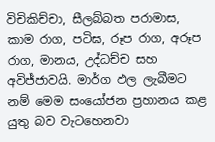විචිකිච්චා, සීලබ්බත පරාමාස, කාම රාග, පටිඝ, රූප රාග, අරූප රාග, මානය, උද්ධච්ච සහ අවිජ්ජාවයි. මාර්ග ඵල ලැබීමට නම් මෙම සංයෝජන ප්‍රහානය කළ යුතු බව වැටහෙනවා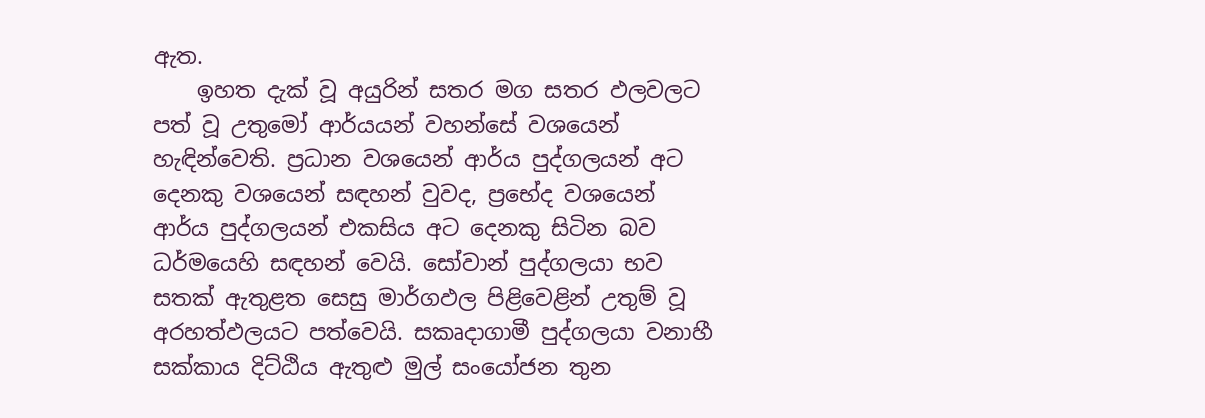ඇත.
    ඉහත දැක් වූ අයුරින් සතර මග සතර ඵලවලට පත් වූ උතුමෝ ආර්යයන් වහන්සේ වශයෙන් හැඳින්වෙති. ප්‍රධාන වශයෙන් ආර්ය පුද්ගලයන් අට දෙනකු වශයෙන් සඳහන් වුවද, ප්‍රභේද වශයෙන් ආර්ය පුද්ගලයන් එකසිය අට දෙනකු සිටින බව ධර්මයෙහි සඳහන් වෙයි. සෝවාන් පුද්ගලයා භව සතක් ඇතුළත සෙසු මාර්ගඵල පිළිවෙළින් උතුම් වූ අරහත්ඵලයට පත්වෙයි. සකෘදාගාමී පුද්ගලයා වනාහී සක්කාය දිට්ඨිය ඇතුළු මුල් සංයෝජන තුන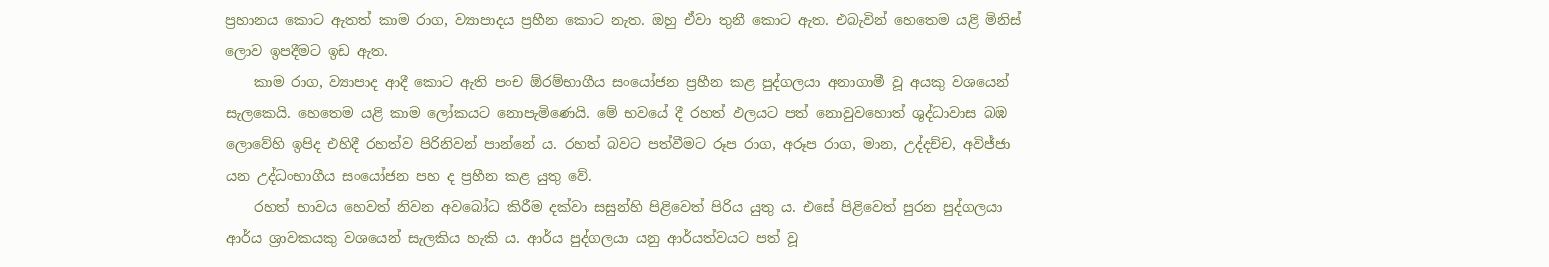ප්‍රහානය කොට ඇතත් කාම රාග, ව්‍යාපාදය ප්‍රහීන කොට නැත. ඔහු ඒවා තුනී කොට ඇත. එබැවින් හෙතෙම යළි මිනිස් ලොව ඉපදීමට ඉඩ ඇත.
    කාම රාග, ව්‍යාපාද ආදී කොට ඇති පංච ඕරම්භාගීය සංයෝජන ප්‍රහීන කළ පුද්ගලයා අනාගාමී වූ අයකු වශයෙන් සැලකෙයි. හෙතෙම යළි කාම ලෝකයට නොපැමිණෙයි. මේ භවයේ දී රහත් ඵලයට පත් නොවුවහොත් ශුද්ධාවාස බඹ ලොවේහි ඉපිද එහිදී රහත්ව පිරිනිවන් පාන්නේ ය. රහත් බවට පත්වීමට රූප රාග, අරූප රාග, මාන, උද්දච්ච, අවිජ්ජා යන උද්ධංභාගීය සංයෝජන පහ ද ප්‍රහීන කළ යුතු වේ.
    රහත් භාවය හෙවත් නිවන අවබෝධ කිරීම දක්වා සසුන්හි පිළිවෙත් පිරිය යුතු ය. එසේ පිළිවෙත් පුරන පුද්ගලයා ආර්ය ශ්‍රාවකයකු වශයෙන් සැලකිය හැකි ය. ආර්ය පුද්ගලයා යනු ආර්යත්වයට පත් වූ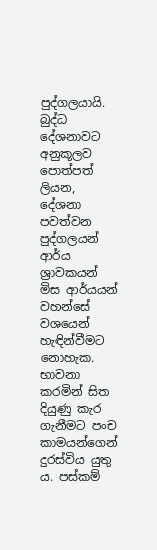පුද්ගලයායි. බුද්ධ දේශනාවට අනුකූලව පොත්පත් ලියන, දේශනා පවත්වන පුද්ගලයන් ආර්ය ශ්‍රාවකයන් මිස ආර්යයන් වහන්සේ වශයෙන් හැඳින්වීමට නොහැක. භාවනා කරමින් සිත දියුණු කැර ගැනීමට පංච කාමයන්ගෙන් දුරස්විය යුතු ය. පස්කම්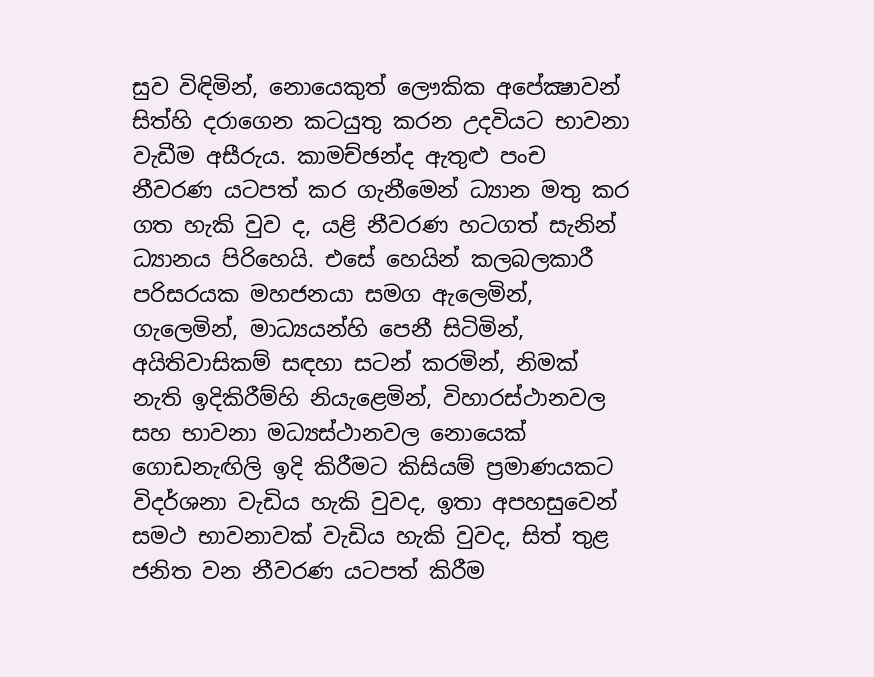සුව විඳිමින්, නොයෙකුත් ලෞකික අපේක්‍ෂාවන් සිත්හි දරාගෙන කටයුතු කරන උදවියට භාවනා වැඩීම අසීරුය. කාමච්ඡන්ද ඇතුළු පංච නීවරණ යටපත් කර ගැනීමෙන් ධ්‍යාන මතු කර ගත හැකි වුව ද, යළි නීවරණ හටගත් සැනින් ධ්‍යානය පිරිහෙයි. එසේ හෙයින් කලබලකාරී පරිසරයක මහජනයා සමග ඇලෙමින්, ගැලෙමින්, මාධ්‍යයන්හි පෙනී සිටිමින්, අයිතිවාසිකම් සඳහා සටන් කරමින්, නිමක් නැති ඉදිකිරීම්හි නියැළෙමින්, විහාරස්ථානවල සහ භාවනා මධ්‍යස්ථානවල නොයෙක් ගොඩනැඟිලි ඉදි කිරීමට කිසියම් ප්‍රමාණයකට විදර්ශනා වැඩිය හැකි වුවද, ඉතා අපහසුවෙන් සමථ භාවනාවක් වැඩිය හැකි වුවද, සිත් තුළ ජනිත වන නීවරණ යටපත් කිරීම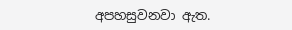අපහසුවනවා ඇත.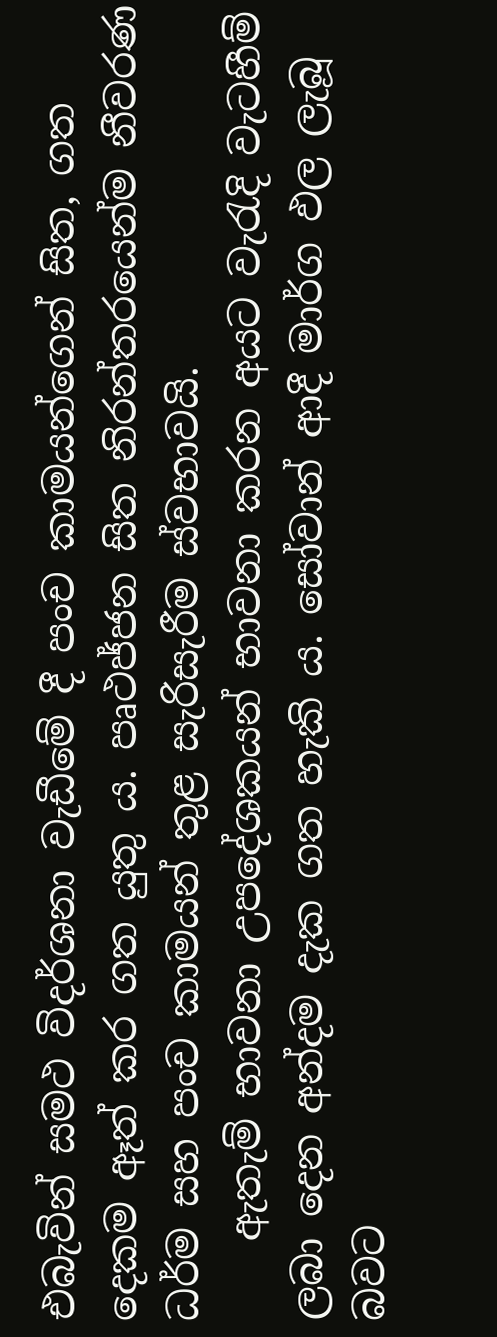එබැවින් සමථ විදර්ශනා වැඩීමේ දී පංච කාමයන්ගෙන් සිත, ගත දෙකම ඈත් කර ගත යුතු ය. පෘථජ්ජන සිත නිරන්තරයෙන්ම නීවරණ ධර්ම සහ පංච කාමයන් තුළ සැරිසැරීම ස්වභාවයි.
    ඇතැම් භාවනා උපදේශකයන් භාවනා කරන අයට වැරැදි වැටහීම් ලබා දෙන අන්දම දැක ගත හැකි ය. සෝවාන් ආදී මාර්ග ඵල ලැබූ බවට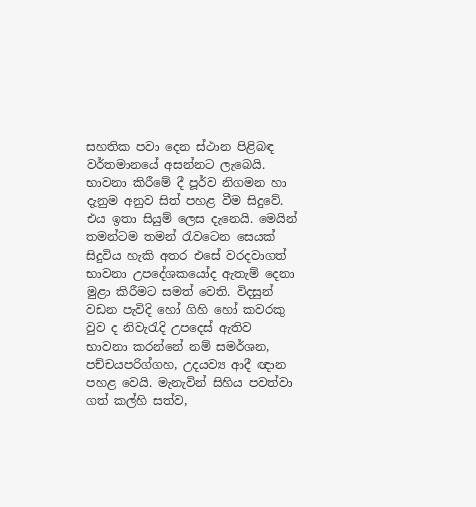සහතික පවා දෙන ස්ථාන පිළිබඳ වර්තමානයේ අසන්නට ලැබෙයි. භාවනා කිරීමේ දී පූර්ව නිගමන හා දැනුම අනුව සිත් පහළ වීම සිදුවේ. එය ඉතා සියුම් ලෙස දැනෙයි. මෙයින් තමන්ටම තමන් රැවටෙන සෙයක් සිදුවිය හැකි අතර එසේ වරදවාගත් භාවනා උපදේශකයෝද ඇතැම් දෙනා මුළා කිරීමට සමත් වෙති. විදසුන් වඩන පැවිදි හෝ ගිහි හෝ කවරකු වුව ද නිවැරැදි උපදෙස් ඇතිව භාවනා කරන්නේ නම් සමර්ශන, පච්චයපරිග්ගහ, උදයව්‍ය ආදී ඥාන පහළ වෙයි. මැනැවින් සිහිය පවත්වා ගත් කල්හි සත්ව,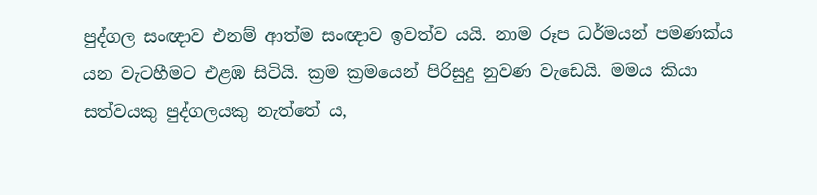පුද්ගල සංඥාව එනම් ආත්ම සංඥාව ඉවත්ව යයි. නාම රූප ධර්මයන් පමණක්ය යන වැටහීමට එළඹ සිටියි. ක්‍රම ක්‍රමයෙන් පිරිසුදු නුවණ වැඩෙයි. මමය කියා සත්වයකු පුද්ගලයකු නැත්තේ ය,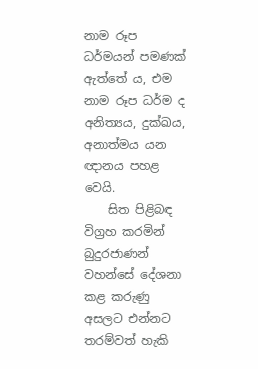නාම රූප ධර්මයන් පමණක් ඇත්තේ ය, එම නාම රූප ධර්ම ද අනිත්‍යය, දුක්ඛය, අනාත්මය යන ඥානය පහළ වෙයි.
    සිත පිළිබඳ විග්‍රහ කරමින් බුදුරජාණන් වහන්සේ දේශනා කළ කරුණු අසලට එන්නට තරම්වත් හැකි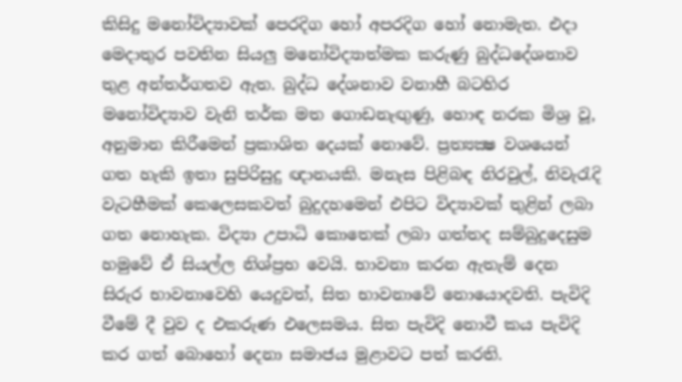කිසිදු මනෝවිද්‍යාවක් පෙරදිග හෝ අපරදිග හෝ නොමැත. එදා මෙදාතුර පවතින සියලු මනෝවිද්‍යාත්මක කරුණු බුද්ධදේශනාව තුළ අන්තර්ගතව ඇත. බුද්ධ දේශනාව වනාහී බටහිර මනෝවිද්‍යාව වැනි තර්ක මත ගොඩනැඟුණු, හොඳ නරක මිශ්‍ර වූ, අනුමාන කිරීමෙන් ප්‍රකාශිත දෙයක් නොවේ. ප්‍රත්‍යක්‍ෂ වශයෙන් ගත හැකි ඉතා සුපිරිසුදු ඥානයකි. මනැස පිළිබඳ නිරවුල්, නිවැරැදි වැටහීමක් කෙලෙසකවත් බුදුදහමෙන් එපිට විද්‍යාවක් තුළින් ලබා ගත නොහැක. විද්‍යා උපාධි කොතෙක් ලබා ගත්තද සම්බුදුදෙසුම හමුවේ ඒ සියල්ල නිශ්ප්‍රභ වෙයි. භාවනා කරන ඇතැම් දෙන සිරුර භාවනාවෙහි යෙදුවත්, සිත භාවනාවේ නොයොදවති. පැවිදි වීමේ දී වුව ද එකරුණ එලෙසමය. සිත පැවිදි නොවී කය පැවිදි කර ගත් බොහෝ දෙනා සමාජය මුළාවට පත් කරති.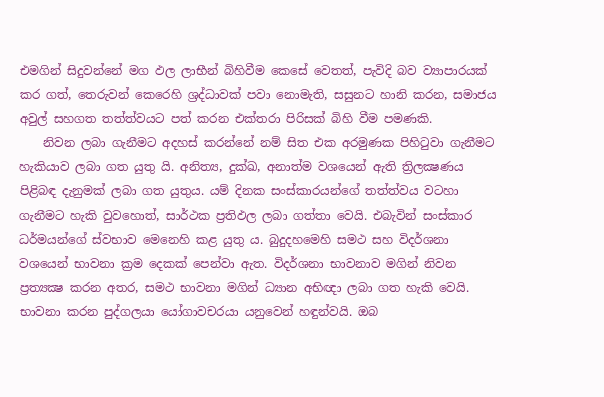එමගින් සිදුවන්නේ මග ඵල ලාභීන් බිහිවීම කෙසේ වෙතත්, පැවිදි බව ව්‍යාපාරයක් කර ගත්, තෙරුවන් කෙරෙහි ශ්‍රද්ධාවක් පවා නොමැති, සසුනට හානි කරන, සමාජය අවුල් සහගත තත්ත්වයට පත් කරන එක්තරා පිරිසක් බිහි වීම පමණකි.
    නිවන ලබා ගැනීමට අදහස් කරන්නේ නම් සිත එක අරමුණක පිහිටුවා ගැනීමට හැකියාව ලබා ගත යුතු යි. අනිත්‍ය, දුක්ඛ, අනාත්ම වශයෙන් ඇති ත්‍රිලක්‍ෂණය පිළිබඳ දැනුමක් ලබා ගත යුතුය. යම් දිනක සංස්කාරයන්ගේ තත්ත්වය වටහා ගැනීමට හැකි වුවහොත්, සාර්ථක ප්‍රතිඵල ලබා ගත්තා වෙයි. එබැවින් සංස්කාර ධර්මයන්ගේ ස්වභාව මෙනෙහි කළ යුතු ය. බුදුදහමෙහි සමථ සහ විදර්ශනා වශයෙන් භාවනා ක්‍රම දෙකක් පෙන්වා ඇත. විදර්ශනා භාවනාව මගින් නිවන ප්‍රත්‍යක්‍ෂ කරන අතර, සමථ භාවනා මගින් ධ්‍යාන අභිඥා ලබා ගත හැකි වෙයි. භාවනා කරන පුද්ගලයා යෝගාවචරයා යනුවෙන් හඳුන්වයි. ඔබ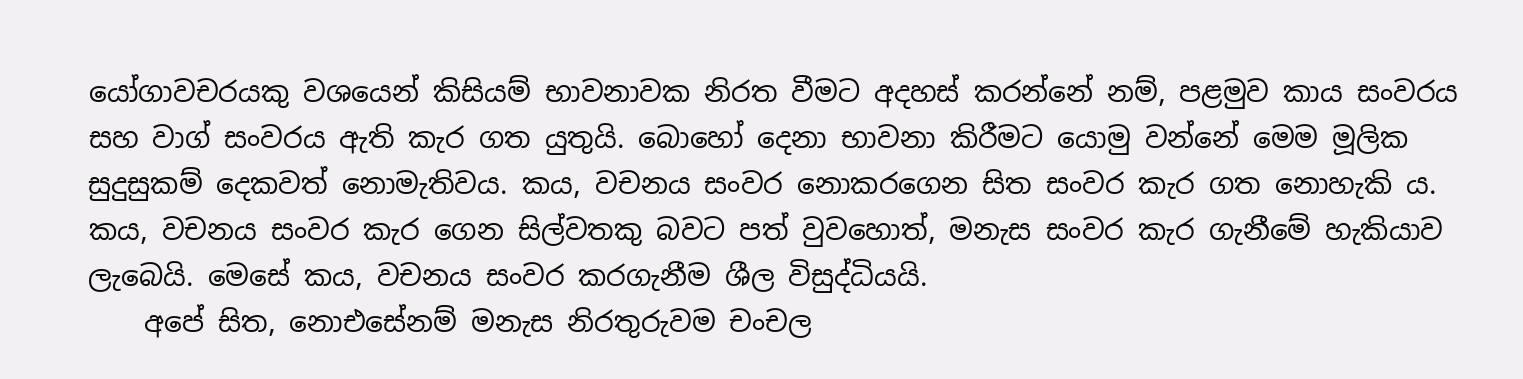යෝගාවචරයකු වශයෙන් කිසියම් භාවනාවක නිරත වීමට අදහස් කරන්නේ නම්, පළමුව කාය සංවරය සහ වාග් සංවරය ඇති කැර ගත යුතුයි. බොහෝ දෙනා භාවනා කිරීමට යොමු වන්නේ මෙම මූලික සුදුසුකම් දෙකවත් නොමැතිවය. කය, වචනය සංවර නොකරගෙන සිත සංවර කැර ගත නොහැකි ය. කය, වචනය සංවර කැර ගෙන සිල්වතකු බවට පත් වුවහොත්, මනැස සංවර කැර ගැනීමේ හැකියාව ලැබෙයි. මෙසේ කය, වචනය සංවර කරගැනීම ශීල විසුද්ධියයි.
    අපේ සිත, නොඑසේනම් මනැස නිරතුරුවම චංචල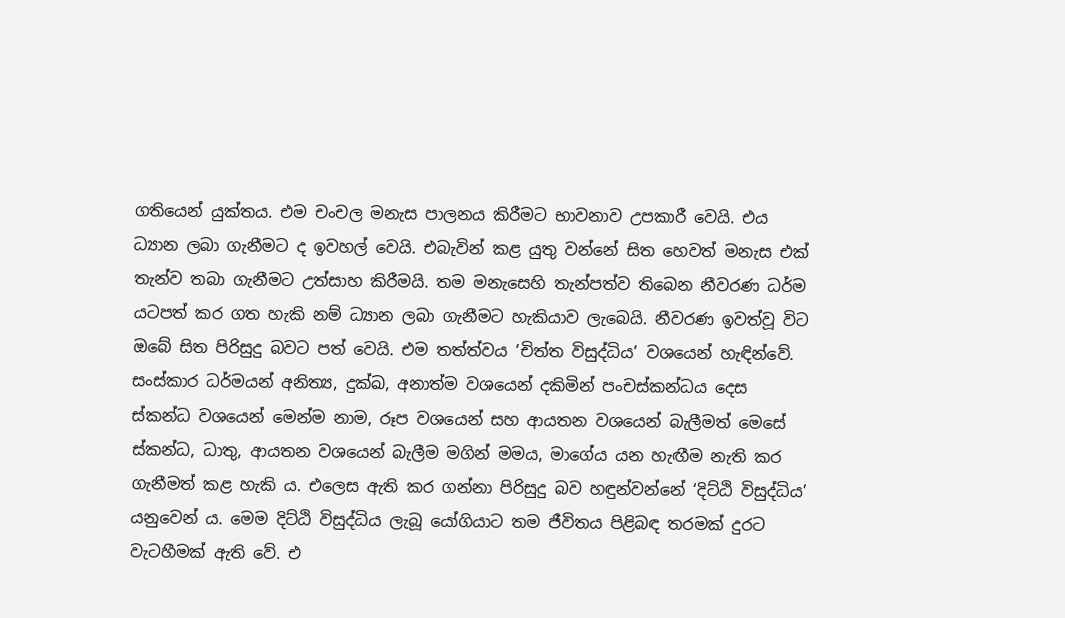ගතියෙන් යුක්තය. එම චංචල මනැස පාලනය කිරීමට භාවනාව උපකාරී වෙයි. එය ධ්‍යාන ලබා ගැනීමට ද ඉවහල් වෙයි. එබැවින් කළ යුතු වන්නේ සිත හෙවත් මනැස එක් තැන්ව තබා ගැනීමට උත්සාහ කිරීමයි. තම මනැසෙහි තැන්පත්ව තිබෙන නීවරණ ධර්ම යටපත් කර ගත හැකි නම් ධ්‍යාන ලබා ගැනීමට හැකියාව ලැබෙයි. නීවරණ ඉවත්වූ විට ඔබේ සිත පිරිසුදු බවට පත් වෙයි. එම තත්ත්වය ‘චිත්ත විසුද්ධිය’ වශයෙන් හැඳින්වේ. සංස්කාර ධර්මයන් අනිත්‍ය, දුක්ඛ, අනාත්ම වශයෙන් දකිමින් පංචස්කන්ධය දෙස ස්කන්ධ වශයෙන් මෙන්ම නාම, රූප වශයෙන් සහ ආයතන වශයෙන් බැලීමත් මෙසේ ස්කන්ධ, ධාතු, ආයතන වශයෙන් බැලීම මගින් මමය, මාගේය යන හැඟීම නැති කර ගැනීමත් කළ හැකි ය. එලෙස ඇති කර ගන්නා පිරිසුදු බව හඳුන්වන්නේ ‘දිට්ඨි විසුද්ධිය’ යනුවෙන් ය. මෙම දිට්ඨි විසුද්ධිය ලැබූ යෝගියාට තම ජීවිතය පිළිබඳ තරමක් දුරට වැටහීමක් ඇති වේ. එ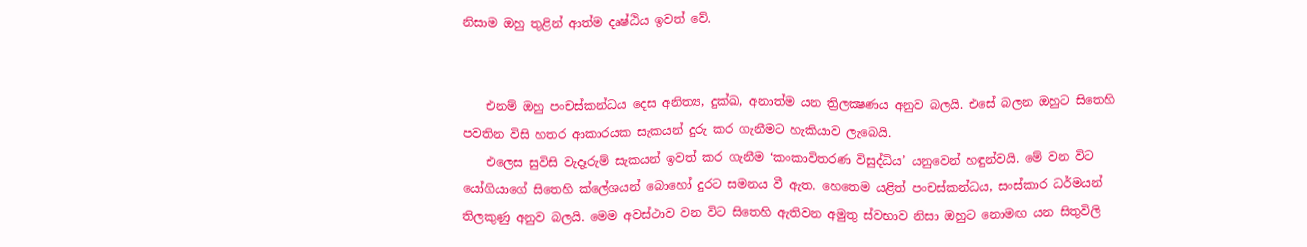නිසාම ඔහු තුළින් ආත්ම දෘෂ්ඨිය ඉවත් වේ.


    එනම් ඔහු පංචස්කන්ධය දෙස අනිත්‍ය, දුක්ඛ, අනාත්ම යන ත්‍රිලක්‍ෂණය අනුව බලයි. එසේ බලන ඔහුට සිතෙහි පවතින විසි හතර ආකාරයක සැකයන් දුරු කර ගැනීමට හැකියාව ලැබෙයි.
    එලෙස සුවිසි වැදෑරුම් සැකයන් ඉවත් කර ගැනීම ‘කංකාවිතරණ විසුද්ධිය’ යනුවෙන් හඳුන්වයි. මේ වන විට යෝගියාගේ සිතෙහි ක්ලේශයන් බොහෝ දුරට සමනය වී ඇත. හෙතෙම යළිත් පංචස්කන්ධය, සංස්කාර ධර්මයන් තිලකුණු අනුව බලයි. මෙම අවස්ථාව වන විට සිතෙහි ඇතිවන අමුතු ස්වභාව නිසා ඔහුට නොමඟ යන සිතුවිලි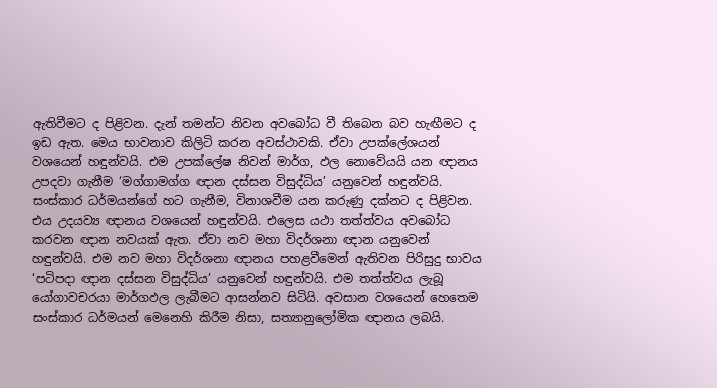ඇතිවීමට ද පිළිවන. දැන් තමන්ට නිවන අවබෝධ වී තිබෙන බව හැඟීමට ද ඉඩ ඇත. මෙය භාවනාව කිලිටි කරන අවස්ථාවකි. ඒවා උපක්ලේශයන් වශයෙන් හඳුන්වයි. එම උපක්ලේෂ නිවන් මාර්ග, ඵල නොවේයයි යන ඥානය උපදවා ගැනීම ‘මග්ගාමග්ග ඥාන දස්සන විසුද්ධිය’ යනුවෙන් හඳුන්වයි. සංස්කාර ධර්මයන්ගේ හට ගැනීම, විනාශවීම යන කරුණු දක්නට ද පිළිවන. එය උදයව්‍ය ඥානය වශයෙන් හඳුන්වයි. එලෙස යථා තත්ත්වය අවබෝධ කරවන ඥාන නවයක් ඇත. ඒවා නව මහා විදර්ශනා ඥාන යනුවෙන් හඳුන්වයි. එම නව මහා විදර්ශනා ඥානය පහළවීමෙන් ඇතිවන පිරිසුදු භාවය ‘පටිපදා ඥාන දස්සන විසුද්ධිය’ යනුවෙන් හඳුන්වයි. එම තත්ත්වය ලැබූ යෝගාවචරයා මාර්ගඵල ලැබීමට ආසන්නව සිටියි. අවසාන වශයෙන් හෙතෙම සංස්කාර ධර්මයන් මෙනෙහි කිරීම නිසා, සත්‍යානුලෝමික ඥානය ලබයි.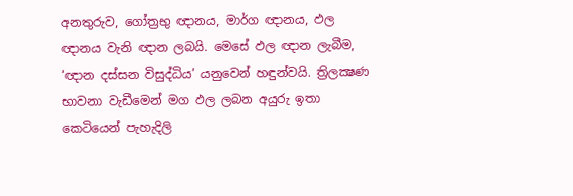අනතුරුව, ගෝත්‍රභු ඥානය, මාර්ග ඥානය, ඵල ඥානය වැනි ඥාන ලබයි. මෙසේ ඵල ඥාන ලැබීම, ‘ඥාන දස්සන විසුද්ධිය’ යනුවෙන් හඳුන්වයි. ත්‍රිලක්‍ෂණ භාවනා වැඩීමෙන් මග ඵල ලබන අයුරු ඉතා කෙටියෙන් පැහැදිලි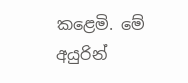කළෙමි. මේ අයුරින්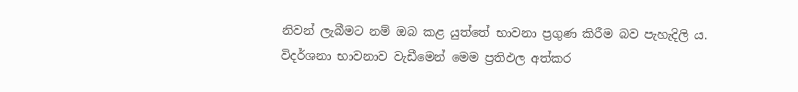නිවන් ලැබීමට නම් ඔබ කළ යුත්තේ භාවනා ප්‍රගුණ කිරීම බව පැහැදිලි ය. විදර්ශනා භාවනාව වැඩීමෙන් මෙම ප්‍රතිඵල අත්කර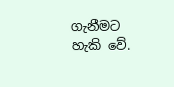ගැනීමට හැකි වේ.